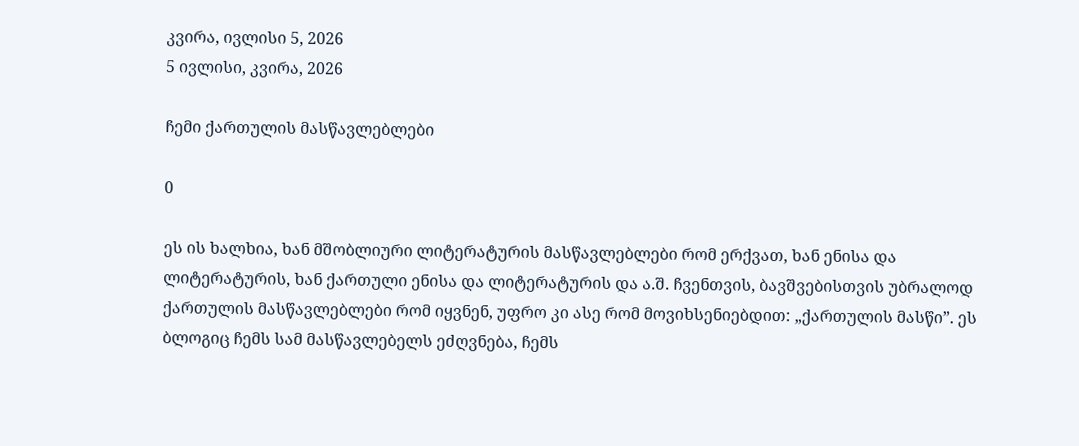კვირა, ივლისი 5, 2026
5 ივლისი, კვირა, 2026

ჩემი ქართულის მასწავლებლები

0

ეს ის ხალხია, ხან მშობლიური ლიტერატურის მასწავლებლები რომ ერქვათ, ხან ენისა და ლიტერატურის, ხან ქართული ენისა და ლიტერატურის და ა.შ. ჩვენთვის, ბავშვებისთვის უბრალოდ ქართულის მასწავლებლები რომ იყვნენ, უფრო კი ასე რომ მოვიხსენიებდით: „ქართულის მასწი”. ეს ბლოგიც ჩემს სამ მასწავლებელს ეძღვნება, ჩემს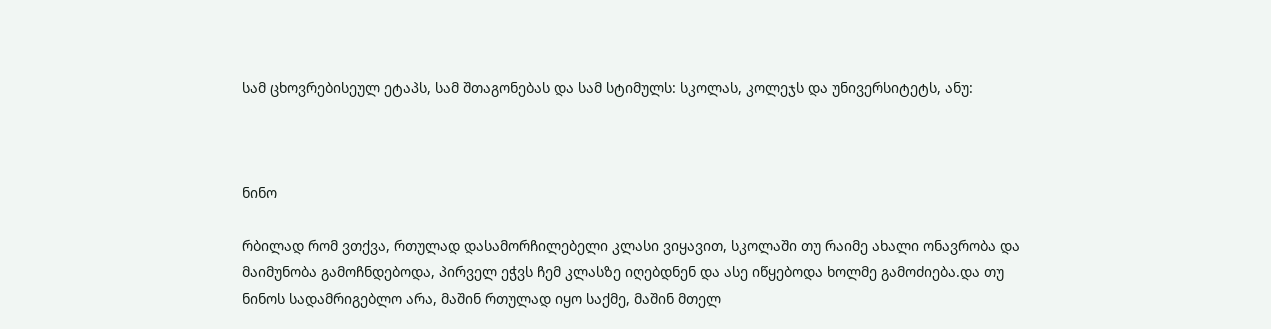სამ ცხოვრებისეულ ეტაპს, სამ შთაგონებას და სამ სტიმულს: სკოლას, კოლეჯს და უნივერსიტეტს, ანუ:



ნინო

რბილად რომ ვთქვა, რთულად დასამორჩილებელი კლასი ვიყავით, სკოლაში თუ რაიმე ახალი ონავრობა და მაიმუნობა გამოჩნდებოდა, პირველ ეჭვს ჩემ კლასზე იღებდნენ და ასე იწყებოდა ხოლმე გამოძიება.და თუ ნინოს სადამრიგებლო არა, მაშინ რთულად იყო საქმე, მაშინ მთელ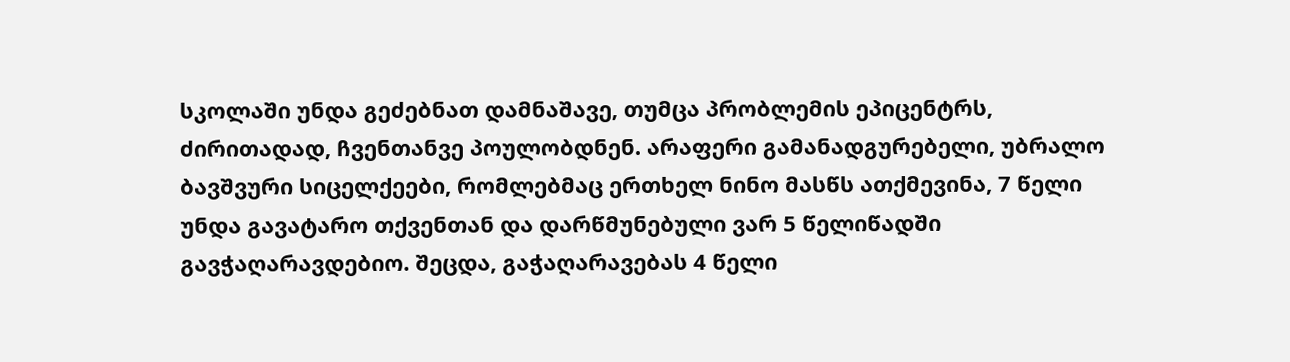სკოლაში უნდა გეძებნათ დამნაშავე, თუმცა პრობლემის ეპიცენტრს, ძირითადად, ჩვენთანვე პოულობდნენ. არაფერი გამანადგურებელი, უბრალო ბავშვური სიცელქეები, რომლებმაც ერთხელ ნინო მასწს ათქმევინა, 7 წელი უნდა გავატარო თქვენთან და დარწმუნებული ვარ 5 წელიწადში გავჭაღარავდებიო. შეცდა, გაჭაღარავებას 4 წელი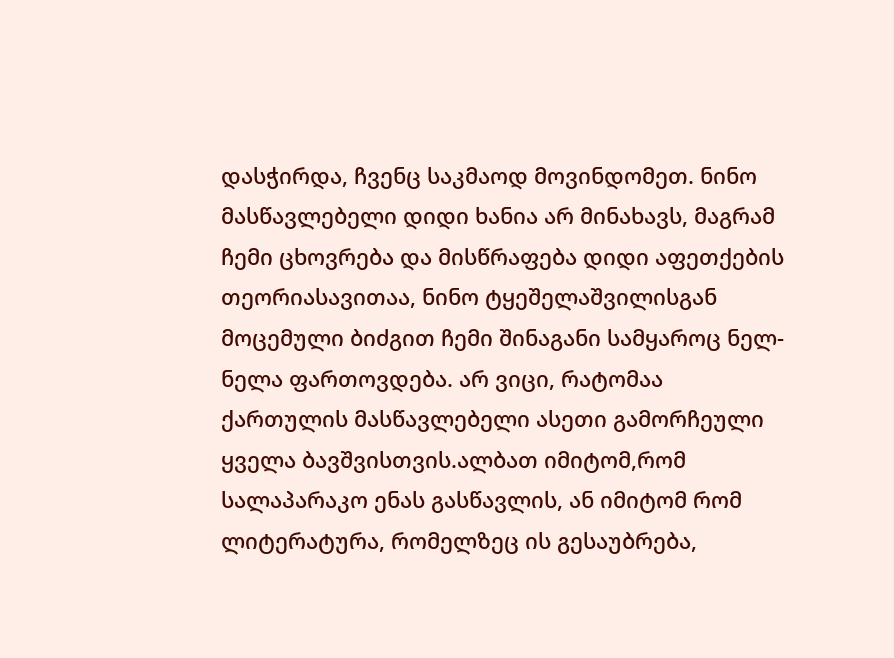დასჭირდა, ჩვენც საკმაოდ მოვინდომეთ. ნინო მასწავლებელი დიდი ხანია არ მინახავს, მაგრამ ჩემი ცხოვრება და მისწრაფება დიდი აფეთქების თეორიასავითაა, ნინო ტყეშელაშვილისგან მოცემული ბიძგით ჩემი შინაგანი სამყაროც ნელ-ნელა ფართოვდება. არ ვიცი, რატომაა ქართულის მასწავლებელი ასეთი გამორჩეული ყველა ბავშვისთვის.ალბათ იმიტომ,რომ სალაპარაკო ენას გასწავლის, ან იმიტომ რომ ლიტერატურა, რომელზეც ის გესაუბრება,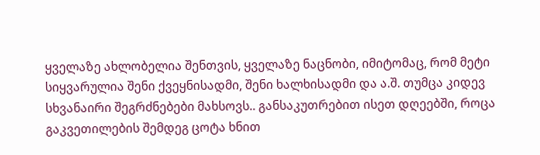ყველაზე ახლობელია შენთვის, ყველაზე ნაცნობი, იმიტომაც, რომ მეტი სიყვარულია შენი ქვეყნისადმი, შენი ხალხისადმი და ა.შ. თუმცა კიდევ სხვანაირი შეგრძნებები მახსოვს.. განსაკუთრებით ისეთ დღეებში, როცა გაკვეთილების შემდეგ ცოტა ხნით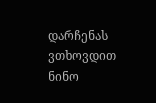დარჩენას ვთხოვდით ნინო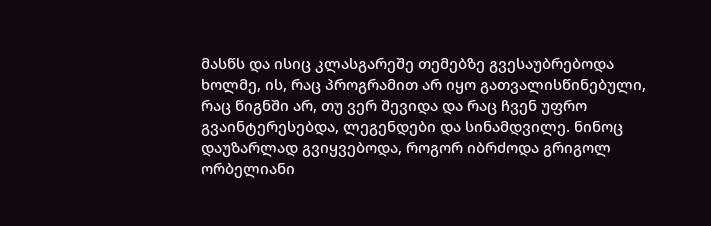მასწს და ისიც კლასგარეშე თემებზე გვესაუბრებოდა ხოლმე, ის, რაც პროგრამით არ იყო გათვალისწინებული, რაც წიგნში არ, თუ ვერ შევიდა და რაც ჩვენ უფრო გვაინტერესებდა, ლეგენდები და სინამდვილე. ნინოც დაუზარლად გვიყვებოდა, როგორ იბრძოდა გრიგოლ ორბელიანი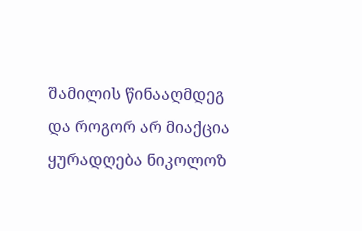შამილის წინააღმდეგ და როგორ არ მიაქცია ყურადღება ნიკოლოზ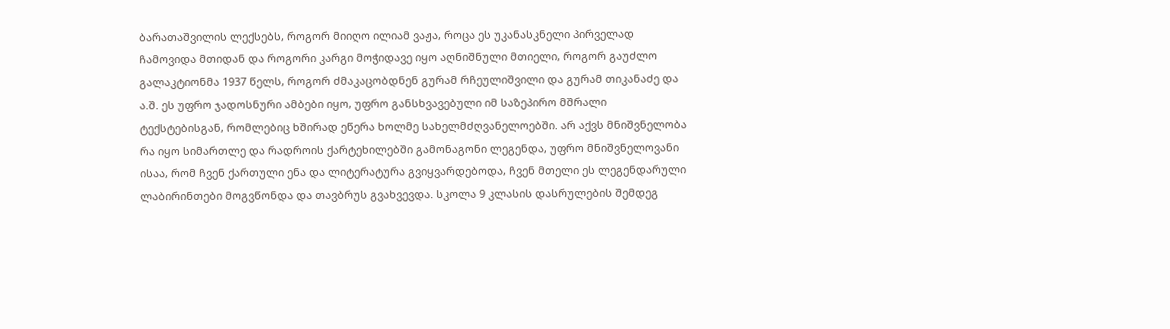ბარათაშვილის ლექსებს, როგორ მიიღო ილიამ ვაჟა, როცა ეს უკანასკნელი პირველად ჩამოვიდა მთიდან და როგორი კარგი მოჭიდავე იყო აღნიშნული მთიელი, როგორ გაუძლო გალაკტიონმა 1937 წელს, როგორ ძმაკაცობდნენ გურამ რჩეულიშვილი და გურამ თიკანაძე და ა.შ. ეს უფრო ჯადოსნური ამბები იყო, უფრო განსხვავებული იმ საზეპირო მშრალი ტექსტებისგან, რომლებიც ხშირად ეწერა ხოლმე სახელმძღვანელოებში. არ აქვს მნიშვნელობა რა იყო სიმართლე და რადროის ქარტეხილებში გამონაგონი ლეგენდა, უფრო მნიშვნელოვანი ისაა, რომ ჩვენ ქართული ენა და ლიტერატურა გვიყვარდებოდა, ჩვენ მთელი ეს ლეგენდარული ლაბირინთები მოგვწონდა და თავბრუს გვახვევდა. სკოლა 9 კლასის დასრულების შემდეგ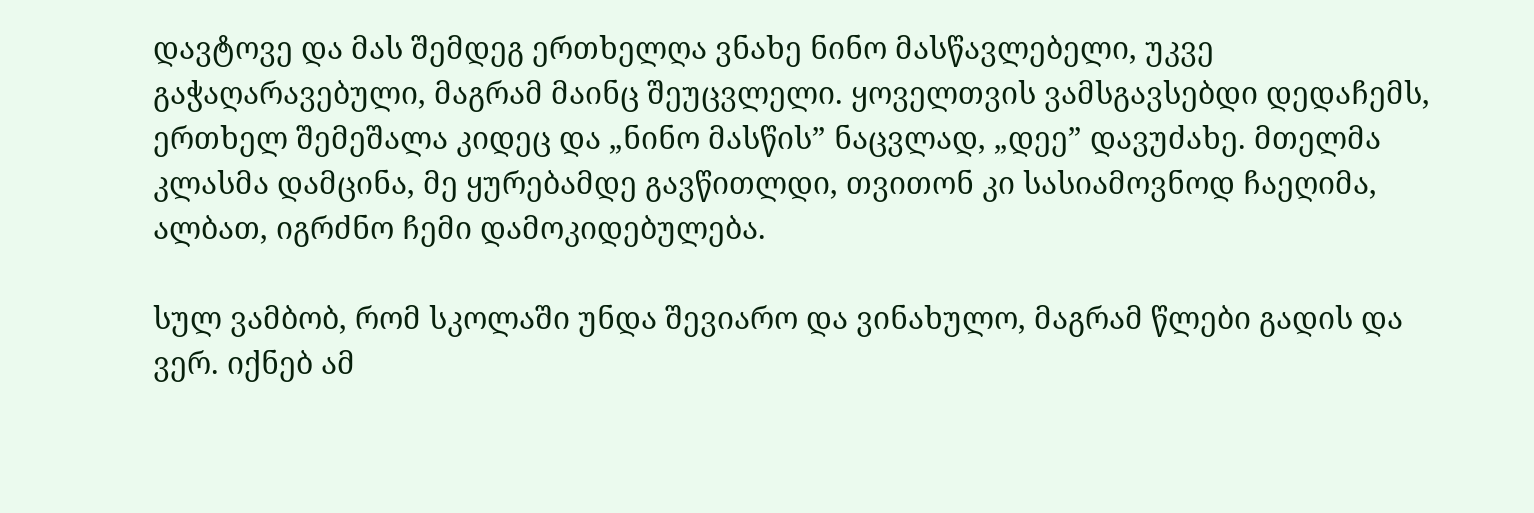დავტოვე და მას შემდეგ ერთხელღა ვნახე ნინო მასწავლებელი, უკვე გაჭაღარავებული, მაგრამ მაინც შეუცვლელი. ყოველთვის ვამსგავსებდი დედაჩემს, ერთხელ შემეშალა კიდეც და „ნინო მასწის” ნაცვლად, „დეე” დავუძახე. მთელმა კლასმა დამცინა, მე ყურებამდე გავწითლდი, თვითონ კი სასიამოვნოდ ჩაეღიმა, ალბათ, იგრძნო ჩემი დამოკიდებულება.

სულ ვამბობ, რომ სკოლაში უნდა შევიარო და ვინახულო, მაგრამ წლები გადის და ვერ. იქნებ ამ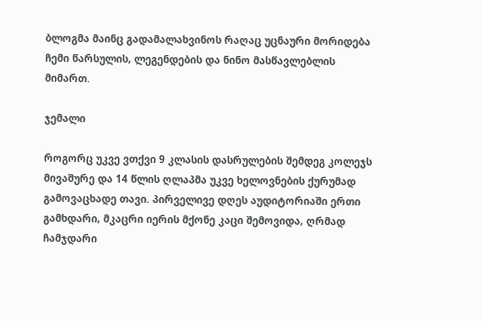ბლოგმა მაინც გადამალახვინოს რაღაც უცნაური მორიდება ჩემი წარსულის, ლეგენდების და ნინო მასწავლებლის მიმართ.

ჯემალი

როგორც უკვე ვთქვი 9 კლასის დასრულების შემდეგ კოლეჯს მივაშურე და 14 წლის ღლაპმა უკვე ხელოვნების ქურუმად გამოვაცხადე თავი. პირველივე დღეს აუდიტორიაში ერთი გამხდარი, მკაცრი იერის მქონე კაცი შემოვიდა, ღრმად ჩამჯდარი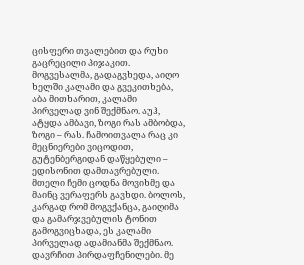ცისფერი თვალებით და რუხი გაცრეცილი პიჯაკით. მოგვესალმა, გადაგვხედა, აიღო ხელში კალამი და გვეკითხება, აბა მითხარით, კალამი პირველად ვინ შექმნაო. აუჰ, ატყდა ამბავი, ზოგი რას ამბობდა, ზოგი – რას. ჩამოითვალა რაც კი მეცნიერები ვიცოდით, გუტენბერგიდან დაწყებული – ედისონით დამთავრებული. მთელი ჩემი ცოდნა მოვიხმე და მაინც ვერაფერს გავხდი. ბოლოს, კარგად რომ მოგვქანცა, გაიღიმა და გამარჯვებულის ტონით გამოგვიცხადა, ეს კალამი პირველად ადამიანმა შექმნაო. დავრჩით პირდაფჩენილები. მე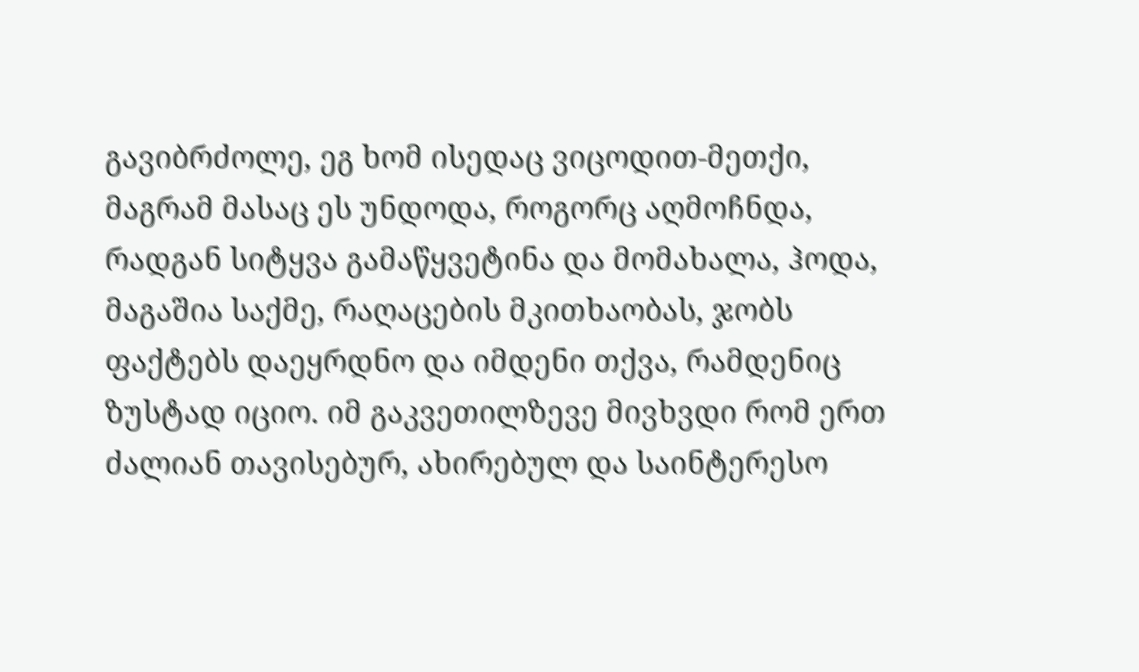გავიბრძოლე, ეგ ხომ ისედაც ვიცოდით-მეთქი, მაგრამ მასაც ეს უნდოდა, როგორც აღმოჩნდა, რადგან სიტყვა გამაწყვეტინა და მომახალა, ჰოდა, მაგაშია საქმე, რაღაცების მკითხაობას, ჯობს ფაქტებს დაეყრდნო და იმდენი თქვა, რამდენიც ზუსტად იციო. იმ გაკვეთილზევე მივხვდი რომ ერთ ძალიან თავისებურ, ახირებულ და საინტერესო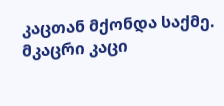კაცთან მქონდა საქმე. მკაცრი კაცი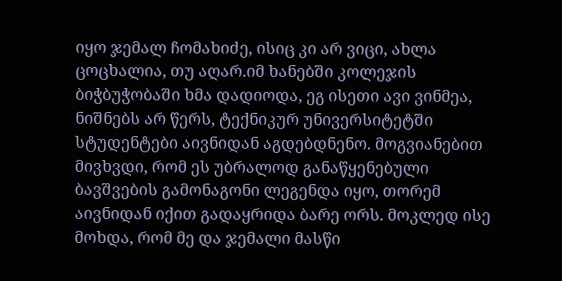იყო ჯემალ ჩომახიძე, ისიც კი არ ვიცი, ახლა ცოცხალია, თუ აღარ.იმ ხანებში კოლეჯის ბიჭბუჭობაში ხმა დადიოდა, ეგ ისეთი ავი ვინმეა, ნიშნებს არ წერს, ტექნიკურ უნივერსიტეტში სტუდენტები აივნიდან აგდებდნენო. მოგვიანებით მივხვდი, რომ ეს უბრალოდ განაწყენებული ბავშვების გამონაგონი ლეგენდა იყო, თორემ აივნიდან იქით გადაყრიდა ბარე ორს. მოკლედ ისე მოხდა, რომ მე და ჯემალი მასწი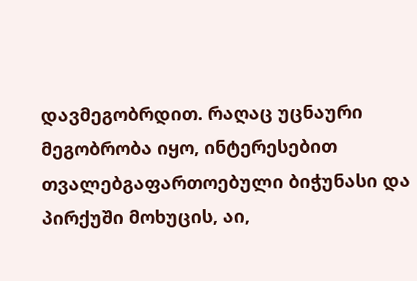დავმეგობრდით. რაღაც უცნაური მეგობრობა იყო, ინტერესებით თვალებგაფართოებული ბიჭუნასი და პირქუში მოხუცის, აი,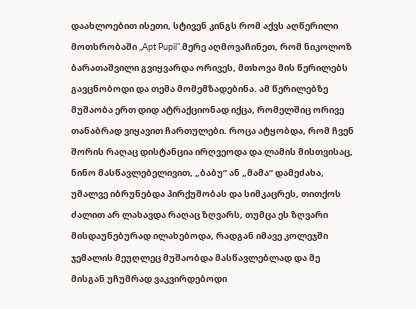დაახლოებით ისეთი, სტივენ კინგს რომ აქვს აღწერილი მოთხრობაში „Apt Pupil”.მერე აღმოვაჩინეთ, რომ ნიკოლოზ ბარათაშვილი გვიყვარდა ორივეს, მთხოვა მის წერილებს გავცნობოდი და თემა მომემზადებინა. ამ წერილებზე მუშაობა ერთ დიდ ატრაქციონად იქცა, რომელშიც ორივე თანაბრად ვიყავით ჩართულები. როცა ატყობდა, რომ ჩვენ შორის რაღაც დისტანცია ირღვეოდა და ლამის მისთვისაც, ნინო მასწავლებელივით, „ბაბუ” ან „მამა” დამეძახა, უმალვე იბრუნებდა პირქუშობას და სიმკაცრეს, თითქოს ძალით არ ლახავდა რაღაც ზღვარს, თუმცა ეს ზღვარი მისდაუნებურად ილახებოდა, რადგან იმავე კოლეჯში ჯემალის მეუღლეც მუშაობდა მასწავლებლად და მე მისგან უჩუმრად ვაკვირდებოდი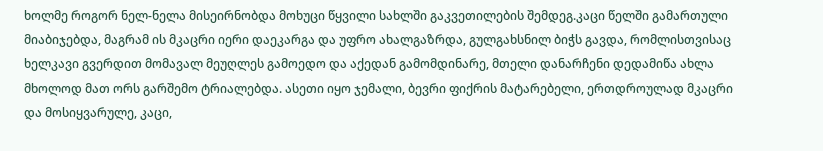ხოლმე როგორ ნელ-ნელა მისეირნობდა მოხუცი წყვილი სახლში გაკვეთილების შემდეგ.კაცი წელში გამართული მიაბიჯებდა, მაგრამ ის მკაცრი იერი დაეკარგა და უფრო ახალგაზრდა, გულგახსნილ ბიჭს გავდა, რომლისთვისაც ხელკავი გვერდით მომავალ მეუღლეს გამოედო და აქედან გამომდინარე, მთელი დანარჩენი დედამიწა ახლა მხოლოდ მათ ორს გარშემო ტრიალებდა. ასეთი იყო ჯემალი, ბევრი ფიქრის მატარებელი, ერთდროულად მკაცრი და მოსიყვარულე, კაცი,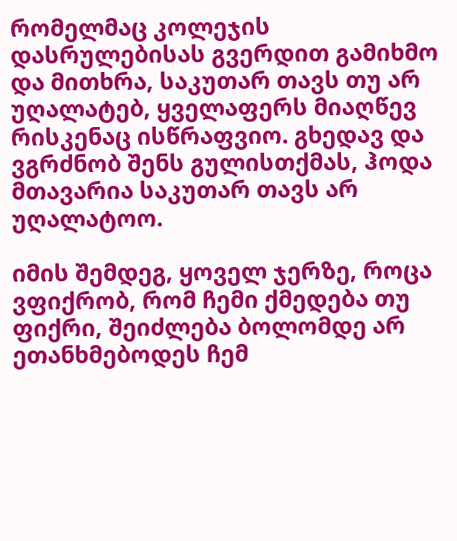რომელმაც კოლეჯის დასრულებისას გვერდით გამიხმო და მითხრა, საკუთარ თავს თუ არ უღალატებ, ყველაფერს მიაღწევ რისკენაც ისწრაფვიო. გხედავ და ვგრძნობ შენს გულისთქმას, ჰოდა მთავარია საკუთარ თავს არ უღალატოო.

იმის შემდეგ, ყოველ ჯერზე, როცა ვფიქრობ, რომ ჩემი ქმედება თუ ფიქრი, შეიძლება ბოლომდე არ ეთანხმებოდეს ჩემ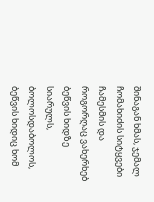შინაგან ხმას, ჯემალ ჩომახიძის სიტყვები ჩამესმის და როგორღაც ვახერხებ ბეწვის ხიდზე სიარულს, ბოლოსდაბოლოს, ბეწვის ხიდიც ხომ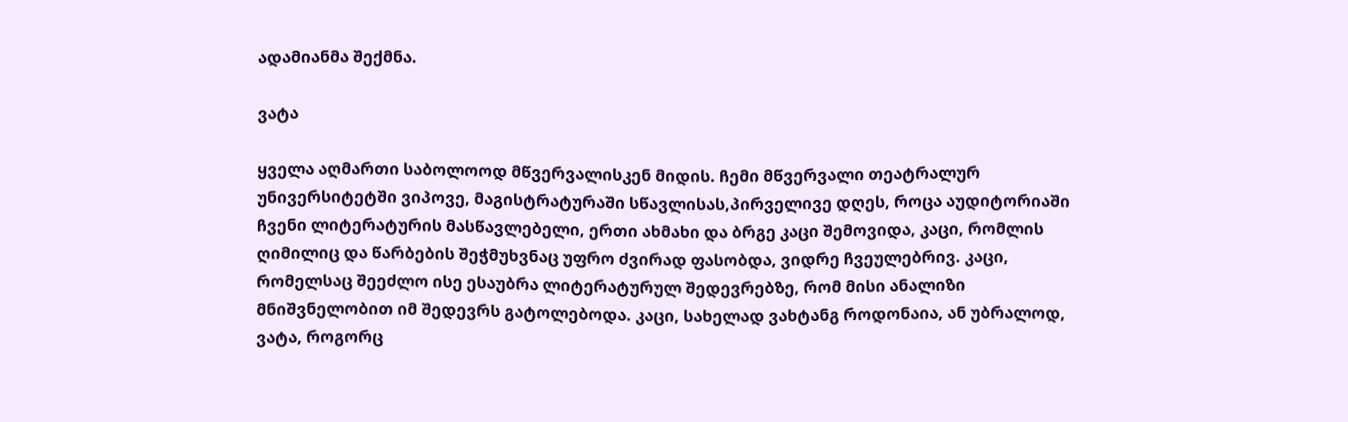ადამიანმა შექმნა.

ვატა

ყველა აღმართი საბოლოოდ მწვერვალისკენ მიდის. ჩემი მწვერვალი თეატრალურ უნივერსიტეტში ვიპოვე, მაგისტრატურაში სწავლისას,პირველივე დღეს, როცა აუდიტორიაში ჩვენი ლიტერატურის მასწავლებელი, ერთი ახმახი და ბრგე კაცი შემოვიდა, კაცი, რომლის ღიმილიც და წარბების შეჭმუხვნაც უფრო ძვირად ფასობდა, ვიდრე ჩვეულებრივ. კაცი, რომელსაც შეეძლო ისე ესაუბრა ლიტერატურულ შედევრებზე, რომ მისი ანალიზი მნიშვნელობით იმ შედევრს გატოლებოდა. კაცი, სახელად ვახტანგ როდონაია, ან უბრალოდ, ვატა, როგორც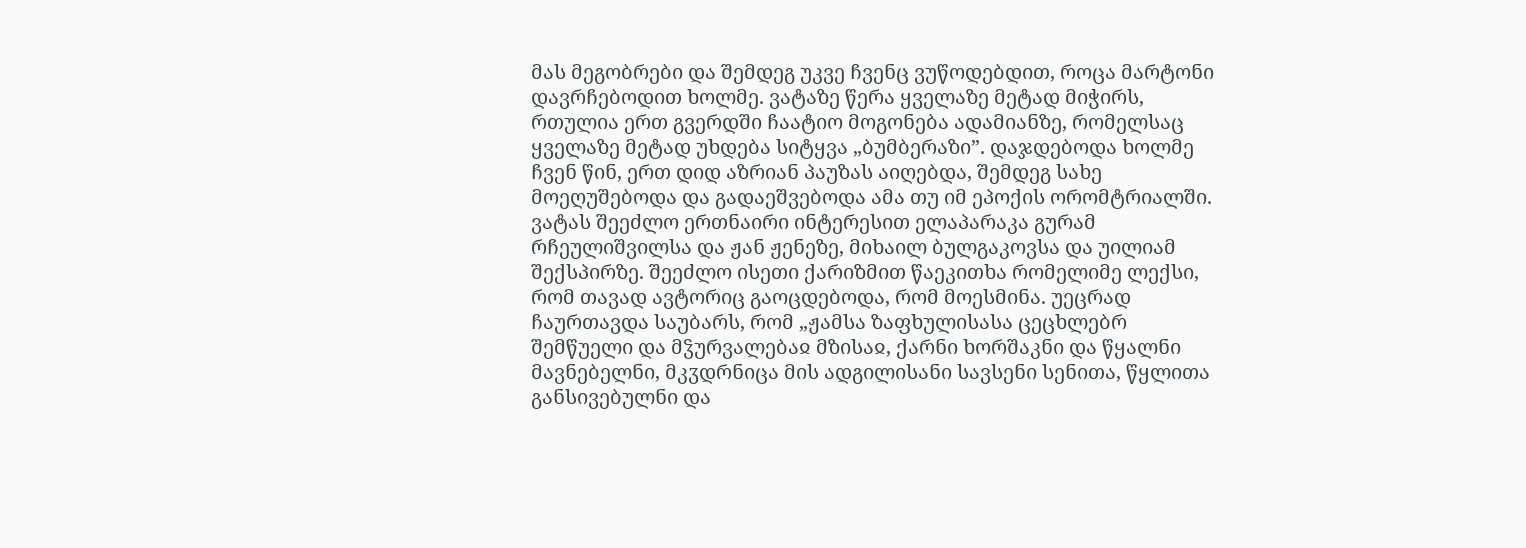მას მეგობრები და შემდეგ უკვე ჩვენც ვუწოდებდით, როცა მარტონი დავრჩებოდით ხოლმე. ვატაზე წერა ყველაზე მეტად მიჭირს, რთულია ერთ გვერდში ჩაატიო მოგონება ადამიანზე, რომელსაც ყველაზე მეტად უხდება სიტყვა „ბუმბერაზი”. დაჯდებოდა ხოლმე ჩვენ წინ, ერთ დიდ აზრიან პაუზას აიღებდა, შემდეგ სახე მოეღუშებოდა და გადაეშვებოდა ამა თუ იმ ეპოქის ორომტრიალში. ვატას შეეძლო ერთნაირი ინტერესით ელაპარაკა გურამ რჩეულიშვილსა და ჟან ჟენეზე, მიხაილ ბულგაკოვსა და უილიამ შექსპირზე. შეეძლო ისეთი ქარიზმით წაეკითხა რომელიმე ლექსი, რომ თავად ავტორიც გაოცდებოდა, რომ მოესმინა. უეცრად ჩაურთავდა საუბარს, რომ „ჟამსა ზაფხულისასა ცეცხლებრ შემწუელი და მჴურვალებაჲ მზისაჲ, ქარნი ხორშაკნი და წყალნი მავნებელნი, მკჳდრნიცა მის ადგილისანი სავსენი სენითა, წყლითა განსივებულნი და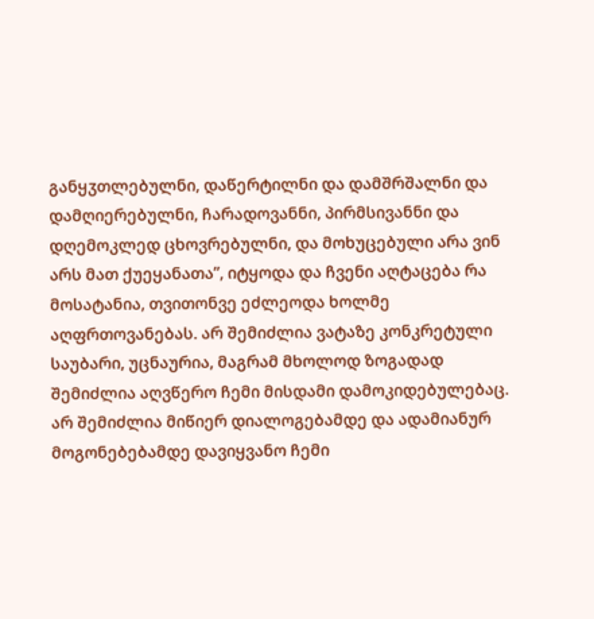განყჳთლებულნი, დაწერტილნი და დამშრშალნი და დამღიერებულნი, ჩარადოვანნი, პირმსივანნი და დღემოკლედ ცხოვრებულნი, და მოხუცებული არა ვინ არს მათ ქუეყანათა”, იტყოდა და ჩვენი აღტაცება რა მოსატანია, თვითონვე ეძლეოდა ხოლმე აღფრთოვანებას. არ შემიძლია ვატაზე კონკრეტული საუბარი, უცნაურია, მაგრამ მხოლოდ ზოგადად შემიძლია აღვწერო ჩემი მისდამი დამოკიდებულებაც. არ შემიძლია მიწიერ დიალოგებამდე და ადამიანურ მოგონებებამდე დავიყვანო ჩემი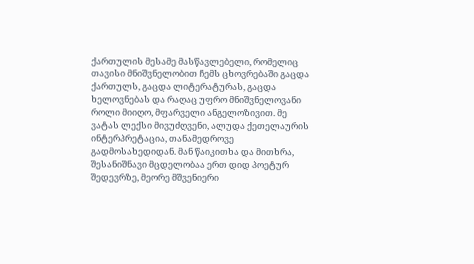ქართულის მესამე მასწავლებელი, რომელიც თავისი მნიშვნელობით ჩემს ცხოვრებაში გაცდა ქართულს, გაცდა ლიტერატურას, გაცდა ხელოვნებას და რაღაც უფრო მნიშვნელოვანი როლი მიიღო, მფარველი ანგელოზივით. მე ვატას ლექსი მივუძღვენი, ალუდა ქეთელაურის ინტერპრეტაცია, თანამედროვე გადმოსახედიდან. მან წაიკითხა და მითხრა, შესანიშნავი მცდელობაა ერთ დიდ პოეტურ შედევრზე, მეორე მშვენიერი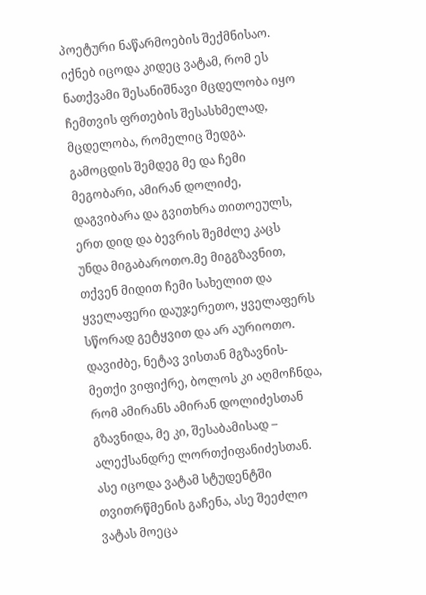პოეტური ნაწარმოების შექმნისაო. იქნებ იცოდა კიდეც ვატამ, რომ ეს ნათქვამი შესანიშნავი მცდელობა იყო ჩემთვის ფრთების შესასხმელად, მცდელობა, რომელიც შედგა. გამოცდის შემდეგ მე და ჩემი მეგობარი, ამირან დოლიძე, დაგვიბარა და გვითხრა თითოეულს, ერთ დიდ და ბევრის შემძლე კაცს უნდა მიგაბაროთო.მე მიგგზავნით, თქვენ მიდით ჩემი სახელით და ყველაფერი დაუჯერეთო, ყველაფერს სწორად გეტყვით და არ აურიოთო. დავიძბე, ნეტავ ვისთან მგზავნის-მეთქი ვიფიქრე, ბოლოს კი აღმოჩნდა, რომ ამირანს ამირან დოლიძესთან გზავნიდა, მე კი, შესაბამისად – ალექსანდრე ლორთქიფანიძესთან. ასე იცოდა ვატამ სტუდენტში თვითრწმენის გაჩენა, ასე შეეძლო ვატას მოეცა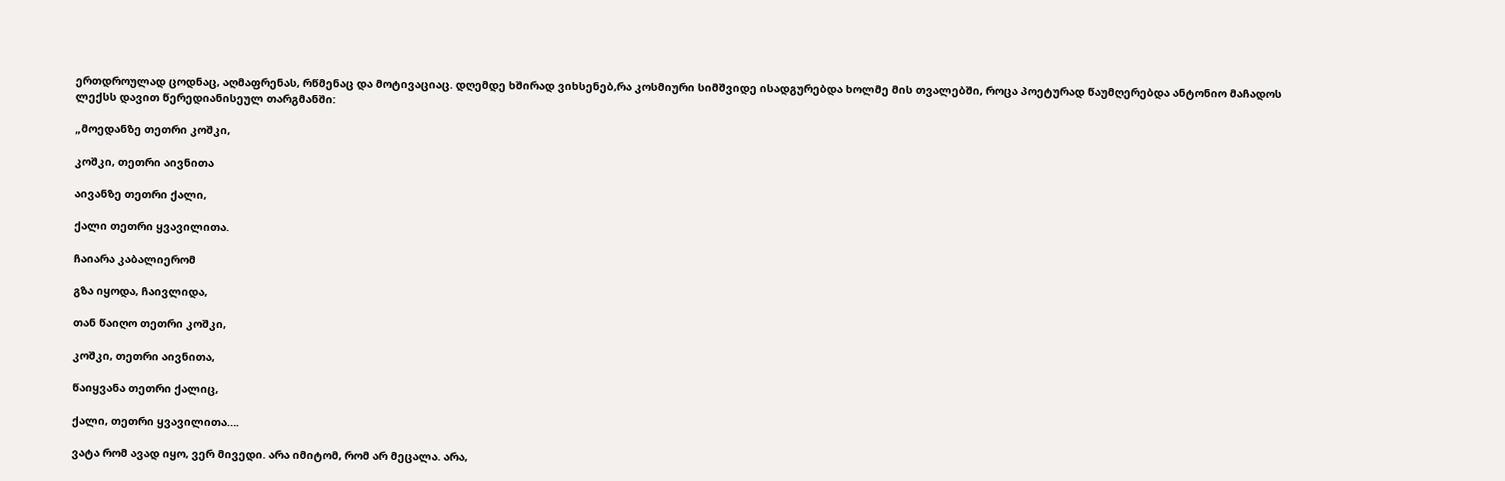ერთდროულად ცოდნაც, აღმაფრენას, რწმენაც და მოტივაციაც. დღემდე ხშირად ვიხსენებ,რა კოსმიური სიმშვიდე ისადგურებდა ხოლმე მის თვალებში, როცა პოეტურად წაუმღერებდა ანტონიო მაჩადოს  ლექსს დავით წერედიანისეულ თარგმანში:

„მოედანზე თეთრი კოშკი,

კოშკი, თეთრი აივნითა

აივანზე თეთრი ქალი,

ქალი თეთრი ყვავილითა.

ჩაიარა კაბალიერომ

გზა იყოდა, ჩაივლიდა,

თან წაიღო თეთრი კოშკი,

კოშკი, თეთრი აივნითა,

წაიყვანა თეთრი ქალიც,

ქალი, თეთრი ყვავილითა….

ვატა რომ ავად იყო, ვერ მივედი. არა იმიტომ, რომ არ მეცალა. არა,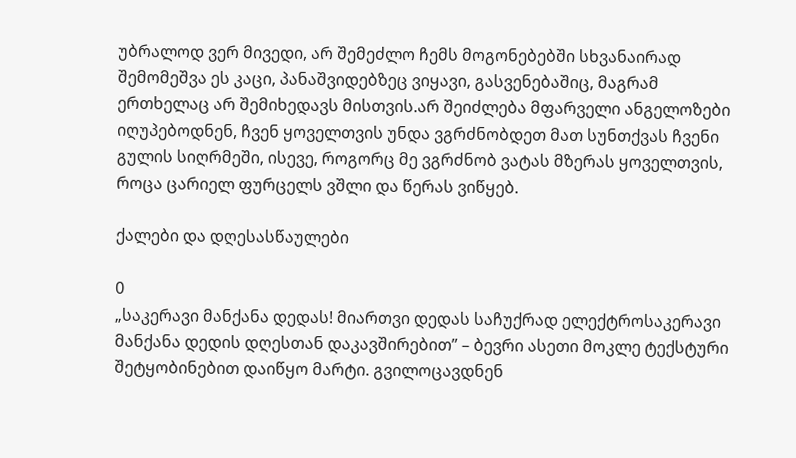უბრალოდ ვერ მივედი, არ შემეძლო ჩემს მოგონებებში სხვანაირად შემომეშვა ეს კაცი, პანაშვიდებზეც ვიყავი, გასვენებაშიც, მაგრამ ერთხელაც არ შემიხედავს მისთვის.არ შეიძლება მფარველი ანგელოზები იღუპებოდნენ, ჩვენ ყოველთვის უნდა ვგრძნობდეთ მათ სუნთქვას ჩვენი გულის სიღრმეში, ისევე, როგორც მე ვგრძნობ ვატას მზერას ყოველთვის, როცა ცარიელ ფურცელს ვშლი და წერას ვიწყებ.

ქალები და დღესასწაულები

0
„საკერავი მანქანა დედას! მიართვი დედას საჩუქრად ელექტროსაკერავი მანქანა დედის დღესთან დაკავშირებით” – ბევრი ასეთი მოკლე ტექსტური შეტყობინებით დაიწყო მარტი. გვილოცავდნენ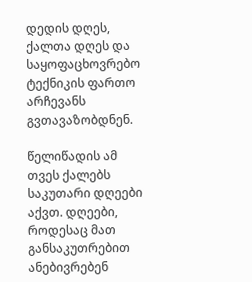დედის დღეს, ქალთა დღეს და საყოფაცხოვრებო ტექნიკის ფართო არჩევანს გვთავაზობდნენ.

წელიწადის ამ თვეს ქალებს საკუთარი დღეები აქვთ. დღეები, როდესაც მათ განსაკუთრებით ანებივრებენ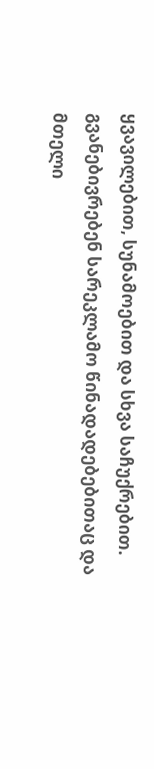ყვავილებით, სუნამოებით და სხვა საჩუქრებით. გვანებივრებენ სარეკლამო წინადადებებითაც და მთელი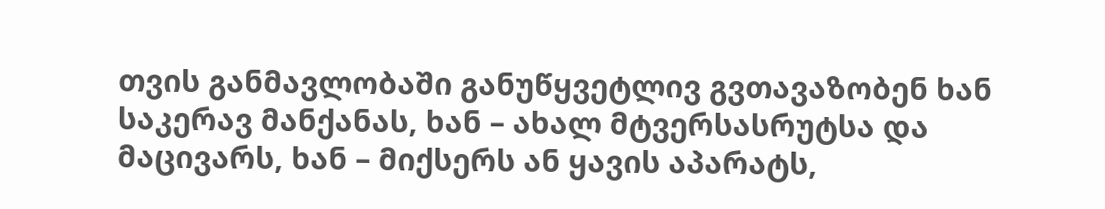თვის განმავლობაში განუწყვეტლივ გვთავაზობენ ხან საკერავ მანქანას, ხან – ახალ მტვერსასრუტსა და მაცივარს, ხან – მიქსერს ან ყავის აპარატს,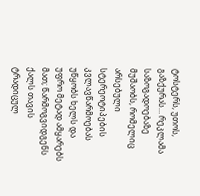ტოსტერს, უთოს, გაზქურას… რეკლამა საზოგადოებაზე მუშაობს, რომელიც არსებული სტერეოტიპების კვლავწარმოებას უწყობს ხელს და უფრო მეტად ამყარებს მათ; წარმოგვიდგენს ქალს თავის ტრადიცულ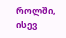როლში, ისევ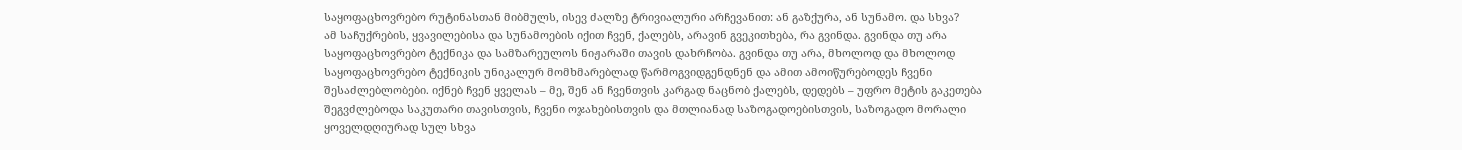საყოფაცხოვრებო რუტინასთან მიბმულს, ისევ ძალზე ტრივიალური არჩევანით: ან გაზქურა, ან სუნამო. და სხვა?
ამ საჩუქრების, ყვავილებისა და სუნამოების იქით ჩვენ, ქალებს, არავინ გვეკითხება, რა გვინდა. გვინდა თუ არა საყოფაცხოვრებო ტექნიკა და სამზარეულოს ნიჟარაში თავის დახრჩობა. გვინდა თუ არა, მხოლოდ და მხოლოდ საყოფაცხოვრებო ტექნიკის უნიკალურ მომხმარებლად წარმოგვიდგენდნენ და ამით ამოიწურებოდეს ჩვენი შესაძლებლობები. იქნებ ჩვენ ყველას – მე, შენ ან ჩვენთვის კარგად ნაცნობ ქალებს, დედებს – უფრო მეტის გაკეთება შეგვძლებოდა საკუთარი თავისთვის, ჩვენი ოჯახებისთვის და მთლიანად საზოგადოებისთვის, საზოგადო მორალი ყოველდღიურად სულ სხვა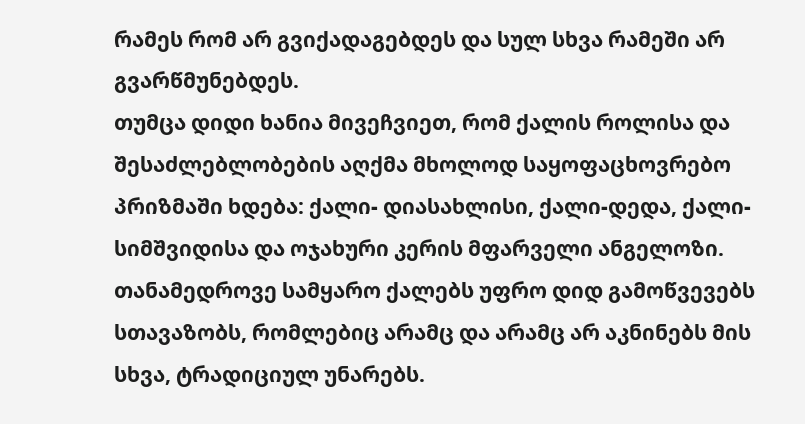რამეს რომ არ გვიქადაგებდეს და სულ სხვა რამეში არ გვარწმუნებდეს.
თუმცა დიდი ხანია მივეჩვიეთ, რომ ქალის როლისა და შესაძლებლობების აღქმა მხოლოდ საყოფაცხოვრებო პრიზმაში ხდება: ქალი- დიასახლისი, ქალი-დედა, ქალი-სიმშვიდისა და ოჯახური კერის მფარველი ანგელოზი.
თანამედროვე სამყარო ქალებს უფრო დიდ გამოწვევებს სთავაზობს, რომლებიც არამც და არამც არ აკნინებს მის სხვა, ტრადიციულ უნარებს.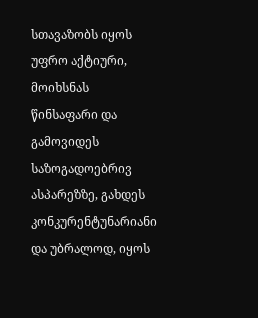სთავაზობს იყოს უფრო აქტიური, მოიხსნას წინსაფარი და გამოვიდეს საზოგადოებრივ ასპარეზზე, გახდეს კონკურენტუნარიანი და უბრალოდ, იყოს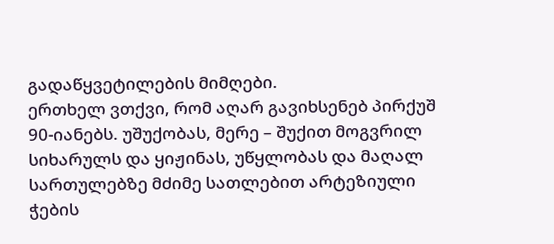გადაწყვეტილების მიმღები.
ერთხელ ვთქვი, რომ აღარ გავიხსენებ პირქუშ 90-იანებს. უშუქობას, მერე – შუქით მოგვრილ სიხარულს და ყიჟინას, უწყლობას და მაღალ სართულებზე მძიმე სათლებით არტეზიული ჭების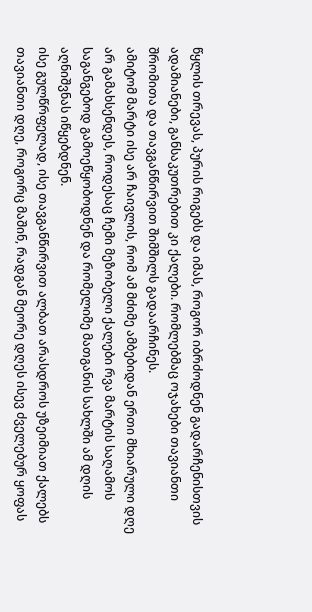წყლის თრევას, პურის რიგებს და იმას, როგორ იბრძოდნენ გადარჩენისთვის ადამიანები, განსაკუთრებით კი ქალები. რომლებმაც ოჯახები თავიანთი შრომითა და თავგანწირვით შიმშილს გადაარჩინეს.
ამიტომ მარტი ისე არ ჩაივლის, რომ ამ მძიმე ამბებიდან ერთი მხიარული დღე არ გამახსენდეს, როდესაც ჩემი მეზობელი ქალები რვა მარტის საღამოს საგანგებოდ გამოეწყობოდნენ და რომელიმე მათგანის სახლში ამ დღის აღნიშვნას იწყებდნენ.
ისე გულწრფელად, ისე თავგანწირვით ალბათ არასდროს უზეიმიათ ქალებს თავიანთი დღე, როგორც მაშინ, რადგან მეორე დღეს ისევ ძველებურ ყოფას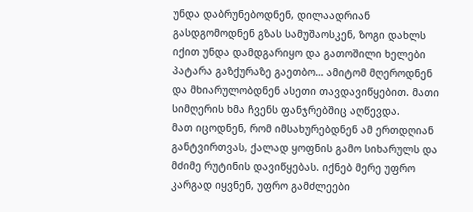უნდა დაბრუნებოდნენ, დილაადრიან გასდგომოდნენ გზას სამუშაოსკენ, ზოგი დახლს იქით უნდა დამდგარიყო და გათოშილი ხელები პატარა გაზქურაზე გაეთბო… ამიტომ მღეროდნენ და მხიარულობდნენ ასეთი თავდავიწყებით. მათი სიმღერის ხმა ჩვენს ფანჯრებშიც აღწევდა.
მათ იცოდნენ, რომ იმსახურებდნენ ამ ერთდღიან განტვირთვას, ქალად ყოფნის გამო სიხარულს და მძიმე რუტინის დავიწყებას. იქნებ მერე უფრო კარგად იყვნენ, უფრო გამძლეები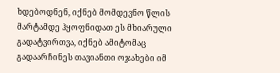ხდებოდნენ, იქნებ მომდევნო წლის მარტამდე ჰყოფნიდათ ეს მხიარული გადატვირთვა, იქნებ ამიტომაც გადაარჩინეს თავიანთი ოჯახები იმ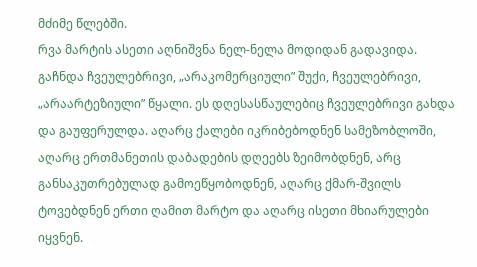მძიმე წლებში.
რვა მარტის ასეთი აღნიშვნა ნელ-ნელა მოდიდან გადავიდა. გაჩნდა ჩვეულებრივი, „არაკომერციული” შუქი, ჩვეულებრივი, „არაარტეზიული” წყალი. ეს დღესასწაულებიც ჩვეულებრივი გახდა და გაუფერულდა. აღარც ქალები იკრიბებოდნენ სამეზობლოში, აღარც ერთმანეთის დაბადების დღეებს ზეიმობდნენ, არც განსაკუთრებულად გამოეწყობოდნენ, აღარც ქმარ-შვილს ტოვებდნენ ერთი ღამით მარტო და აღარც ისეთი მხიარულები იყვნენ.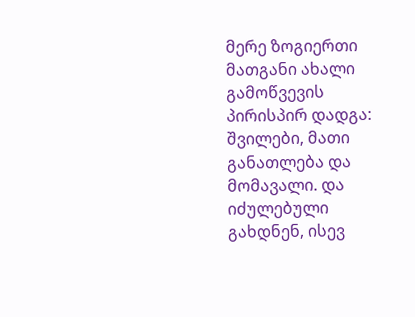მერე ზოგიერთი მათგანი ახალი გამოწვევის პირისპირ დადგა: შვილები, მათი განათლება და მომავალი. და იძულებული გახდნენ, ისევ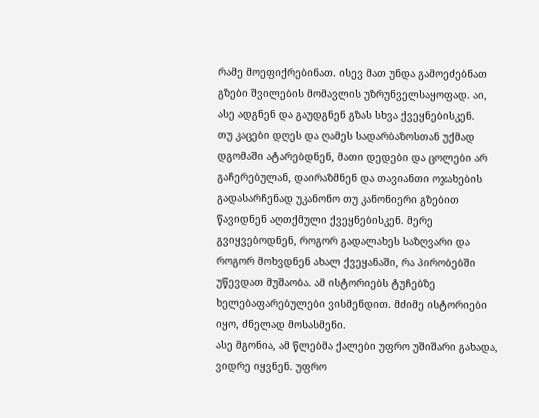რამე მოეფიქრებინათ. ისევ მათ უნდა გამოეძებნათ გზები შვილების მომავლის უზრუნველსაყოფად. აი, ასე ადგნენ და გაუდგნენ გზას სხვა ქვეყნებისკენ.
თუ კაცები დღეს და ღამეს სადარბაზოსთან უქმად დგომაში ატარებდნენ, მათი დედები და ცოლები არ გაჩერებულან, დაირაზმნენ და თავიანთი ოჯახების გადასარჩენად უკანონო თუ კანონიერი გზებით წავიდნენ აღთქმული ქვეყნებისკენ. მერე გვიყვებოდნენ, როგორ გადალახეს საზღვარი და როგორ მოხვდნენ ახალ ქვეყანაში, რა პირობებში უწევდათ მუშაობა. ამ ისტორიებს ტუჩებზე ხელებაფარებულები ვისმენდით. მძიმე ისტორიები იყო, ძნელად მოსასმენი.
ასე მგონია, ამ წლებმა ქალები უფრო უშიშარი გახადა, ვიდრე იყვნენ. უფრო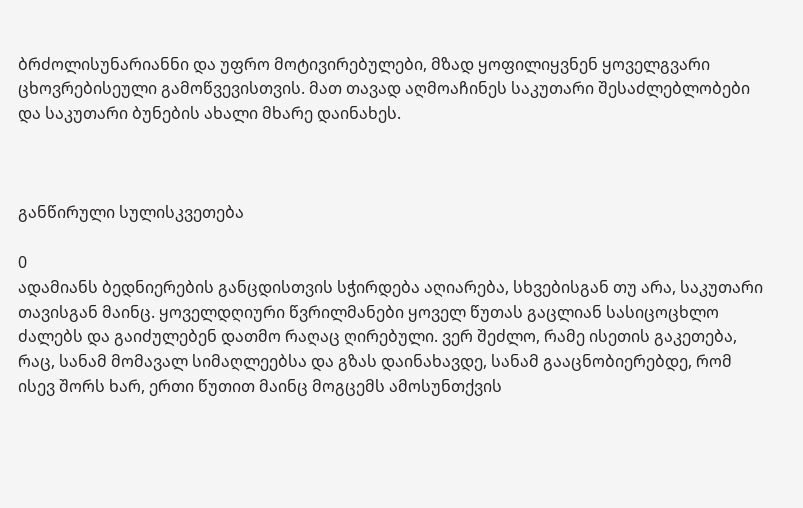ბრძოლისუნარიანნი და უფრო მოტივირებულები, მზად ყოფილიყვნენ ყოველგვარი ცხოვრებისეული გამოწვევისთვის. მათ თავად აღმოაჩინეს საკუთარი შესაძლებლობები და საკუთარი ბუნების ახალი მხარე დაინახეს.



განწირული სულისკვეთება

0
ადამიანს ბედნიერების განცდისთვის სჭირდება აღიარება, სხვებისგან თუ არა, საკუთარი თავისგან მაინც. ყოველდღიური წვრილმანები ყოველ წუთას გაცლიან სასიცოცხლო ძალებს და გაიძულებენ დათმო რაღაც ღირებული. ვერ შეძლო, რამე ისეთის გაკეთება, რაც, სანამ მომავალ სიმაღლეებსა და გზას დაინახავდე, სანამ გააცნობიერებდე, რომ ისევ შორს ხარ, ერთი წუთით მაინც მოგცემს ამოსუნთქვის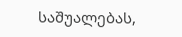საშუალებას,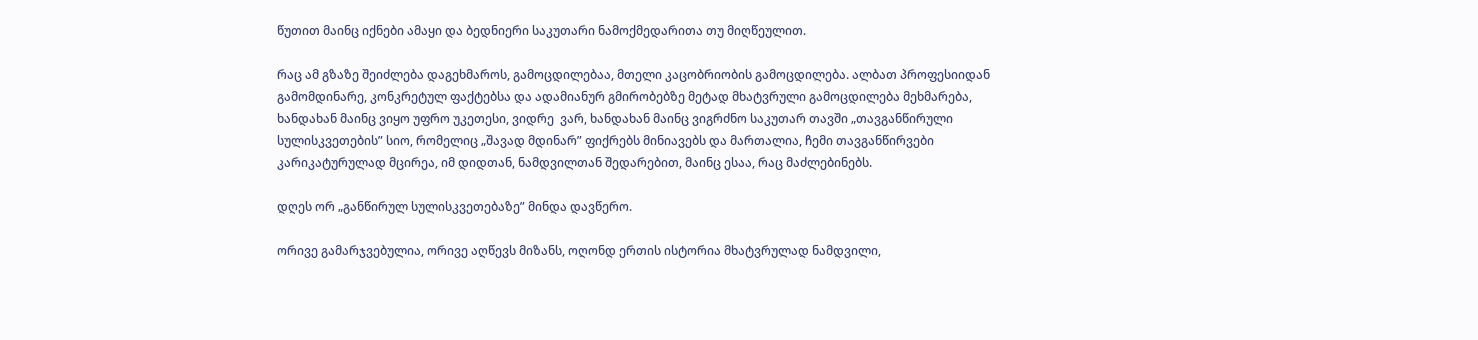წუთით მაინც იქნები ამაყი და ბედნიერი საკუთარი ნამოქმედარითა თუ მიღწეულით.

რაც ამ გზაზე შეიძლება დაგეხმაროს, გამოცდილებაა, მთელი კაცობრიობის გამოცდილება. ალბათ პროფესიიდან გამომდინარე, კონკრეტულ ფაქტებსა და ადამიანურ გმირობებზე მეტად მხატვრული გამოცდილება მეხმარება, ხანდახან მაინც ვიყო უფრო უკეთესი, ვიდრე  ვარ, ხანდახან მაინც ვიგრძნო საკუთარ თავში „თავგანწირული სულისკვეთების” სიო, რომელიც „შავად მდინარ” ფიქრებს მინიავებს და მართალია, ჩემი თავგანწირვები კარიკატურულად მცირეა, იმ დიდთან, ნამდვილთან შედარებით, მაინც ესაა, რაც მაძლებინებს.

დღეს ორ „განწირულ სულისკვეთებაზე” მინდა დავწერო.

ორივე გამარჯვებულია, ორივე აღწევს მიზანს, ოღონდ ერთის ისტორია მხატვრულად ნამდვილი,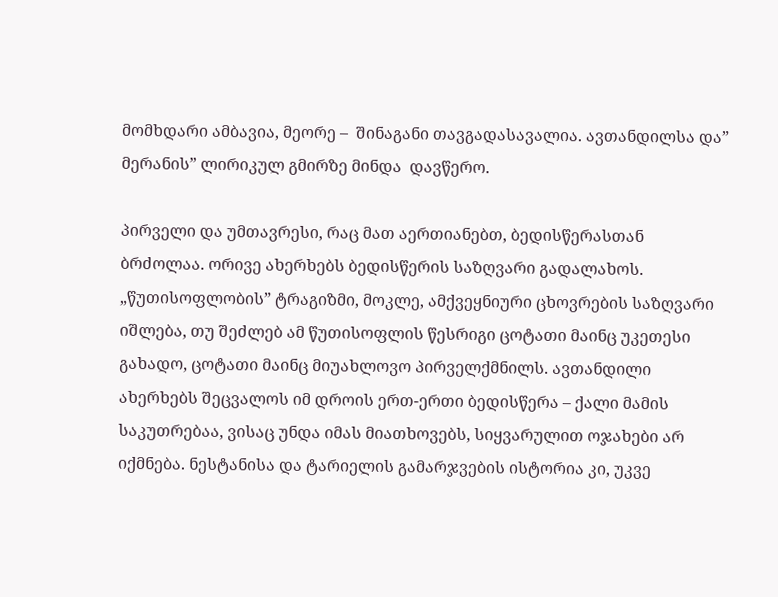მომხდარი ამბავია, მეორე –  შინაგანი თავგადასავალია. ავთანდილსა და” მერანის” ლირიკულ გმირზე მინდა  დავწერო.

პირველი და უმთავრესი, რაც მათ აერთიანებთ, ბედისწერასთან ბრძოლაა. ორივე ახერხებს ბედისწერის საზღვარი გადალახოს. „წუთისოფლობის” ტრაგიზმი, მოკლე, ამქვეყნიური ცხოვრების საზღვარი იშლება, თუ შეძლებ ამ წუთისოფლის წესრიგი ცოტათი მაინც უკეთესი გახადო, ცოტათი მაინც მიუახლოვო პირველქმნილს. ავთანდილი ახერხებს შეცვალოს იმ დროის ერთ-ერთი ბედისწერა – ქალი მამის საკუთრებაა, ვისაც უნდა იმას მიათხოვებს, სიყვარულით ოჯახები არ იქმნება. ნესტანისა და ტარიელის გამარჯვების ისტორია კი, უკვე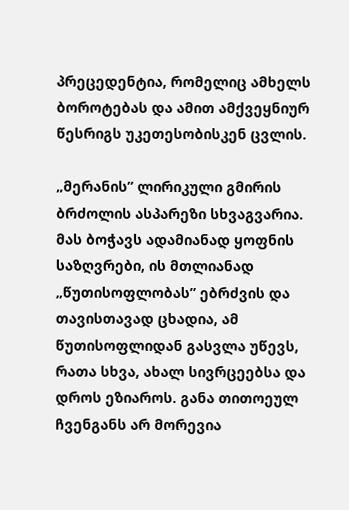პრეცედენტია, რომელიც ამხელს  ბოროტებას და ამით ამქვეყნიურ წესრიგს უკეთესობისკენ ცვლის.

„მერანის” ლირიკული გმირის ბრძოლის ასპარეზი სხვაგვარია. მას ბოჭავს ადამიანად ყოფნის საზღვრები, ის მთლიანად „წუთისოფლობას” ებრძვის და თავისთავად ცხადია, ამ წუთისოფლიდან გასვლა უწევს, რათა სხვა, ახალ სივრცეებსა და დროს ეზიაროს. განა თითოეულ ჩვენგანს არ მორევია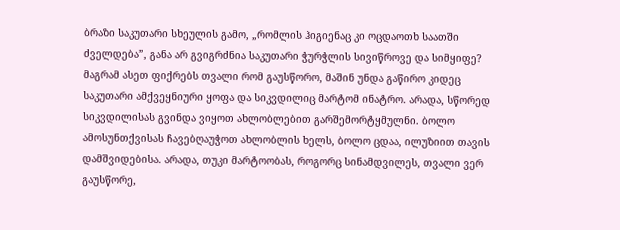ბრაზი საკუთარი სხეულის გამო, „რომლის ჰიგიენაც კი ოცდაოთხ საათში ძველდება”, განა არ გვიგრძნია საკუთარი ჭურჭლის სივიწროვე და სიმყიფე? მაგრამ ასეთ ფიქრებს თვალი რომ გაუსწორო, მაშინ უნდა გაწირო კიდეც საკუთარი ამქვეყნიური ყოფა და სიკვდილიც მარტომ ინატრო. არადა, სწორედ სიკვდილისას გვინდა ვიყოთ ახლობლებით გარშემორტყმულნი. ბოლო ამოსუნთქვისას ჩავებღაუჭოთ ახლობლის ხელს, ბოლო ცდაა, ილუზიით თავის დამშვიდებისა. არადა, თუკი მარტოობას, როგორც სინამდვილეს, თვალი ვერ გაუსწორე,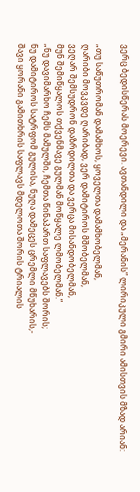ვერც ბედისწერას მოერევი. ავთანდილი და „მერანის” ლირიკული გმირი ამისთვის მზად არიან:

„თუ საწუთრომან დამამხოს, ყოველთა დამამხობელმან,
ღარიბი მოვკვდე ღარიბად, ვერ დამიტიროს მშობელმან,
ვეღარ შემსუდრონ დაზრდილთა და ვერცა მისანდობელმან,
მუნ შემიწყალოს თქვენმავე გულმან მოწყალე ლმობელმან.”
„ნუ დავიმარხო ჩემს მამულში, ჩემთა წინაპართ საფლავებს შორის;
ნუ დამიტიროს სატრფომ გულისა, ნუღა დამეცეს ცრემლი მწუხარის,-
შავი ყორანი გამითხრის საფლავს მდელოთა შორის ტრიალის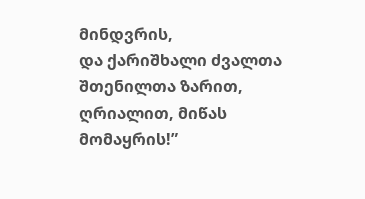მინდვრის,
და ქარიშხალი ძვალთა შთენილთა ზარით, ღრიალით, მიწას მომაყრის!”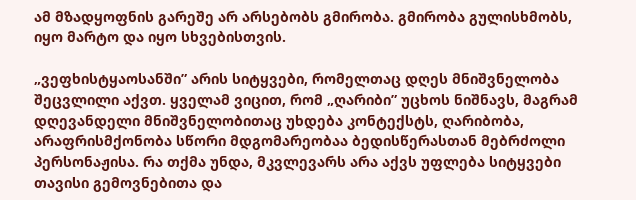ამ მზადყოფნის გარეშე არ არსებობს გმირობა. გმირობა გულისხმობს, იყო მარტო და იყო სხვებისთვის.

„ვეფხისტყაოსანში” არის სიტყვები, რომელთაც დღეს მნიშვნელობა შეცვლილი აქვთ. ყველამ ვიცით, რომ „ღარიბი” უცხოს ნიშნავს, მაგრამ დღევანდელი მნიშვნელობითაც უხდება კონტექსტს, ღარიბობა, არაფრისმქონობა სწორი მდგომარეობაა ბედისწერასთან მებრძოლი პერსონაჟისა. რა თქმა უნდა, მკვლევარს არა აქვს უფლება სიტყვები თავისი გემოვნებითა და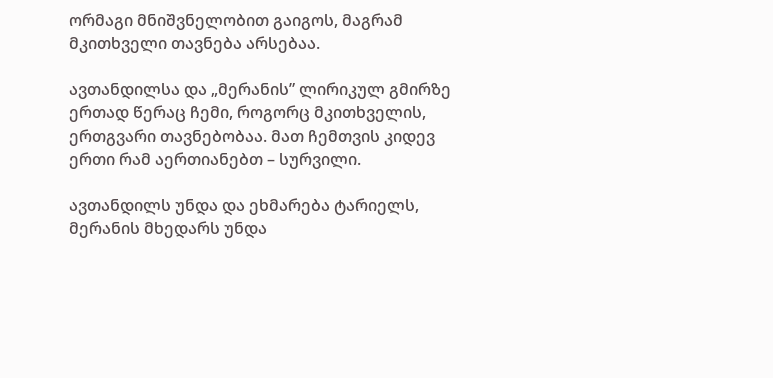ორმაგი მნიშვნელობით გაიგოს, მაგრამ მკითხველი თავნება არსებაა.

ავთანდილსა და „მერანის” ლირიკულ გმირზე ერთად წერაც ჩემი, როგორც მკითხველის, ერთგვარი თავნებობაა. მათ ჩემთვის კიდევ ერთი რამ აერთიანებთ – სურვილი.

ავთანდილს უნდა და ეხმარება ტარიელს, მერანის მხედარს უნდა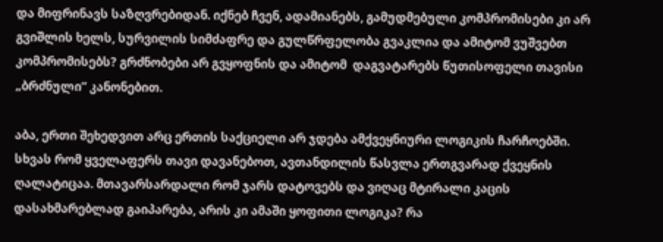და მიფრინავს საზღვრებიდან. იქნებ ჩვენ, ადამიანებს, გამუდმებული კომპრომისები კი არ გვიშლის ხელს, სურვილის სიმძაფრე და გულწრფელობა გვაკლია და ამიტომ ვუშვებთ კომპრომისებს? გრძნობები არ გვყოფნის და ამიტომ  დაგვატარებს წუთისოფელი თავისი „ბრძნული” კანონებით.

აბა, ერთი შეხედვით არც ერთის საქციელი არ ჯდება ამქვეყნიური ლოგიკის ჩარჩოებში. სხვას რომ ყველაფერს თავი დავანებოთ, ავთანდილის წასვლა ერთგვარად ქვეყნის ღალატიცაა. მთავარსარდალი რომ ჯარს დატოვებს და ვიღაც მტირალი კაცის დასახმარებლად გაიპარება, არის კი ამაში ყოფითი ლოგიკა? რა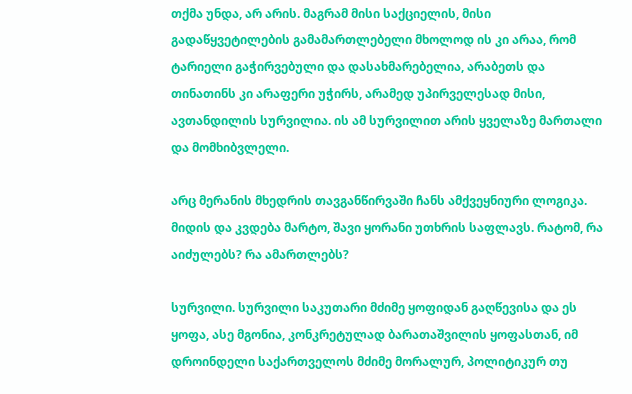თქმა უნდა, არ არის. მაგრამ მისი საქციელის, მისი გადაწყვეტილების გამამართლებელი მხოლოდ ის კი არაა, რომ ტარიელი გაჭირვებული და დასახმარებელია, არაბეთს და თინათინს კი არაფერი უჭირს, არამედ უპირველესად მისი, ავთანდილის სურვილია. ის ამ სურვილით არის ყველაზე მართალი და მომხიბვლელი.

არც მერანის მხედრის თავგანწირვაში ჩანს ამქვეყნიური ლოგიკა. მიდის და კვდება მარტო, შავი ყორანი უთხრის საფლავს. რატომ, რა აიძულებს? რა ამართლებს?

სურვილი. სურვილი საკუთარი მძიმე ყოფიდან გაღწევისა და ეს ყოფა, ასე მგონია, კონკრეტულად ბარათაშვილის ყოფასთან, იმ დროინდელი საქართველოს მძიმე მორალურ, პოლიტიკურ თუ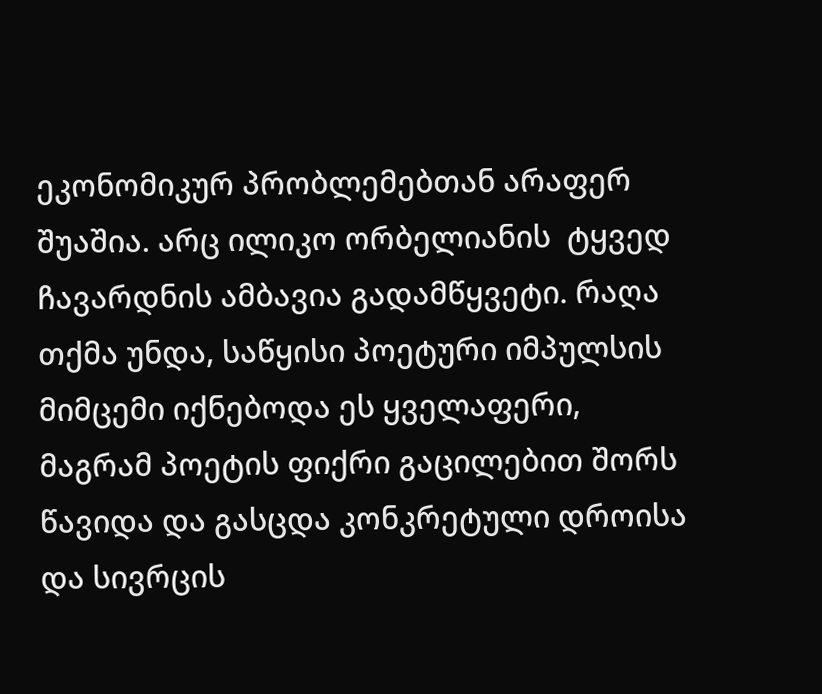ეკონომიკურ პრობლემებთან არაფერ შუაშია. არც ილიკო ორბელიანის  ტყვედ ჩავარდნის ამბავია გადამწყვეტი. რაღა თქმა უნდა, საწყისი პოეტური იმპულსის მიმცემი იქნებოდა ეს ყველაფერი, მაგრამ პოეტის ფიქრი გაცილებით შორს წავიდა და გასცდა კონკრეტული დროისა და სივრცის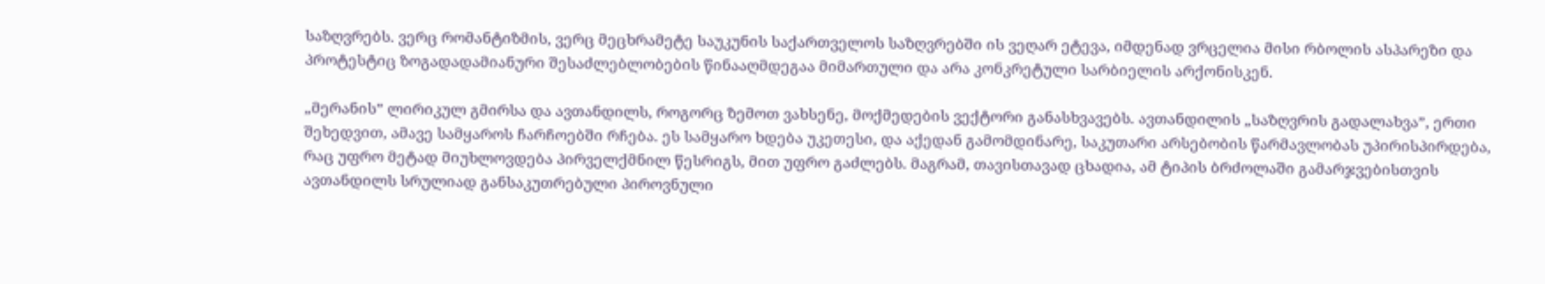საზღვრებს. ვერც რომანტიზმის, ვერც მეცხრამეტე საუკუნის საქართველოს საზღვრებში ის ვეღარ ეტევა, იმდენად ვრცელია მისი რბოლის ასპარეზი და პროტესტიც ზოგადადამიანური შესაძლებლობების წინააღმდეგაა მიმართული და არა კონკრეტული სარბიელის არქონისკენ.

„მერანის” ლირიკულ გმირსა და ავთანდილს, როგორც ზემოთ ვახსენე, მოქმედების ვექტორი განასხვავებს. ავთანდილის „საზღვრის გადალახვა”, ერთი შეხედვით, ამავე სამყაროს ჩარჩოებში რჩება. ეს სამყარო ხდება უკეთესი, და აქედან გამომდინარე, საკუთარი არსებობის წარმავლობას უპირისპირდება, რაც უფრო მეტად მიუხლოვდება პირველქმნილ წესრიგს, მით უფრო გაძლებს. მაგრამ, თავისთავად ცხადია, ამ ტიპის ბრძოლაში გამარჯვებისთვის ავთანდილს სრულიად განსაკუთრებული პიროვნული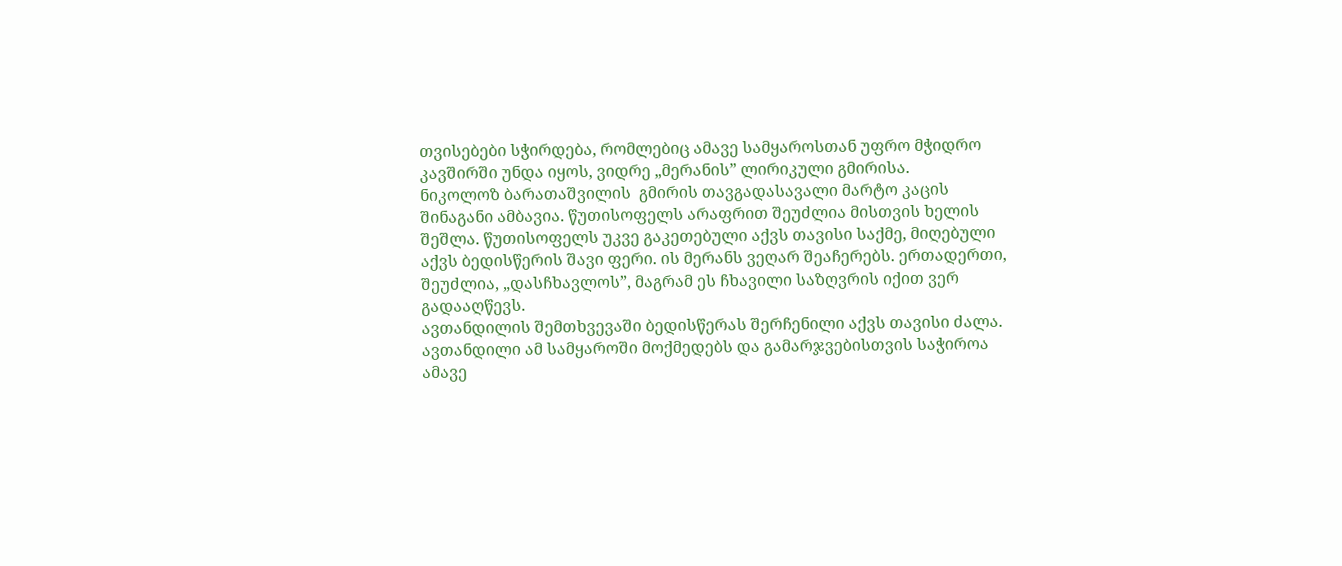თვისებები სჭირდება, რომლებიც ამავე სამყაროსთან უფრო მჭიდრო კავშირში უნდა იყოს, ვიდრე „მერანის” ლირიკული გმირისა.
ნიკოლოზ ბარათაშვილის  გმირის თავგადასავალი მარტო კაცის შინაგანი ამბავია. წუთისოფელს არაფრით შეუძლია მისთვის ხელის შეშლა. წუთისოფელს უკვე გაკეთებული აქვს თავისი საქმე, მიღებული აქვს ბედისწერის შავი ფერი. ის მერანს ვეღარ შეაჩერებს. ერთადერთი, შეუძლია, „დასჩხავლოს”, მაგრამ ეს ჩხავილი საზღვრის იქით ვერ გადააღწევს.
ავთანდილის შემთხვევაში ბედისწერას შერჩენილი აქვს თავისი ძალა. ავთანდილი ამ სამყაროში მოქმედებს და გამარჯვებისთვის საჭიროა ამავე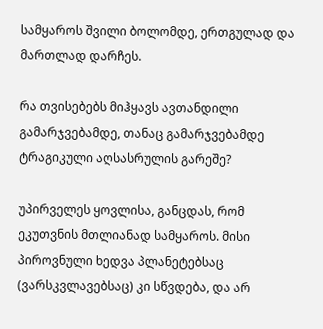სამყაროს შვილი ბოლომდე, ერთგულად და მართლად დარჩეს.

რა თვისებებს მიჰყავს ავთანდილი გამარჯვებამდე, თანაც გამარჯვებამდე ტრაგიკული აღსასრულის გარეშე?

უპირველეს ყოვლისა, განცდას, რომ ეკუთვნის მთლიანად სამყაროს. მისი პიროვნული ხედვა პლანეტებსაც (ვარსკვლავებსაც) კი სწვდება, და არ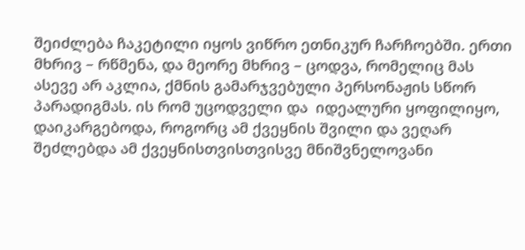შეიძლება ჩაკეტილი იყოს ვიწრო ეთნიკურ ჩარჩოებში. ერთი მხრივ – რწმენა, და მეორე მხრივ – ცოდვა, რომელიც მას ასევე არ აკლია, ქმნის გამარჯვებული პერსონაჟის სწორ პარადიგმას. ის რომ უცოდველი და  იდეალური ყოფილიყო, დაიკარგებოდა, როგორც ამ ქვეყნის შვილი და ვეღარ შეძლებდა ამ ქვეყნისთვისთვისვე მნიშვნელოვანი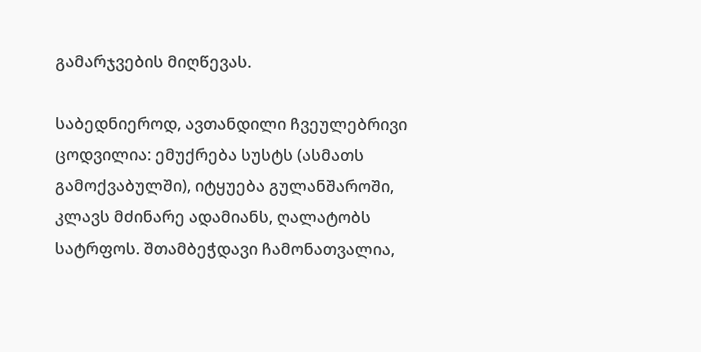გამარჯვების მიღწევას.

საბედნიეროდ, ავთანდილი ჩვეულებრივი ცოდვილია: ემუქრება სუსტს (ასმათს გამოქვაბულში), იტყუება გულანშაროში, კლავს მძინარე ადამიანს, ღალატობს სატრფოს. შთამბეჭდავი ჩამონათვალია,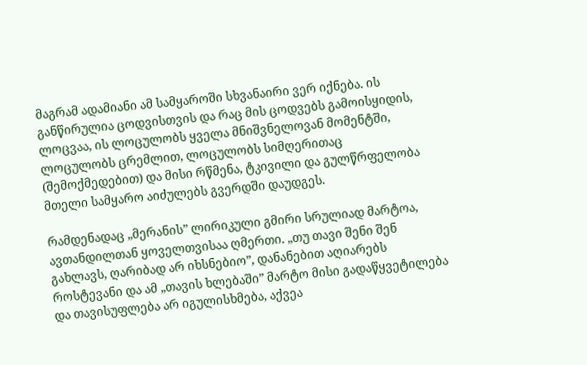მაგრამ ადამიანი ამ სამყაროში სხვანაირი ვერ იქნება. ის განწირულია ცოდვისთვის და რაც მის ცოდვებს გამოისყიდის, ლოცვაა, ის ლოცულობს ყველა მნიშვნელოვან მომენტში, ლოცულობს ცრემლით, ლოცულობს სიმღერითაც (შემოქმედებით) და მისი რწმენა, ტკივილი და გულწრფელობა მთელი სამყარო აიძულებს გვერდში დაუდგეს.

რამდენადაც „მერანის” ლირიკული გმირი სრულიად მარტოა, ავთანდილთან ყოველთვისაა ღმერთი. „თუ თავი შენი შენ გახლავს, ღარიბად არ იხსნებიო”, დანანებით აღიარებს როსტევანი და ამ „თავის ხლებაში” მარტო მისი გადაწყვეტილება და თავისუფლება არ იგულისხმება, აქვეა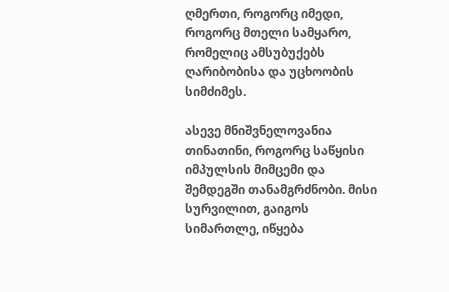ღმერთი, როგორც იმედი, როგორც მთელი სამყარო, რომელიც ამსუბუქებს ღარიბობისა და უცხოობის სიმძიმეს.

ასევე მნიშვნელოვანია თინათინი, როგორც საწყისი იმპულსის მიმცემი და შემდეგში თანამგრძნობი. მისი სურვილით, გაიგოს სიმართლე, იწყება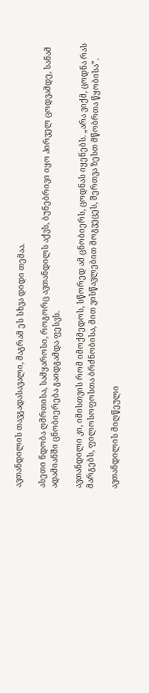ავთანდილის თავგადასავალი, მაგრამ ეს სხვა დიდი თემაა.

ასეთი ნდობა ღმრთისა, სამყაროსი, როგორც ავთანდილს აქვს, ბუნებრივი იყო პირველ ცოდვამდე, სანამ ადამიანში ცნობიერება გაიდგამდა ფესვს.

ავთანდილი კი, იმისთვის რომ იმოქმედოს, სწორედ ამ ცნობიერს, ცოდნას იყენებს. „არა ვიქმ, ცოდნა რას მარგებს, ფილოსოფოსთა ბრძნობისა, მით ვისწავლებით მოგვეცეს, შერთვა ზესთ მწობრთა წყობისა”.

ავთანდილის მიღწეული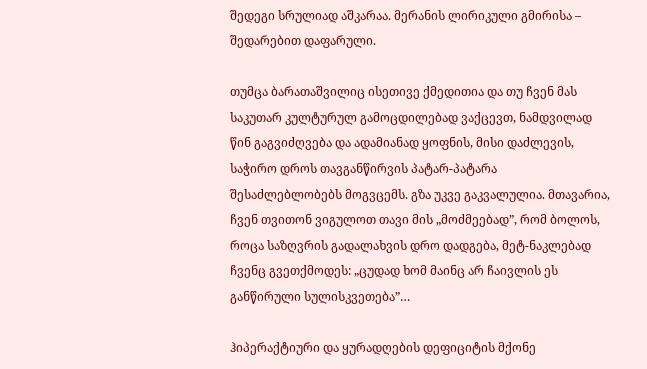შედეგი სრულიად აშკარაა. მერანის ლირიკული გმირისა – შედარებით დაფარული.

თუმცა ბარათაშვილიც ისეთივე ქმედითია და თუ ჩვენ მას საკუთარ კულტურულ გამოცდილებად ვაქცევთ, ნამდვილად წინ გაგვიძღვება და ადამიანად ყოფნის, მისი დაძლევის, საჭირო დროს თავგანწირვის პატარ-პატარა შესაძლებლობებს მოგვცემს. გზა უკვე გაკვალულია. მთავარია, ჩვენ თვითონ ვიგულოთ თავი მის „მოძმეებად”, რომ ბოლოს, როცა საზღვრის გადალახვის დრო დადგება, მეტ-ნაკლებად ჩვენც გვეთქმოდეს: „ცუდად ხომ მაინც არ ჩაივლის ეს განწირული სულისკვეთება”…

ჰიპერაქტიური და ყურადღების დეფიციტის მქონე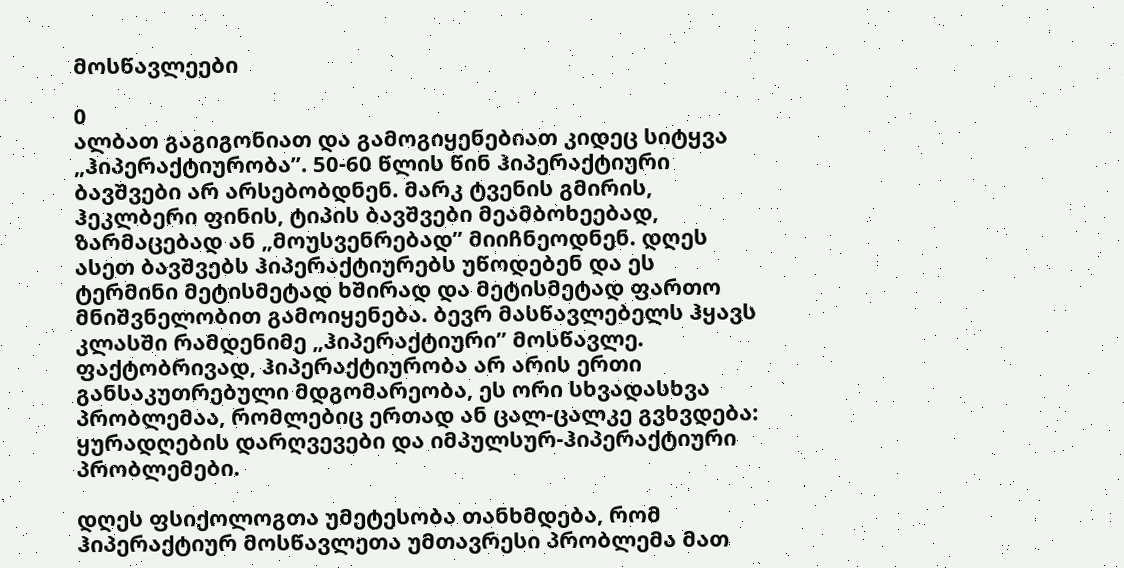მოსწავლეები

0
ალბათ გაგიგონიათ და გამოგიყენებიათ კიდეც სიტყვა „ჰიპერაქტიურობა”. 50-60 წლის წინ ჰიპერაქტიური ბავშვები არ არსებობდნენ. მარკ ტვენის გმირის, ჰეკლბერი ფინის, ტიპის ბავშვები მეამბოხეებად, ზარმაცებად ან „მოუსვენრებად” მიიჩნეოდნენ. დღეს ასეთ ბავშვებს ჰიპერაქტიურებს უწოდებენ და ეს ტერმინი მეტისმეტად ხშირად და მეტისმეტად ფართო მნიშვნელობით გამოიყენება. ბევრ მასწავლებელს ჰყავს კლასში რამდენიმე „ჰიპერაქტიური” მოსწავლე. ფაქტობრივად, ჰიპერაქტიურობა არ არის ერთი განსაკუთრებული მდგომარეობა, ეს ორი სხვადასხვა პრობლემაა, რომლებიც ერთად ან ცალ-ცალკე გვხვდება: ყურადღების დარღვევები და იმპულსურ-ჰიპერაქტიური პრობლემები.

დღეს ფსიქოლოგთა უმეტესობა თანხმდება, რომ ჰიპერაქტიურ მოსწავლეთა უმთავრესი პრობლემა მათ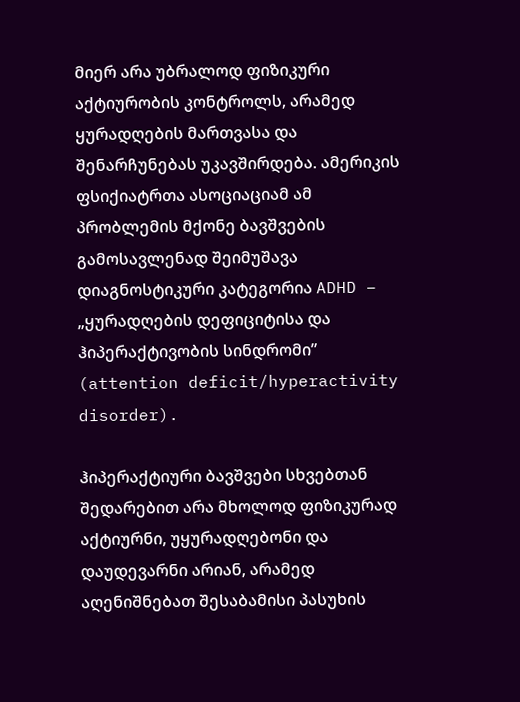მიერ არა უბრალოდ ფიზიკური აქტიურობის კონტროლს, არამედ ყურადღების მართვასა და შენარჩუნებას უკავშირდება. ამერიკის ფსიქიატრთა ასოციაციამ ამ პრობლემის მქონე ბავშვების გამოსავლენად შეიმუშავა დიაგნოსტიკური კატეგორია ADHD – „ყურადღების დეფიციტისა და ჰიპერაქტივობის სინდრომი” (attention deficit/hyperactivity disorder).

ჰიპერაქტიური ბავშვები სხვებთან შედარებით არა მხოლოდ ფიზიკურად აქტიურნი, უყურადღებონი და დაუდევარნი არიან, არამედ აღენიშნებათ შესაბამისი პასუხის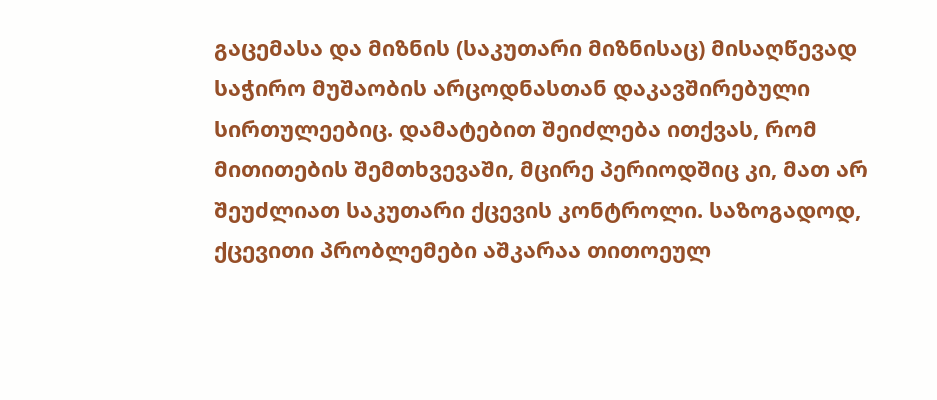გაცემასა და მიზნის (საკუთარი მიზნისაც) მისაღწევად საჭირო მუშაობის არცოდნასთან დაკავშირებული სირთულეებიც. დამატებით შეიძლება ითქვას, რომ მითითების შემთხვევაში, მცირე პერიოდშიც კი, მათ არ შეუძლიათ საკუთარი ქცევის კონტროლი. საზოგადოდ, ქცევითი პრობლემები აშკარაა თითოეულ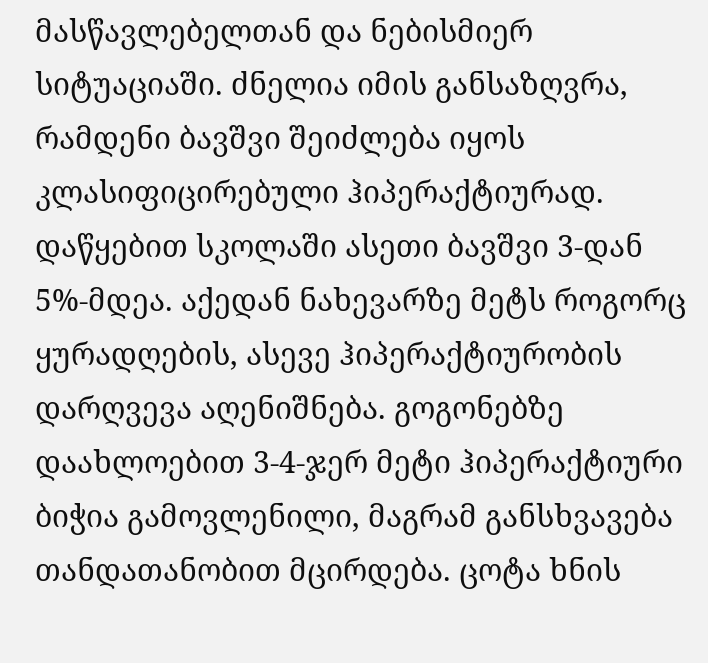მასწავლებელთან და ნებისმიერ სიტუაციაში. ძნელია იმის განსაზღვრა, რამდენი ბავშვი შეიძლება იყოს კლასიფიცირებული ჰიპერაქტიურად. დაწყებით სკოლაში ასეთი ბავშვი 3-დან 5%-მდეა. აქედან ნახევარზე მეტს როგორც ყურადღების, ასევე ჰიპერაქტიურობის დარღვევა აღენიშნება. გოგონებზე დაახლოებით 3-4-ჯერ მეტი ჰიპერაქტიური ბიჭია გამოვლენილი, მაგრამ განსხვავება თანდათანობით მცირდება. ცოტა ხნის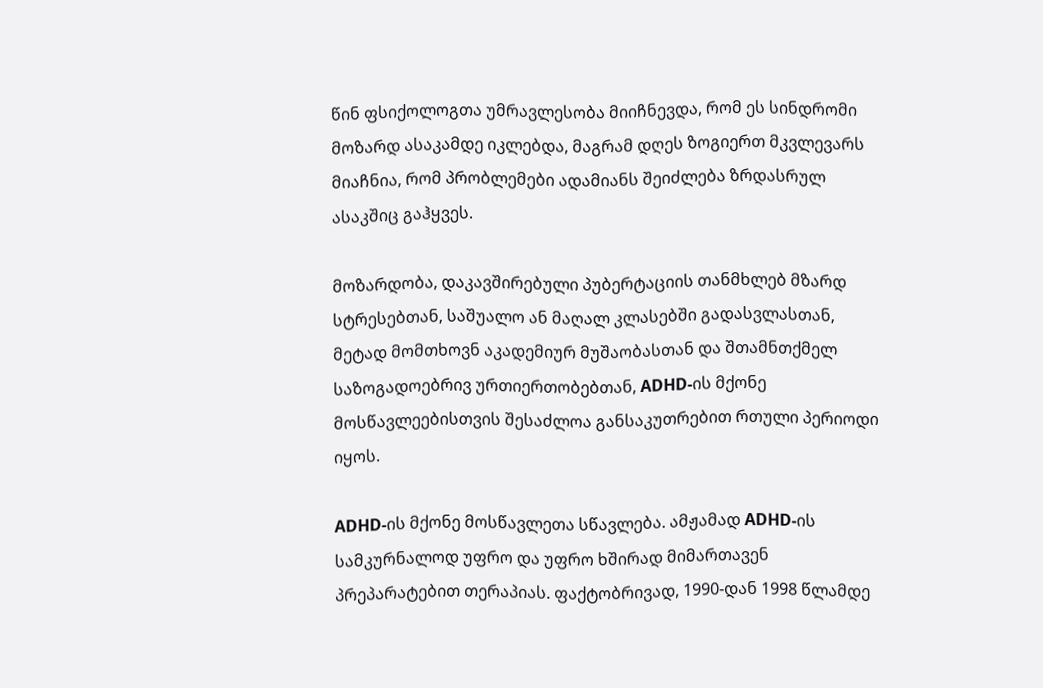წინ ფსიქოლოგთა უმრავლესობა მიიჩნევდა, რომ ეს სინდრომი მოზარდ ასაკამდე იკლებდა, მაგრამ დღეს ზოგიერთ მკვლევარს მიაჩნია, რომ პრობლემები ადამიანს შეიძლება ზრდასრულ ასაკშიც გაჰყვეს.

მოზარდობა, დაკავშირებული პუბერტაციის თანმხლებ მზარდ სტრესებთან, საშუალო ან მაღალ კლასებში გადასვლასთან, მეტად მომთხოვნ აკადემიურ მუშაობასთან და შთამნთქმელ საზოგადოებრივ ურთიერთობებთან, ADHD-ის მქონე მოსწავლეებისთვის შესაძლოა განსაკუთრებით რთული პერიოდი იყოს.

ADHD-ის მქონე მოსწავლეთა სწავლება. ამჟამად ADHD-ის სამკურნალოდ უფრო და უფრო ხშირად მიმართავენ პრეპარატებით თერაპიას. ფაქტობრივად, 1990-დან 1998 წლამდე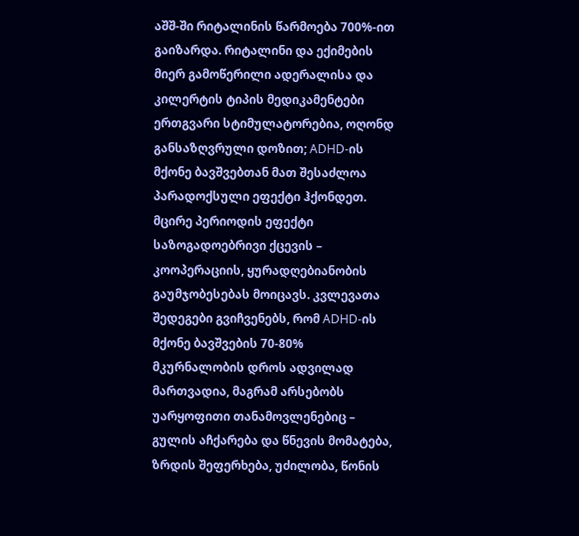აშშ-ში რიტალინის წარმოება 700%-ით გაიზარდა. რიტალინი და ექიმების მიერ გამოწერილი ადერალისა და კილერტის ტიპის მედიკამენტები ერთგვარი სტიმულატორებია, ოღონდ განსაზღვრული დოზით; ADHD-ის მქონე ბავშვებთან მათ შესაძლოა პარადოქსული ეფექტი ჰქონდეთ. მცირე პერიოდის ეფექტი საზოგადოებრივი ქცევის – კოოპერაციის, ყურადღებიანობის გაუმჯობესებას მოიცავს. კვლევათა შედეგები გვიჩვენებს, რომ ADHD-ის მქონე ბავშვების 70-80% მკურნალობის დროს ადვილად მართვადია, მაგრამ არსებობს უარყოფითი თანამოვლენებიც – გულის აჩქარება და წნევის მომატება, ზრდის შეფერხება, უძილობა, წონის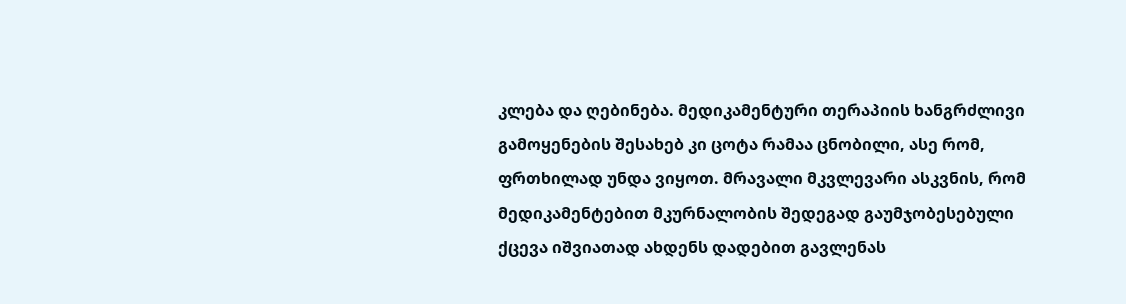კლება და ღებინება. მედიკამენტური თერაპიის ხანგრძლივი გამოყენების შესახებ კი ცოტა რამაა ცნობილი, ასე რომ, ფრთხილად უნდა ვიყოთ. მრავალი მკვლევარი ასკვნის, რომ მედიკამენტებით მკურნალობის შედეგად გაუმჯობესებული ქცევა იშვიათად ახდენს დადებით გავლენას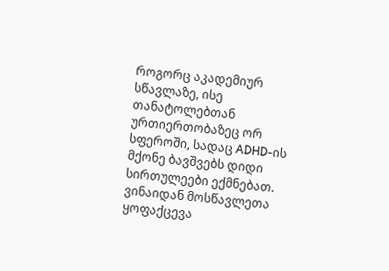როგორც აკადემიურ სწავლაზე, ისე თანატოლებთან ურთიერთობაზეც ორ სფეროში, სადაც ADHD-ის მქონე ბავშვებს დიდი სირთულეები ექმნებათ. ვინაიდან მოსწავლეთა ყოფაქცევა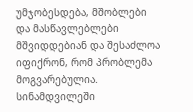უმჯობესდება, მშობლები და მასწავლებლები მშვიდდებიან და შესაძლოა იფიქრონ, რომ პრობლემა მოგვარებულია. სინამდვილეში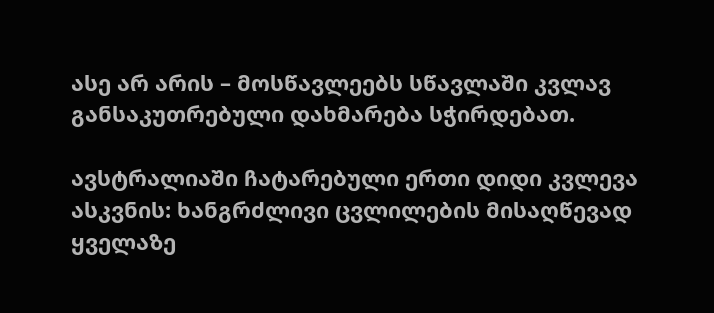ასე არ არის – მოსწავლეებს სწავლაში კვლავ განსაკუთრებული დახმარება სჭირდებათ.

ავსტრალიაში ჩატარებული ერთი დიდი კვლევა ასკვნის: ხანგრძლივი ცვლილების მისაღწევად ყველაზე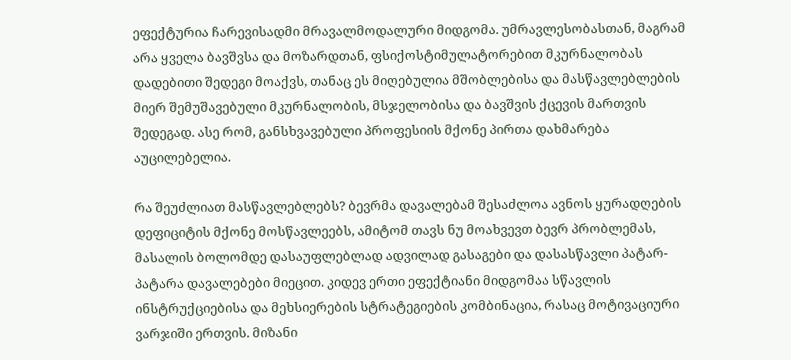ეფექტურია ჩარევისადმი მრავალმოდალური მიდგომა. უმრავლესობასთან, მაგრამ არა ყველა ბავშვსა და მოზარდთან, ფსიქოსტიმულატორებით მკურნალობას დადებითი შედეგი მოაქვს, თანაც ეს მიღებულია მშობლებისა და მასწავლებლების მიერ შემუშავებული მკურნალობის, მსჯელობისა და ბავშვის ქცევის მართვის შედეგად. ასე რომ, განსხვავებული პროფესიის მქონე პირთა დახმარება აუცილებელია.

რა შეუძლიათ მასწავლებლებს? ბევრმა დავალებამ შესაძლოა ავნოს ყურადღების დეფიციტის მქონე მოსწავლეებს, ამიტომ თავს ნუ მოახვევთ ბევრ პრობლემას, მასალის ბოლომდე დასაუფლებლად ადვილად გასაგები და დასასწავლი პატარ-პატარა დავალებები მიეცით. კიდევ ერთი ეფექტიანი მიდგომაა სწავლის ინსტრუქციებისა და მეხსიერების სტრატეგიების კომბინაცია, რასაც მოტივაციური ვარჯიში ერთვის. მიზანი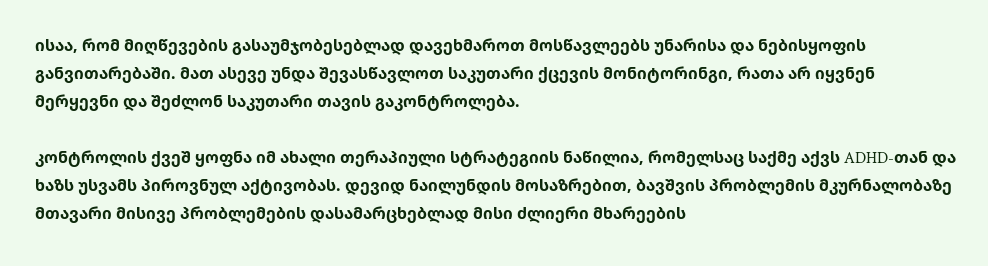ისაა, რომ მიღწევების გასაუმჯობესებლად დავეხმაროთ მოსწავლეებს უნარისა და ნებისყოფის განვითარებაში. მათ ასევე უნდა შევასწავლოთ საკუთარი ქცევის მონიტორინგი, რათა არ იყვნენ მერყევნი და შეძლონ საკუთარი თავის გაკონტროლება.

კონტროლის ქვეშ ყოფნა იმ ახალი თერაპიული სტრატეგიის ნაწილია, რომელსაც საქმე აქვს ADHD-თან და ხაზს უსვამს პიროვნულ აქტივობას. დევიდ ნაილუნდის მოსაზრებით, ბავშვის პრობლემის მკურნალობაზე მთავარი მისივე პრობლემების დასამარცხებლად მისი ძლიერი მხარეების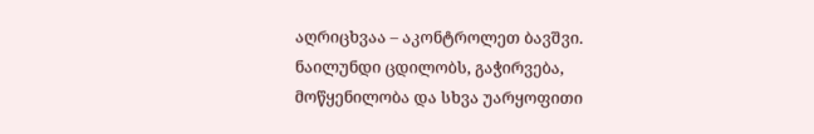აღრიცხვაა – აკონტროლეთ ბავშვი. ნაილუნდი ცდილობს, გაჭირვება, მოწყენილობა და სხვა უარყოფითი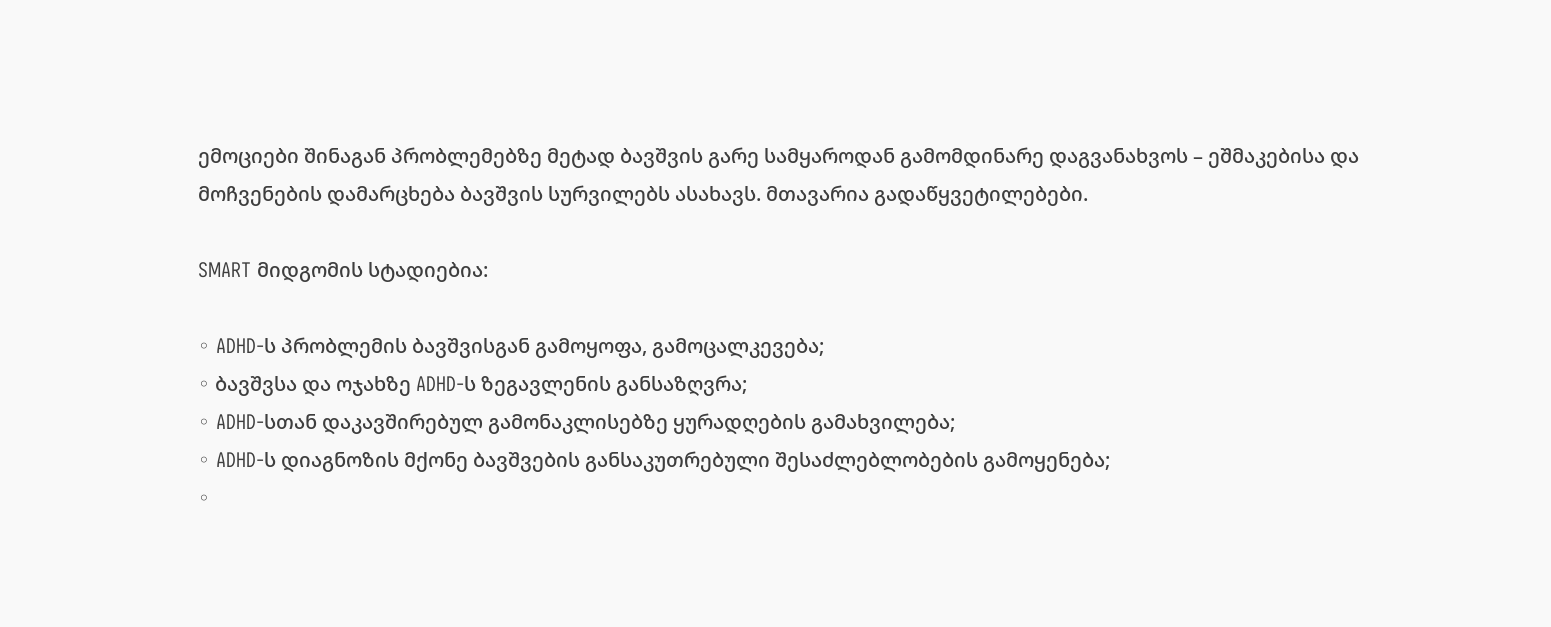ემოციები შინაგან პრობლემებზე მეტად ბავშვის გარე სამყაროდან გამომდინარე დაგვანახვოს – ეშმაკებისა და მოჩვენების დამარცხება ბავშვის სურვილებს ასახავს. მთავარია გადაწყვეტილებები.

SMART მიდგომის სტადიებია:

◦ ADHD-ს პრობლემის ბავშვისგან გამოყოფა, გამოცალკევება;
◦ ბავშვსა და ოჯახზე ADHD-ს ზეგავლენის განსაზღვრა;
◦ ADHD-სთან დაკავშირებულ გამონაკლისებზე ყურადღების გამახვილება;
◦ ADHD-ს დიაგნოზის მქონე ბავშვების განსაკუთრებული შესაძლებლობების გამოყენება;
◦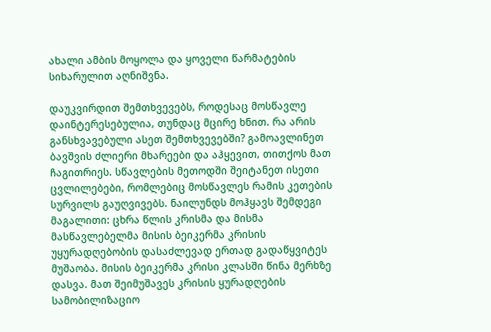ახალი ამბის მოყოლა და ყოველი წარმატების სიხარულით აღნიშვნა.

დაუკვირდით შემთხვევებს, როდესაც მოსწავლე დაინტერესებულია, თუნდაც მცირე ხნით. რა არის განსხვავებული ასეთ შემთხვევებში? გამოავლინეთ ბავშვის ძლიერი მხარეები და აჰყევით, თითქოს მათ ჩაგითრიეს. სწავლების მეთოდში შეიტანეთ ისეთი ცვლილებები, რომლებიც მოსწავლეს რამის კეთების სურვილს გაუღვივებს. ნაილუნდს მოჰყავს შემდეგი მაგალითი: ცხრა წლის კრისმა და მისმა მასწავლებელმა მისის ბეიკერმა კრისის უყურადღებობის დასაძლევად ერთად გადაწყვიტეს მუშაობა. მისის ბეიკერმა კრისი კლასში წინა მერხზე დასვა. მათ შეიმუშავეს კრისის ყურადღების სამობილიზაციო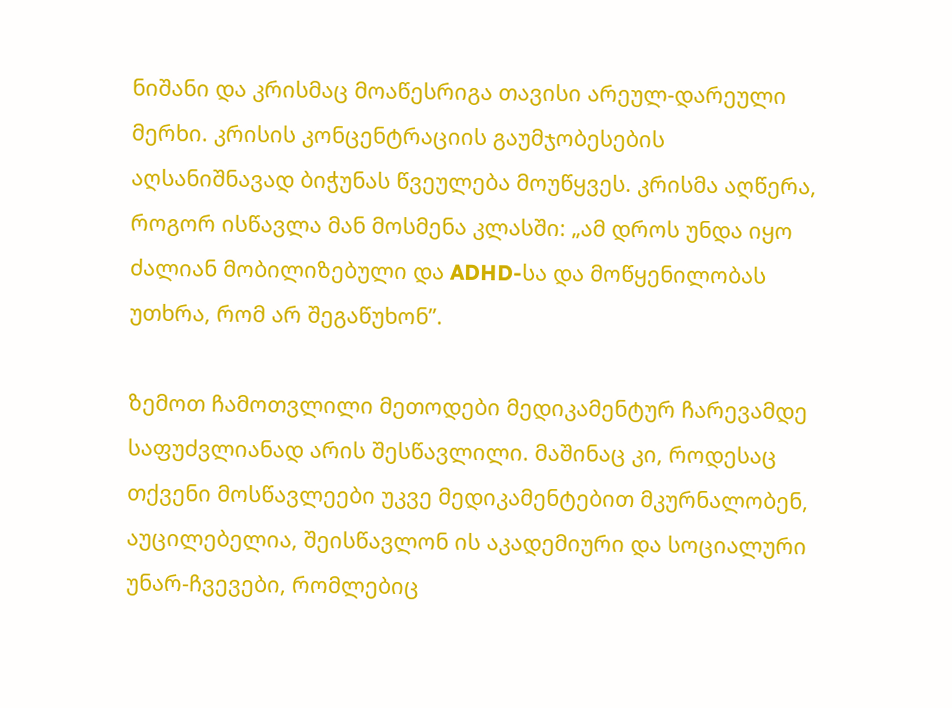ნიშანი და კრისმაც მოაწესრიგა თავისი არეულ-დარეული მერხი. კრისის კონცენტრაციის გაუმჯობესების აღსანიშნავად ბიჭუნას წვეულება მოუწყვეს. კრისმა აღწერა, როგორ ისწავლა მან მოსმენა კლასში: „ამ დროს უნდა იყო ძალიან მობილიზებული და ADHD-სა და მოწყენილობას უთხრა, რომ არ შეგაწუხონ”.

ზემოთ ჩამოთვლილი მეთოდები მედიკამენტურ ჩარევამდე საფუძვლიანად არის შესწავლილი. მაშინაც კი, როდესაც თქვენი მოსწავლეები უკვე მედიკამენტებით მკურნალობენ, აუცილებელია, შეისწავლონ ის აკადემიური და სოციალური უნარ-ჩვევები, რომლებიც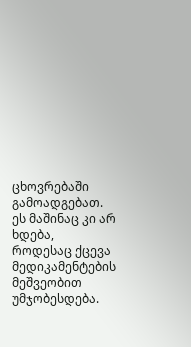ცხოვრებაში გამოადგებათ. ეს მაშინაც კი არ ხდება, როდესაც ქცევა მედიკამენტების მეშვეობით უმჯობესდება.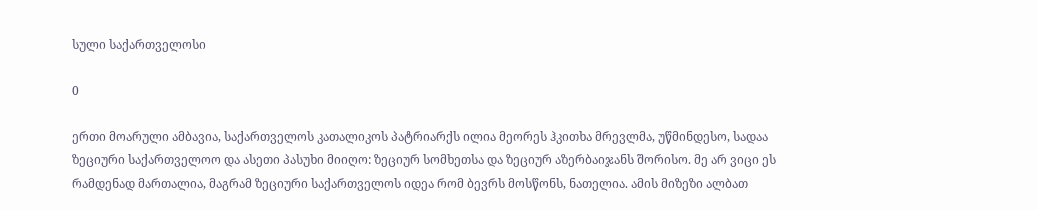სული საქართველოსი

0

ერთი მოარული ამბავია, საქართველოს კათალიკოს პატრიარქს ილია მეორეს ჰკითხა მრევლმა, უწმინდესო, სადაა ზეციური საქართველოო და ასეთი პასუხი მიიღო: ზეციურ სომხეთსა და ზეციურ აზერბაიჯანს შორისო. მე არ ვიცი ეს რამდენად მართალია, მაგრამ ზეციური საქართველოს იდეა რომ ბევრს მოსწონს, ნათელია. ამის მიზეზი ალბათ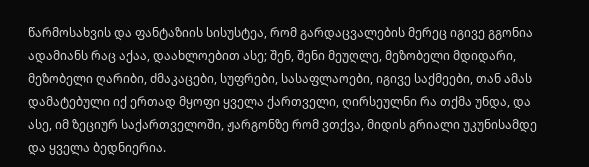წარმოსახვის და ფანტაზიის სისუსტეა, რომ გარდაცვალების მერეც იგივე გგონია ადამიანს რაც აქაა, დაახლოებით ასე; შენ, შენი მეუღლე, მეზობელი მდიდარი, მეზობელი ღარიბი, ძმაკაცები, სუფრები, სასაფლაოები, იგივე საქმეები, თან ამას დამატებული იქ ერთად მყოფი ყველა ქართველი, ღირსეულნი რა თქმა უნდა, და ასე, იმ ზეციურ საქართველოში, ჟარგონზე რომ ვთქვა, მიდის გრიალი უკუნისამდე და ყველა ბედნიერია.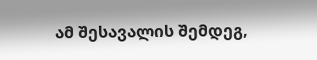ამ შესავალის შემდეგ,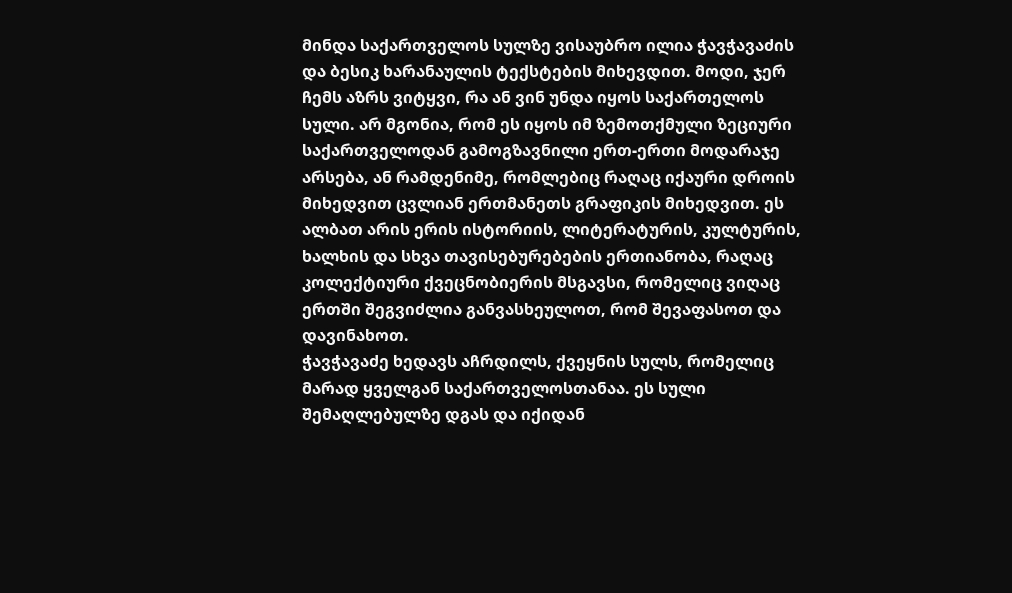მინდა საქართველოს სულზე ვისაუბრო ილია ჭავჭავაძის და ბესიკ ხარანაულის ტექსტების მიხევდით. მოდი, ჯერ ჩემს აზრს ვიტყვი, რა ან ვინ უნდა იყოს საქართელოს სული. არ მგონია, რომ ეს იყოს იმ ზემოთქმული ზეციური საქართველოდან გამოგზავნილი ერთ-ერთი მოდარაჯე არსება, ან რამდენიმე, რომლებიც რაღაც იქაური დროის მიხედვით ცვლიან ერთმანეთს გრაფიკის მიხედვით. ეს ალბათ არის ერის ისტორიის, ლიტერატურის, კულტურის, ხალხის და სხვა თავისებურებების ერთიანობა, რაღაც კოლექტიური ქვეცნობიერის მსგავსი, რომელიც ვიღაც ერთში შეგვიძლია განვასხეულოთ, რომ შევაფასოთ და დავინახოთ.
ჭავჭავაძე ხედავს აჩრდილს, ქვეყნის სულს, რომელიც მარად ყველგან საქართველოსთანაა. ეს სული შემაღლებულზე დგას და იქიდან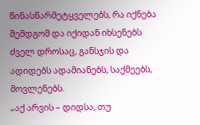წინასწარმეტყველებს, რა იქნება შემდგომ და იქიდან იხსენებს ძველ დროსაც, განსჯის და ადიდებს ადამიანებს, საქმეებს, მოვლენებს.
„აქ არვის – დიდსა, თუ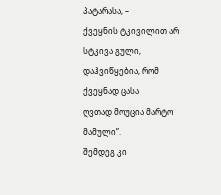პატარასა, –
ქვეყნის ტკივილით არ სტკივა გული,
დაჰვიწყებია, რომ ქვეყნად ცასა
ღვთად მოუცია მარტო მამული”.
შემდეგ კი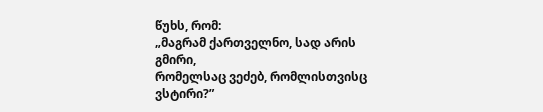წუხს, რომ:
„მაგრამ ქართველნო, სად არის გმირი,
რომელსაც ვეძებ, რომლისთვისც ვსტირი?”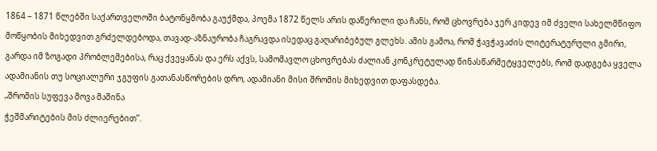1864 – 1871 წლებში საქართველოში ბატონყმობა გაუქმდა, პოემა 1872 წელს არის დაწერილი და ჩანს, რომ ცხოვრება ჯერ კიდევ იმ ძველი სახელმწიფო მოწყობის მიხედვით გრძელდებოდა, თავად-აზნაურობა ჩაგრავდა ისედაც გაღარიბებულ გლეხს. ამის გამოა, რომ ჭავჭავაძის ლიტერატურული გმირი, გარდა იმ ზოგადი პრობლემებისა, რაც ქვეყანას და ერს აქვს, სამომავლო ცხოვრებას ძალიან კონკრეტულად წინასწარმეტყველებს, რომ დადგება ყველა ადამიანის თუ სოციალური ჯგუფის გათანასწორების დრო, ადამიანი მისი შრომის მიხედვით დაფასდება.
„შრომის სუფევა მოვა მაშინა
ჭეშმარიტების მის ძლიერებით”.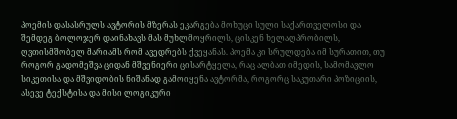პოემის დასასრულს ავტორის მზერას ეკარგება მოხუცი სული საქართველოსი და შემდეგ ბოლოჯერ დაინახავს მას მუხლმოყრილს, ცისკენ ხელაღპრობილს, ღვთისმშობელ მარიამს რომ ავედრებს ქვეყანას. პოემა კი სრულდება იმ სურათით, თუ როგორ გადომეშვა ციდან მშვენიერი ცისარტყელა, რაც ალბათ იმედის, სამომავლო სიკეთისა და მშვიდობის ნიშანად გამოიყენა ავტორმა, როგორც საკუთარი პოზიციის, ასევე ტექსტისა და მისი ლოგიკური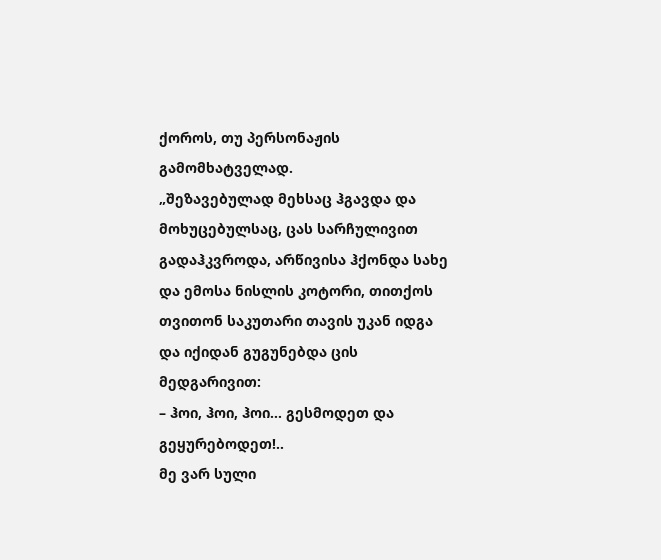ქოროს, თუ პერსონაჟის გამომხატველად.
„შეზავებულად მეხსაც ჰგავდა და მოხუცებულსაც, ცას სარჩულივით გადაჰკვროდა, არწივისა ჰქონდა სახე და ემოსა ნისლის კოტორი, თითქოს თვითონ საკუთარი თავის უკან იდგა და იქიდან გუგუნებდა ცის მედგარივით:
– ჰოი, ჰოი, ჰოი… გესმოდეთ და გეყურებოდეთ!..
მე ვარ სული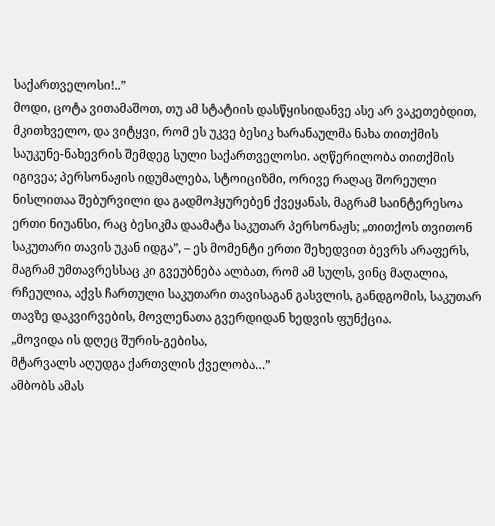საქართველოსი!..”
მოდი, ცოტა ვითამაშოთ, თუ ამ სტატიის დასწყისიდანვე ასე არ ვაკეთებდით, მკითხველო, და ვიტყვი, რომ ეს უკვე ბესიკ ხარანაულმა ნახა თითქმის საუკუნე-ნახევრის შემდეგ სული საქართველოსი. აღწერილობა თითქმის იგივეა; პერსონაჟის იდუმალება, სტოიციზმი, ორივე რაღაც შორეული ნისლითაა შებურვილი და გადმოჰყურებენ ქვეყანას, მაგრამ საინტერესოა ერთი ნიუანსი, რაც ბესიკმა დაამატა საკუთარ პერსონაჟს; „თითქოს თვითონ საკუთარი თავის უკან იდგა”, – ეს მომენტი ერთი შეხედვით ბევრს არაფერს, მაგრამ უმთავრესსაც კი გვეუბნება ალბათ, რომ ამ სულს, ვინც მაღალია, რჩეულია, აქვს ჩართული საკუთარი თავისაგან გასვლის, განდგომის, საკუთარ თავზე დაკვირვების, მოვლენათა გვერდიდან ხედვის ფუნქცია.
„მოვიდა ის დღეც შურის-გებისა,
მტარვალს აღუდგა ქართვლის ქველობა…”
ამბობს ამას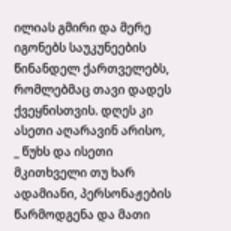ილიას გმირი და მერე იგონებს საუკუნეების წინანდელ ქართველებს, რომლებმაც თავი დადეს ქვეყნისთვის. დღეს კი ასეთი აღარავინ არისო, _ წუხს და ისეთი მკითხველი თუ ხარ ადამიანი, პერსონაჟების წარმოდგენა და მათი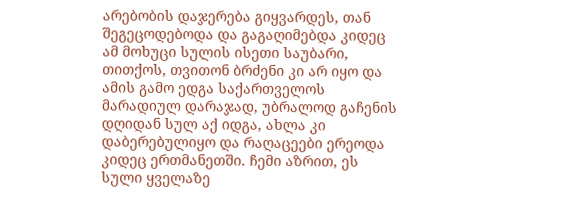არებობის დაჯერება გიყვარდეს, თან შეგეცოდებოდა და გაგაღიმებდა კიდეც ამ მოხუცი სულის ისეთი საუბარი, თითქოს, თვითონ ბრძენი კი არ იყო და ამის გამო ედგა საქართველოს მარადიულ დარაჯად, უბრალოდ გაჩენის დღიდან სულ აქ იდგა, ახლა კი დაბერებულიყო და რაღაცეები ერეოდა კიდეც ერთმანეთში. ჩემი აზრით, ეს სული ყველაზე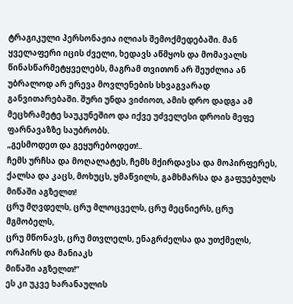ტრაგიკული პერსონაჟია ილიას შემოქმედებაში. მან ყველაფერი იცის ძველი, ხედავს აწმყოს და მომავალს წინასწარმეტყველებს, მაგრამ თვითონ არ შეუძლია ან უბრალოდ არ ერევა მოვლენების სხვაგვარად განვითარებაში. შური უნდა ვიძიოთ, ამის დრო დადგა ამ მეცხრამეტე საუკუნეშიო და იქვე უძველესი დროის მეფე ფარნავაზზე საუბრობს.
„გესმოდეთ და გეყურებოდეთ!..
ჩემს ურჩსა და მოღალატეს, ჩემს მქირდავსა და მოპირფერეს,
ქალსა და კაცს, მოხუცს, ყმაწვილს, გამხმარსა და გაფუებულს
მიწაში აგზელთ!
ცრუ მღვდელს, ცრუ მლოცველს, ცრუ მეცნიერს, ცრუ მგმობელს,
ცრუ მწონავს, ცრუ მთვლელს, ენაგრძელსა და უთქმელს,
ორპირს და მანიაკს
მიწაში აგზელთ!”
ეს კი უკვე ხარანაულის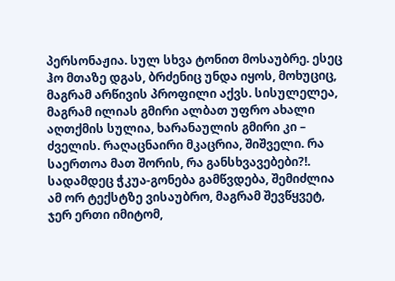პერსონაჟია. სულ სხვა ტონით მოსაუბრე. ესეც ჰო მთაზე დგას, ბრძენიც უნდა იყოს, მოხუციც, მაგრამ არწივის პროფილი აქვს. სისულელეა, მაგრამ ილიას გმირი ალბათ უფრო ახალი აღთქმის სულია, ხარანაულის გმირი კი – ძველის. რაღაცნაირი მკაცრია, შიშველი. რა საერთოა მათ შორის, რა განსხვავებები?!.
სადამდეც ჭკუა-გონება გამწვდება, შემიძლია ამ ორ ტექსტზე ვისაუბრო, მაგრამ შევწყვეტ, ჯერ ერთი იმიტომ,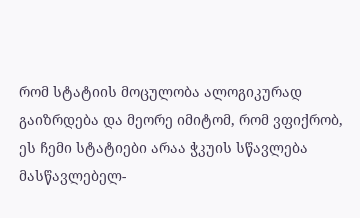რომ სტატიის მოცულობა ალოგიკურად გაიზრდება და მეორე იმიტომ, რომ ვფიქრობ, ეს ჩემი სტატიები არაა ჭკუის სწავლება მასწავლებელ-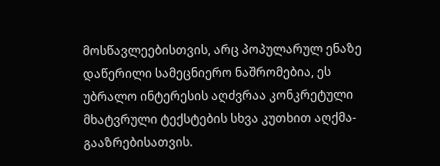მოსწავლეებისთვის, არც პოპულარულ ენაზე დაწერილი სამეცნიერო ნაშრომებია, ეს უბრალო ინტერესის აღძვრაა კონკრეტული მხატვრული ტექსტების სხვა კუთხით აღქმა-გააზრებისათვის.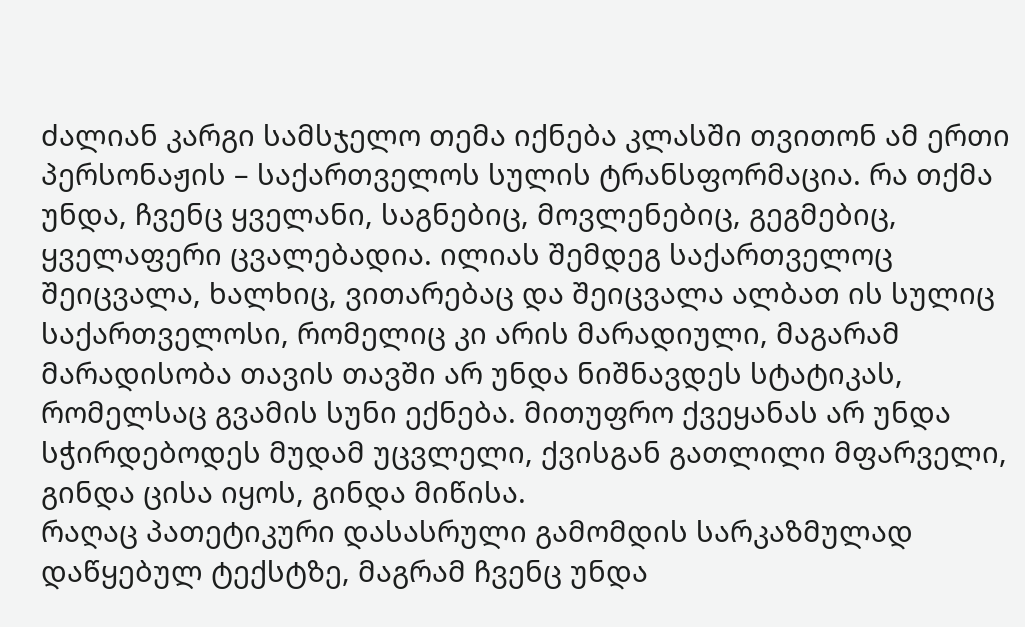ძალიან კარგი სამსჯელო თემა იქნება კლასში თვითონ ამ ერთი პერსონაჟის – საქართველოს სულის ტრანსფორმაცია. რა თქმა უნდა, ჩვენც ყველანი, საგნებიც, მოვლენებიც, გეგმებიც, ყველაფერი ცვალებადია. ილიას შემდეგ საქართველოც შეიცვალა, ხალხიც, ვითარებაც და შეიცვალა ალბათ ის სულიც საქართველოსი, რომელიც კი არის მარადიული, მაგარამ მარადისობა თავის თავში არ უნდა ნიშნავდეს სტატიკას, რომელსაც გვამის სუნი ექნება. მითუფრო ქვეყანას არ უნდა სჭირდებოდეს მუდამ უცვლელი, ქვისგან გათლილი მფარველი, გინდა ცისა იყოს, გინდა მიწისა.
რაღაც პათეტიკური დასასრული გამომდის სარკაზმულად დაწყებულ ტექსტზე, მაგრამ ჩვენც უნდა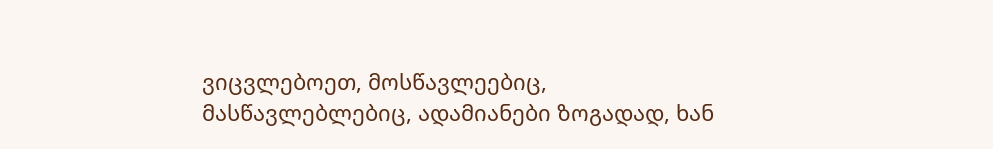ვიცვლებოეთ, მოსწავლეებიც, მასწავლებლებიც, ადამიანები ზოგადად, ხან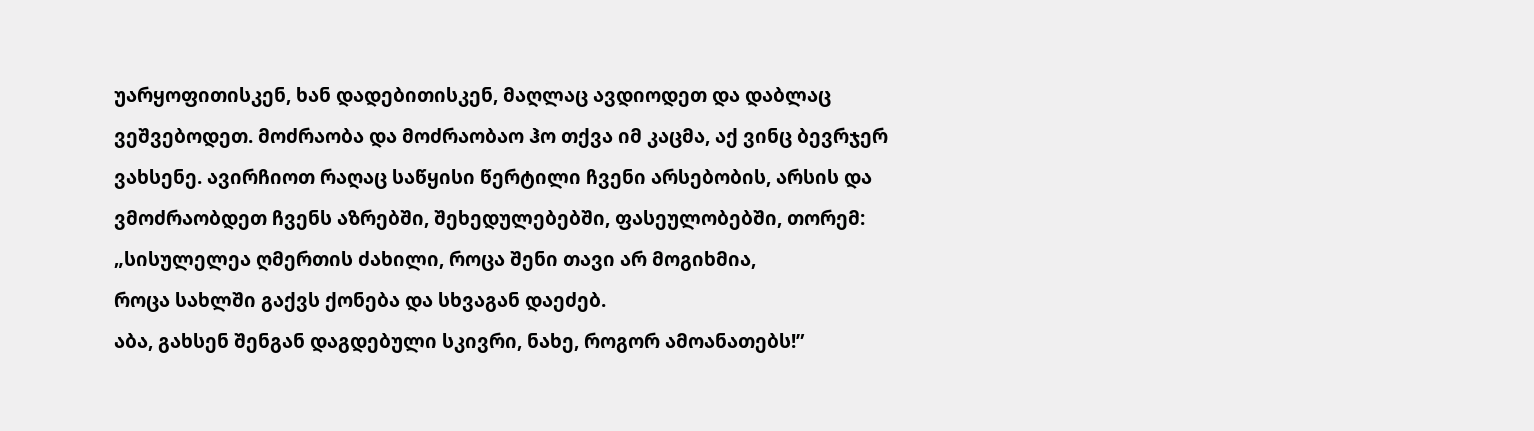უარყოფითისკენ, ხან დადებითისკენ, მაღლაც ავდიოდეთ და დაბლაც ვეშვებოდეთ. მოძრაობა და მოძრაობაო ჰო თქვა იმ კაცმა, აქ ვინც ბევრჯერ ვახსენე. ავირჩიოთ რაღაც საწყისი წერტილი ჩვენი არსებობის, არსის და ვმოძრაობდეთ ჩვენს აზრებში, შეხედულებებში, ფასეულობებში, თორემ:
„სისულელეა ღმერთის ძახილი, როცა შენი თავი არ მოგიხმია,
როცა სახლში გაქვს ქონება და სხვაგან დაეძებ.
აბა, გახსენ შენგან დაგდებული სკივრი, ნახე, როგორ ამოანათებს!”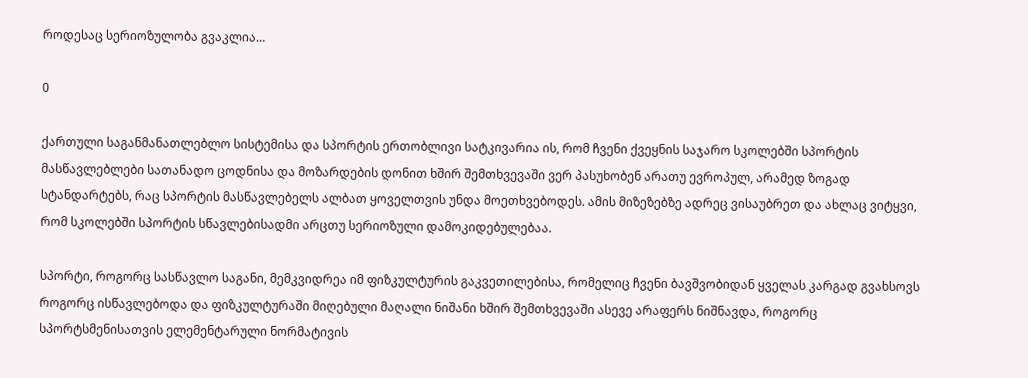როდესაც სერიოზულობა გვაკლია…

0

ქართული საგანმანათლებლო სისტემისა და სპორტის ერთობლივი სატკივარია ის, რომ ჩვენი ქვეყნის საჯარო სკოლებში სპორტის მასწავლებლები სათანადო ცოდნისა და მოზარდების დონით ხშირ შემთხვევაში ვერ პასუხობენ არათუ ევროპულ, არამედ ზოგად სტანდარტებს, რაც სპორტის მასწავლებელს ალბათ ყოველთვის უნდა მოეთხვებოდეს. ამის მიზეზებზე ადრეც ვისაუბრეთ და ახლაც ვიტყვი, რომ სკოლებში სპორტის სწავლებისადმი არცთუ სერიოზული დამოკიდებულებაა.

სპორტი, როგორც სასწავლო საგანი, მემკვიდრეა იმ ფიზკულტურის გაკვეთილებისა, რომელიც ჩვენი ბავშვობიდან ყველას კარგად გვახსოვს როგორც ისწავლებოდა და ფიზკულტურაში მიღებული მაღალი ნიშანი ხშირ შემთხვევაში ასევე არაფერს ნიშნავდა, როგორც სპორტსმენისათვის ელემენტარული ნორმატივის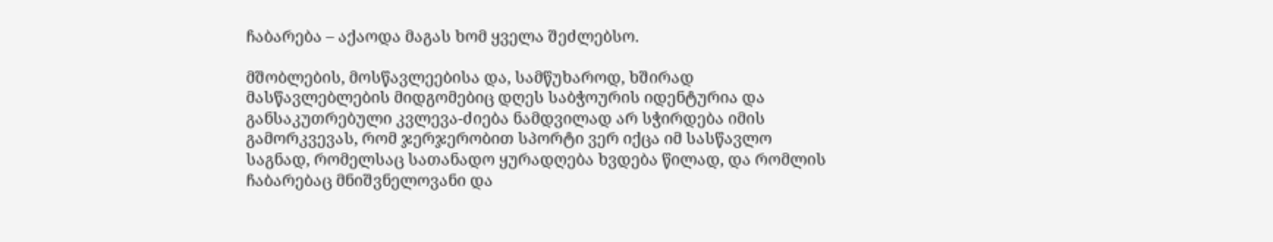ჩაბარება – აქაოდა მაგას ხომ ყველა შეძლებსო.

მშობლების, მოსწავლეებისა და, სამწუხაროდ, ხშირად მასწავლებლების მიდგომებიც დღეს საბჭოურის იდენტურია და განსაკუთრებული კვლევა-ძიება ნამდვილად არ სჭირდება იმის გამორკვევას, რომ ჯერჯერობით სპორტი ვერ იქცა იმ სასწავლო საგნად, რომელსაც სათანადო ყურადღება ხვდება წილად, და რომლის ჩაბარებაც მნიშვნელოვანი და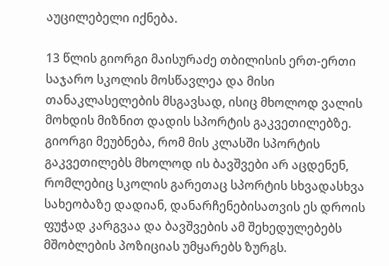აუცილებელი იქნება.

13 წლის გიორგი მაისურაძე თბილისის ერთ-ერთი საჯარო სკოლის მოსწავლეა და მისი თანაკლასელების მსგავსად, ისიც მხოლოდ ვალის მოხდის მიზნით დადის სპორტის გაკვეთილებზე. გიორგი მეუბნება, რომ მის კლასში სპორტის გაკვეთილებს მხოლოდ ის ბავშვები არ აცდენენ, რომლებიც სკოლის გარეთაც სპორტის სხვადასხვა სახეობაზე დადიან, დანარჩენებისათვის ეს დროის ფუჭად კარგვაა და ბავშვების ამ შეხედულებებს მშობლების პოზიციას უმყარებს ზურგს.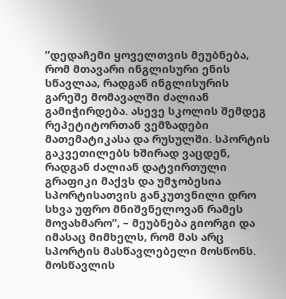”დედაჩემი ყოველთვის მეუბნება, რომ მთავარი ინგლისური ენის სწავლაა, რადგან ინგლისურის გარეშე მომავალში ძალიან გამიჭირდება. ასევე სკოლის შემდეგ რეპეტიტორთან ვემზადები მათემატიკასა და რუსულში. სპორტის გაკვეთილებს ხშირად ვაცდენ, რადგან ძალიან დატვირთული გრაფიკი მაქვს და უმჯობესია სპორტისათვის განკუთვნილი დრო სხვა უფრო მნიშვნელოვან რამეს მოვახმარო”, – მეუბნება გიორგი და იმასაც მიმხელს, რომ მას არც სპორტის მასწავლებელი მოსწონს. მოსწავლის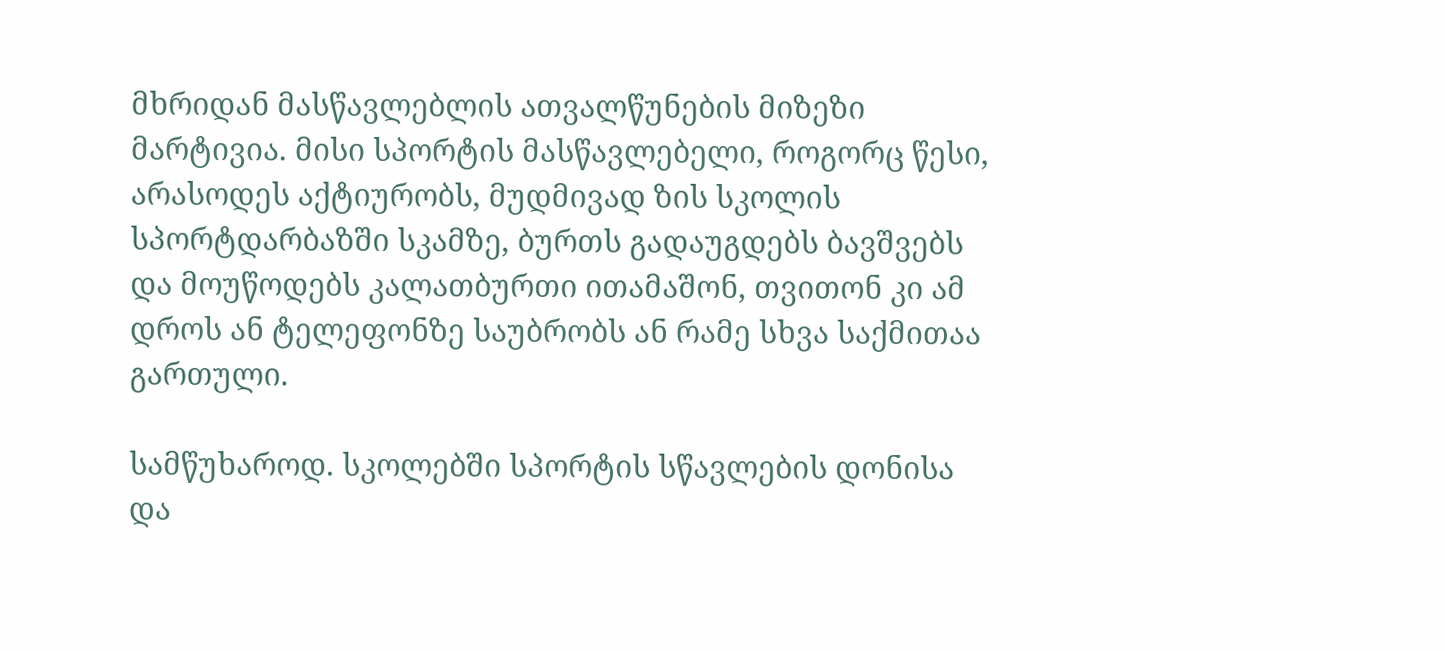მხრიდან მასწავლებლის ათვალწუნების მიზეზი მარტივია. მისი სპორტის მასწავლებელი, როგორც წესი, არასოდეს აქტიურობს, მუდმივად ზის სკოლის სპორტდარბაზში სკამზე, ბურთს გადაუგდებს ბავშვებს და მოუწოდებს კალათბურთი ითამაშონ, თვითონ კი ამ დროს ან ტელეფონზე საუბრობს ან რამე სხვა საქმითაა გართული.

სამწუხაროდ. სკოლებში სპორტის სწავლების დონისა და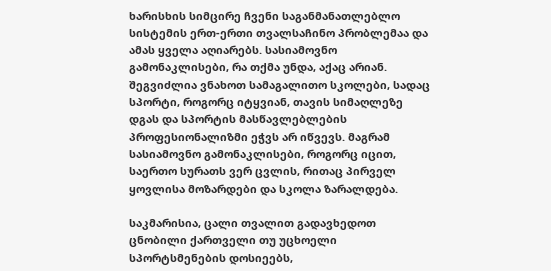ხარისხის სიმცირე ჩვენი საგანმანათლებლო სისტემის ერთ-ერთი თვალსაჩინო პრობლემაა და ამას ყველა აღიარებს. სასიამოვნო გამონაკლისები, რა თქმა უნდა, აქაც არიან. შეგვიძლია ვნახოთ სამაგალითო სკოლები, სადაც სპორტი, როგორც იტყვიან, თავის სიმაღლეზე დგას და სპორტის მასწავლებლების პროფესიონალიზმი ეჭვს არ იწვევს. მაგრამ სასიამოვნო გამონაკლისები, როგორც იცით, საერთო სურათს ვერ ცვლის, რითაც პირველ ყოვლისა მოზარდები და სკოლა ზარალდება.

საკმარისია, ცალი თვალით გადავხედოთ ცნობილი ქართველი თუ უცხოელი სპორტსმენების დოსიეებს,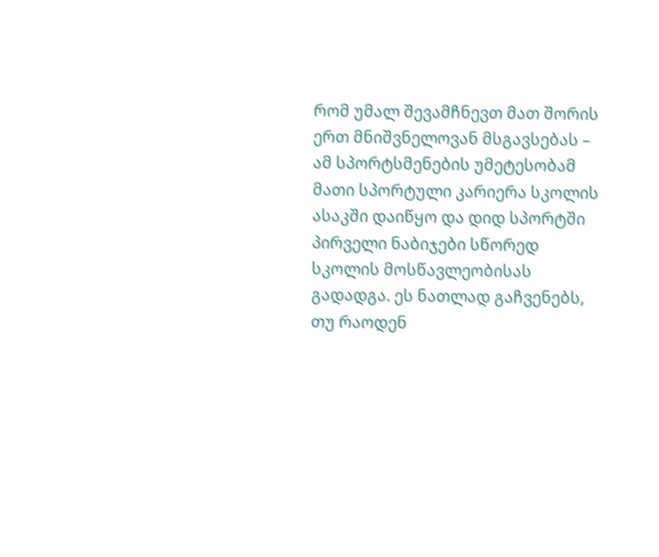რომ უმალ შევამჩნევთ მათ შორის ერთ მნიშვნელოვან მსგავსებას – ამ სპორტსმენების უმეტესობამ მათი სპორტული კარიერა სკოლის ასაკში დაიწყო და დიდ სპორტში პირველი ნაბიჯები სწორედ სკოლის მოსწავლეობისას გადადგა. ეს ნათლად გაჩვენებს, თუ რაოდენ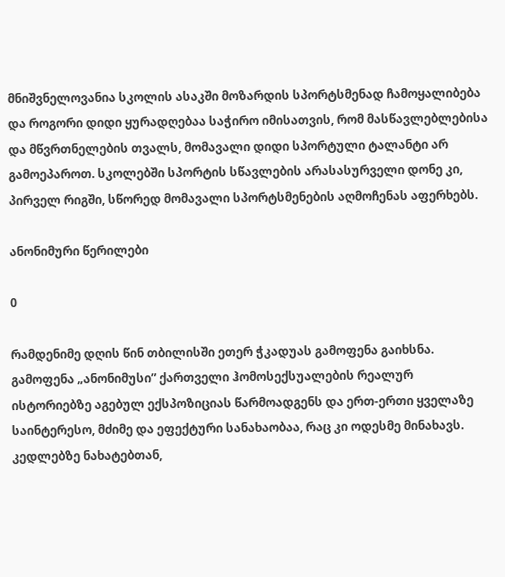მნიშვნელოვანია სკოლის ასაკში მოზარდის სპორტსმენად ჩამოყალიბება და როგორი დიდი ყურადღებაა საჭირო იმისათვის, რომ მასწავლებლებისა და მწვრთნელების თვალს, მომავალი დიდი სპორტული ტალანტი არ გამოეპაროთ. სკოლებში სპორტის სწავლების არასასურველი დონე კი, პირველ რიგში, სწორედ მომავალი სპორტსმენების აღმოჩენას აფერხებს.

ანონიმური წერილები

0

რამდენიმე დღის წინ თბილისში ეთერ ჭკადუას გამოფენა გაიხსნა. გამოფენა „ანონიმუსი” ქართველი ჰომოსექსუალების რეალურ ისტორიებზე აგებულ ექსპოზიციას წარმოადგენს და ერთ-ერთი ყველაზე საინტერესო, მძიმე და ეფექტური სანახაობაა, რაც კი ოდესმე მინახავს. კედლებზე ნახატებთან,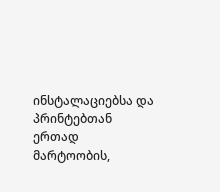ინსტალაციებსა და პრინტებთან ერთად მარტოობის,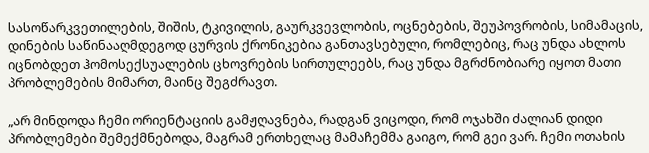სასოწარკვეთილების, შიშის, ტკივილის, გაურკვევლობის, ოცნებების, შეუპოვრობის, სიმამაცის, დინების საწინააღმდეგოდ ცურვის ქრონიკებია განთავსებული, რომლებიც, რაც უნდა ახლოს იცნობდეთ ჰომოსექსუალების ცხოვრების სირთულეებს, რაც უნდა მგრძნობიარე იყოთ მათი პრობლემების მიმართ, მაინც შეგძრავთ.

„არ მინდოდა ჩემი ორიენტაციის გამჟღავნება, რადგან ვიცოდი, რომ ოჯახში ძალიან დიდი პრობლემები შემექმნებოდა, მაგრამ ერთხელაც მამაჩემმა გაიგო, რომ გეი ვარ. ჩემი ოთახის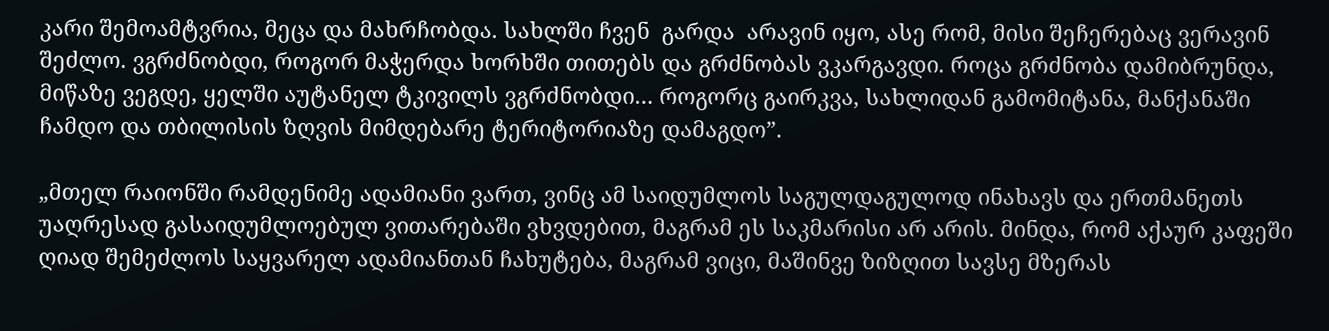კარი შემოამტვრია, მეცა და მახრჩობდა. სახლში ჩვენ  გარდა  არავინ იყო, ასე რომ, მისი შეჩერებაც ვერავინ შეძლო. ვგრძნობდი, როგორ მაჭერდა ხორხში თითებს და გრძნობას ვკარგავდი. როცა გრძნობა დამიბრუნდა, მიწაზე ვეგდე, ყელში აუტანელ ტკივილს ვგრძნობდი… როგორც გაირკვა, სახლიდან გამომიტანა, მანქანაში ჩამდო და თბილისის ზღვის მიმდებარე ტერიტორიაზე დამაგდო”.

„მთელ რაიონში რამდენიმე ადამიანი ვართ, ვინც ამ საიდუმლოს საგულდაგულოდ ინახავს და ერთმანეთს უაღრესად გასაიდუმლოებულ ვითარებაში ვხვდებით, მაგრამ ეს საკმარისი არ არის. მინდა, რომ აქაურ კაფეში ღიად შემეძლოს საყვარელ ადამიანთან ჩახუტება, მაგრამ ვიცი, მაშინვე ზიზღით სავსე მზერას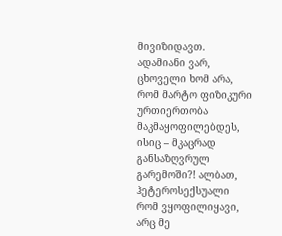მივიზიდავთ. ადამიანი ვარ, ცხოველი ხომ არა, რომ მარტო ფიზიკური ურთიერთობა მაკმაყოფილებდეს, ისიც – მკაცრად განსაზღვრულ გარემოში?! ალბათ, ჰეტეროსექსუალი რომ ვყოფილიყავი, არც მე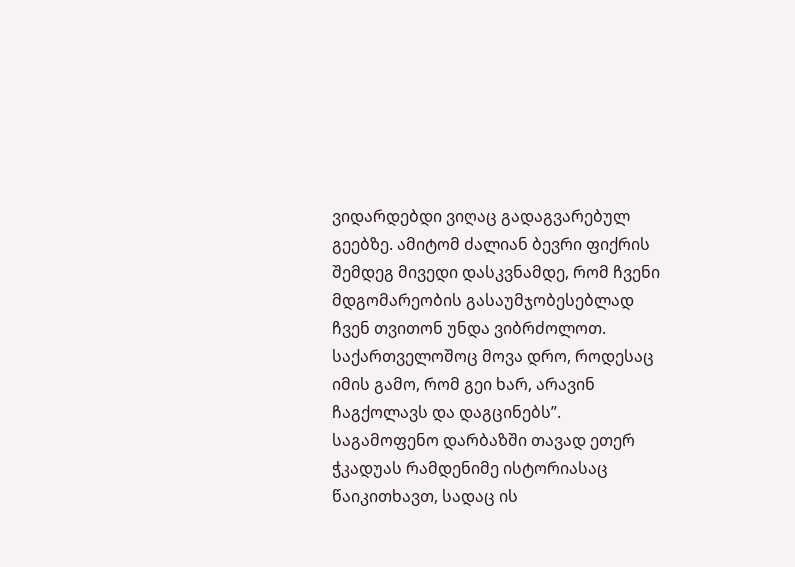ვიდარდებდი ვიღაც გადაგვარებულ გეებზე. ამიტომ ძალიან ბევრი ფიქრის შემდეგ მივედი დასკვნამდე, რომ ჩვენი მდგომარეობის გასაუმჯობესებლად ჩვენ თვითონ უნდა ვიბრძოლოთ. საქართველოშოც მოვა დრო, როდესაც იმის გამო, რომ გეი ხარ, არავინ ჩაგქოლავს და დაგცინებს”.
საგამოფენო დარბაზში თავად ეთერ ჭკადუას რამდენიმე ისტორიასაც წაიკითხავთ, სადაც ის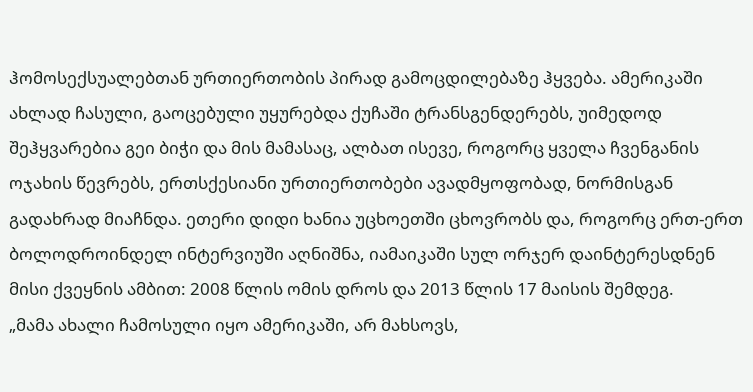ჰომოსექსუალებთან ურთიერთობის პირად გამოცდილებაზე ჰყვება. ამერიკაში ახლად ჩასული, გაოცებული უყურებდა ქუჩაში ტრანსგენდერებს, უიმედოდ შეჰყვარებია გეი ბიჭი და მის მამასაც, ალბათ ისევე, როგორც ყველა ჩვენგანის ოჯახის წევრებს, ერთსქესიანი ურთიერთობები ავადმყოფობად, ნორმისგან გადახრად მიაჩნდა. ეთერი დიდი ხანია უცხოეთში ცხოვრობს და, როგორც ერთ-ერთ ბოლოდროინდელ ინტერვიუში აღნიშნა, იამაიკაში სულ ორჯერ დაინტერესდნენ მისი ქვეყნის ამბით: 2008 წლის ომის დროს და 2013 წლის 17 მაისის შემდეგ.
„მამა ახალი ჩამოსული იყო ამერიკაში, არ მახსოვს,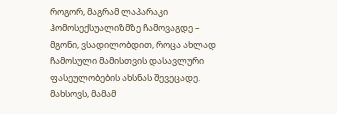როგორ, მაგრამ ლაპარაკი ჰომოსექსუალიზმზე ჩამოვაგდე – მგონი, ვსადილობდით, როცა ახლად ჩამოსული მამისთვის დასავლური ფასეულობების ახსნას შევეცადე. მახსოვს, მამამ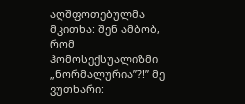აღშფოთებულმა მკითხა: შენ ამბობ, რომ ჰომოსექსუალიზმი „ნორმალურია”?!” მე ვუთხარი: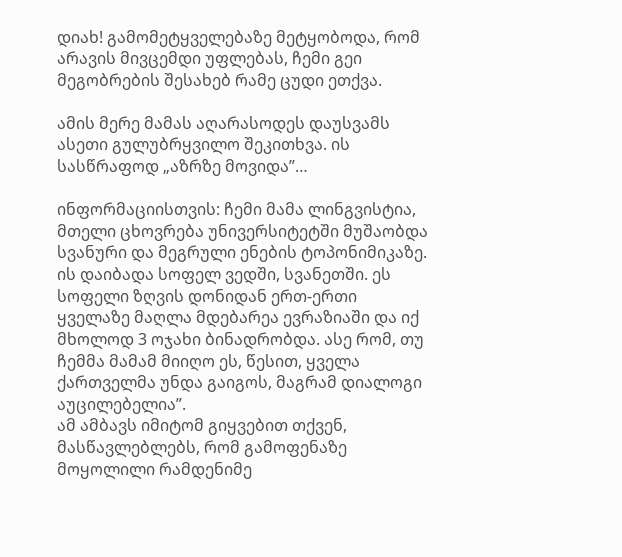დიახ! გამომეტყველებაზე მეტყობოდა, რომ არავის მივცემდი უფლებას, ჩემი გეი მეგობრების შესახებ რამე ცუდი ეთქვა.

ამის მერე მამას აღარასოდეს დაუსვამს ასეთი გულუბრყვილო შეკითხვა. ის სასწრაფოდ „აზრზე მოვიდა”…

ინფორმაციისთვის: ჩემი მამა ლინგვისტია, მთელი ცხოვრება უნივერსიტეტში მუშაობდა სვანური და მეგრული ენების ტოპონიმიკაზე. ის დაიბადა სოფელ ვედში, სვანეთში. ეს სოფელი ზღვის დონიდან ერთ-ერთი ყველაზე მაღლა მდებარეა ევრაზიაში და იქ მხოლოდ 3 ოჯახი ბინადრობდა. ასე რომ, თუ ჩემმა მამამ მიიღო ეს, წესით, ყველა ქართველმა უნდა გაიგოს, მაგრამ დიალოგი აუცილებელია”.
ამ ამბავს იმიტომ გიყვებით თქვენ, მასწავლებლებს, რომ გამოფენაზე მოყოლილი რამდენიმე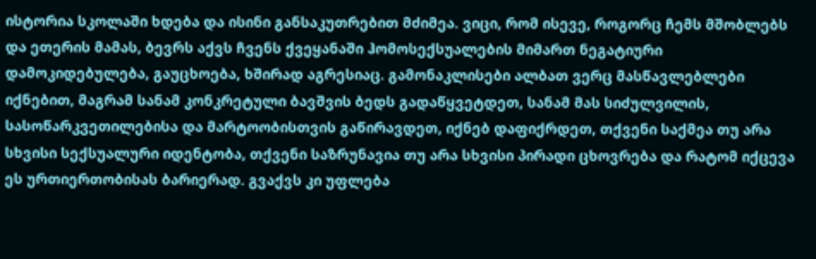ისტორია სკოლაში ხდება და ისინი განსაკუთრებით მძიმეა. ვიცი, რომ ისევე, როგორც ჩემს მშობლებს და ეთერის მამას, ბევრს აქვს ჩვენს ქვეყანაში ჰომოსექსუალების მიმართ ნეგატიური დამოკიდებულება, გაუცხოება, ხშირად აგრესიაც. გამონაკლისები ალბათ ვერც მასწავლებლები იქნებით, მაგრამ სანამ კონკრეტული ბავშვის ბედს გადაწყვეტდეთ, სანამ მას სიძულვილის, სასოწარკვეთილებისა და მარტოობისთვის გაწირავდეთ, იქნებ დაფიქრდეთ, თქვენი საქმეა თუ არა სხვისი სექსუალური იდენტობა, თქვენი საზრუნავია თუ არა სხვისი პირადი ცხოვრება და რატომ იქცევა ეს ურთიერთობისას ბარიერად. გვაქვს კი უფლება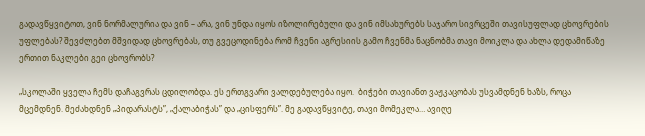გადავწყვიტოთ, ვინ ნორმალურია და ვინ – არა, ვინ უნდა იყოს იზოლირებული და ვინ იმსახურებს საჯარო სივრცეში თავისუფლად ცხოვრების უფლებას? შევძლებთ მშვიდად ცხოვრებას, თუ გვეცოდინება რომ ჩვენი აგრესიის გამო ჩვენმა ნაცნობმა თავი მოიკლა და ახლა დედამიწაზე ერთით ნაკლები გეი ცხოვრობს?

„სკოლაში ყველა ჩემს დაჩაგვრას ცდილობდა. ეს ერთგვარი ვალდებულება იყო.  ბიჭები თავიანთ ვაჟკაცობას უსვამდნენ ხაზს, როცა მცემდნენ. მეძახდნენ „პიდარასტს”, „ქალაბიჭას” და „ცისფერს”. მე გადავწყვიტე, თავი მომეკლა… ავიღე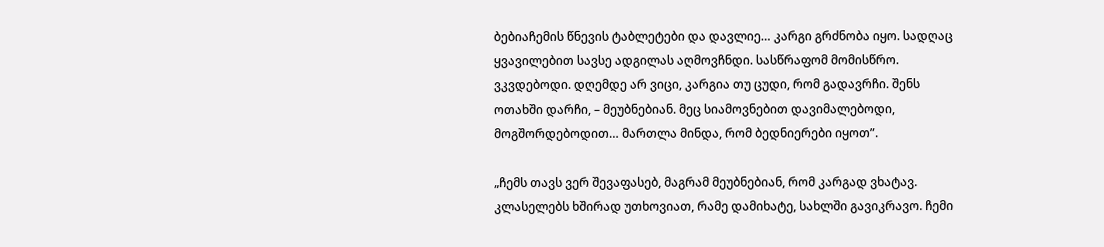ბებიაჩემის წნევის ტაბლეტები და დავლიე… კარგი გრძნობა იყო. სადღაც ყვავილებით სავსე ადგილას აღმოვჩნდი. სასწრაფომ მომისწრო. ვკვდებოდი. დღემდე არ ვიცი, კარგია თუ ცუდი, რომ გადავრჩი. შენს ოთახში დარჩი, – მეუბნებიან. მეც სიამოვნებით დავიმალებოდი, მოგშორდებოდით… მართლა მინდა, რომ ბედნიერები იყოთ”.

„ჩემს თავს ვერ შევაფასებ, მაგრამ მეუბნებიან, რომ კარგად ვხატავ. კლასელებს ხშირად უთხოვიათ, რამე დამიხატე, სახლში გავიკრავო. ჩემი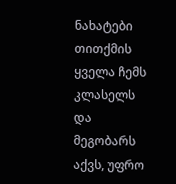ნახატები თითქმის ყველა ჩემს კლასელს და მეგობარს აქვს, უფრო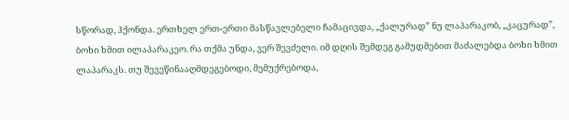სწორად, ჰქონდა. ერთხელ ერთ-ერთი მასწავლებელი ჩამაცივდა, „ქალურად” ნუ ლაპარაკობ, „კაცურად”, ბოხი ხმით ილაპარაკეო. რა თქმა უნდა, ვერ შევძელი. იმ დღის შემდეგ გამუდმებით მაძალებდა ბოხი ხმით ლაპარაკს. თუ შევეწინააღმდეგებოდი, მემუქრებოდა,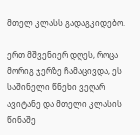მთელ კლასს გადაგკიდებო.

ერთ მშვენიერ დღეს, როცა მორიგ ჯერზე ჩამაცივდა, ეს საშინელი წნეხი ვეღარ ავიტანე და მთელი კლასის წინაშე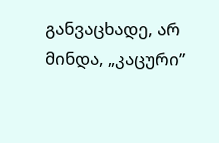განვაცხადე, არ მინდა, „კაცური”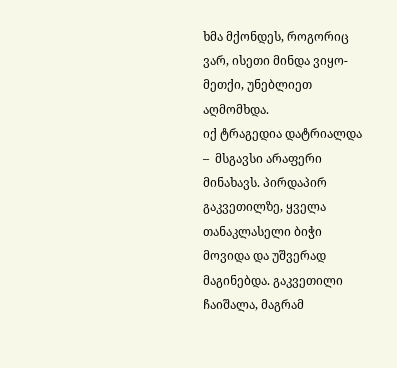ხმა მქონდეს, როგორიც ვარ, ისეთი მინდა ვიყო-მეთქი, უნებლიეთ აღმომხდა.
იქ ტრაგედია დატრიალდა –  მსგავსი არაფერი მინახავს. პირდაპირ გაკვეთილზე, ყველა თანაკლასელი ბიჭი მოვიდა და უშვერად მაგინებდა. გაკვეთილი ჩაიშალა, მაგრამ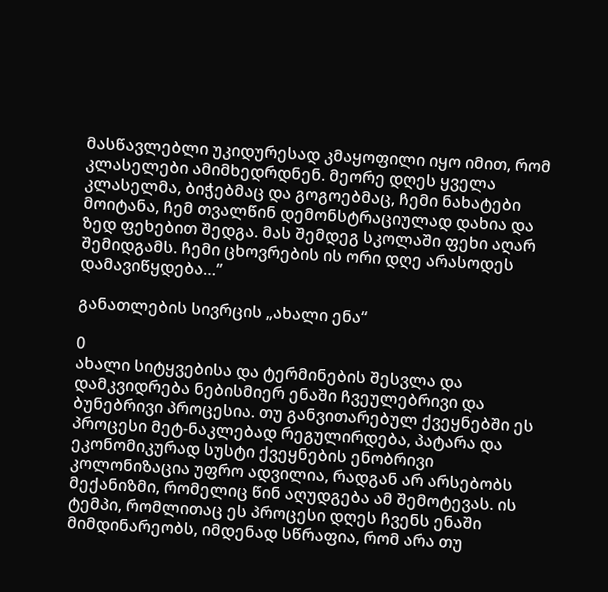მასწავლებლი უკიდურესად კმაყოფილი იყო იმით, რომ კლასელები ამიმხედრდნენ. მეორე დღეს ყველა კლასელმა, ბიჭებმაც და გოგოებმაც, ჩემი ნახატები მოიტანა, ჩემ თვალწინ დემონსტრაციულად დახია და ზედ ფეხებით შედგა. მას შემდეგ სკოლაში ფეხი აღარ შემიდგამს. ჩემი ცხოვრების ის ორი დღე არასოდეს დამავიწყდება…”

განათლების სივრცის „ახალი ენა“

0
ახალი სიტყვებისა და ტერმინების შესვლა და დამკვიდრება ნებისმიერ ენაში ჩვეულებრივი და ბუნებრივი პროცესია. თუ განვითარებულ ქვეყნებში ეს პროცესი მეტ-ნაკლებად რეგულირდება, პატარა და ეკონომიკურად სუსტი ქვეყნების ენობრივი კოლონიზაცია უფრო ადვილია, რადგან არ არსებობს მექანიზმი, რომელიც წინ აღუდგება ამ შემოტევას. ის ტემპი, რომლითაც ეს პროცესი დღეს ჩვენს ენაში მიმდინარეობს, იმდენად სწრაფია, რომ არა თუ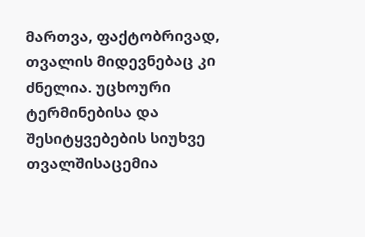მართვა, ფაქტობრივად, თვალის მიდევნებაც კი ძნელია. უცხოური ტერმინებისა და შესიტყვებების სიუხვე თვალშისაცემია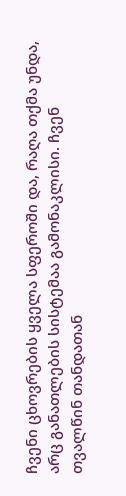ჩვენი ცხოვრების ყველა სფეროში და, რაღა თქმა უნდა, არც განათლების სისტემაა გამონაკლისი. ჩვენ თვალწინ თანდათან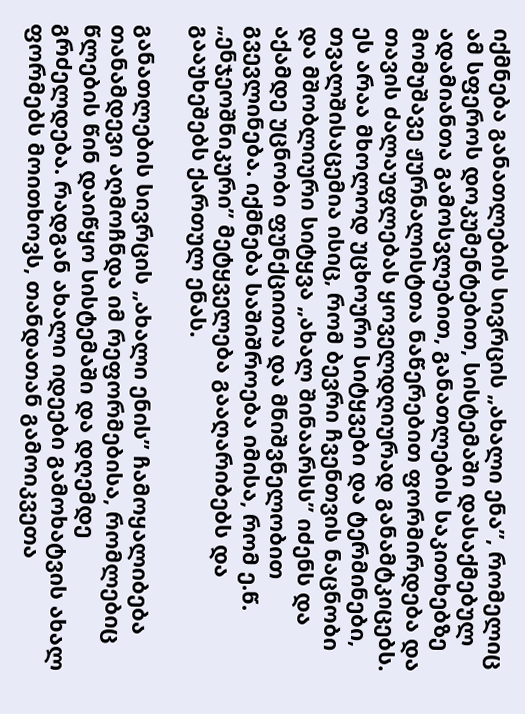იქმნება განათლების სივრცის „ახალი ენა”, რომელიც ამ სფეროს დოკუმენტებით, სისტემაში დასაქმებულ ადამიანთა გამოსვლებით, განათლების საკითხებზე მომუშავე ჟურნალისტთა ნაწერებით ფორმირდება და თავის ძალაუფლებას ყოველდღიურად განამტკიცებს. ეს არაა მხოლოდ უცხოური სიტყვები და ტერმინები, თვალშისაცემია ისიც, რომ ბევრი ჩვენთვის ნაცნობი და მშობლიური სიტყვა „ახალ შინაარსს” იძენს და აქამდე უცნობი ფუნქციითა და მნიშვნელობით გვევლინება. იქმნება საშიშროება იმისა, რომ ე.წ. „ენჯეოშნიკური” მეტყველება გააღარიბებს და გააუხეშებს ქართულ ენას.

განათლების სივრცის „ახალი ენის” ჩამოყალიბება თანამდევი აღმოჩნდა იმ რეფორმებისა, რომლებიც წლების წინ დაიწყო სისტემაში და დღემდე გრძელდება. რადგან ახალი იდეები გამოხატვის ახალ ფორმებს მოითხოვს, თანდათან გამოიკვეთა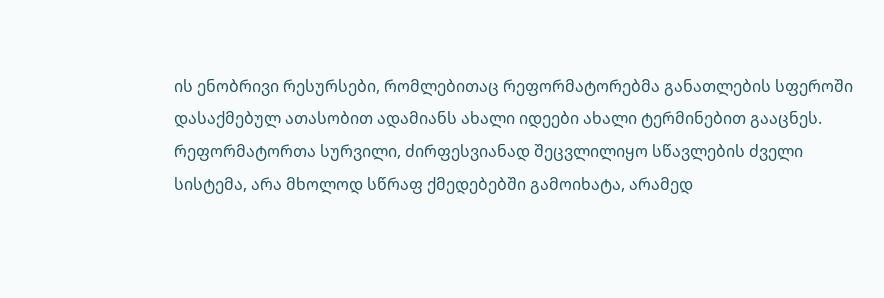ის ენობრივი რესურსები, რომლებითაც რეფორმატორებმა განათლების სფეროში დასაქმებულ ათასობით ადამიანს ახალი იდეები ახალი ტერმინებით გააცნეს. რეფორმატორთა სურვილი, ძირფესვიანად შეცვლილიყო სწავლების ძველი სისტემა, არა მხოლოდ სწრაფ ქმედებებში გამოიხატა, არამედ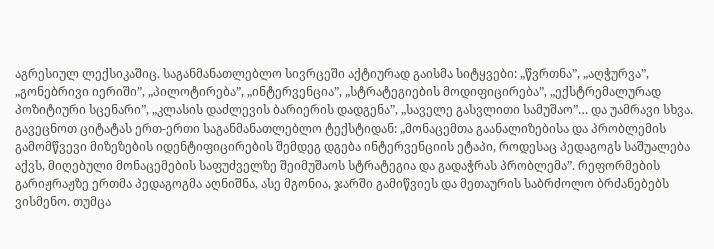აგრესიულ ლექსიკაშიც. საგანმანათლებლო სივრცეში აქტიურად გაისმა სიტყვები: „წვრთნა”, „აღჭურვა”, „გონებრივი იერიში”, „პილოტირება”, „ინტერვენცია”, „სტრატეგიების მოდიფიცირება”, „ექსტრემალურად პოზიტიური სცენარი”, „კლასის დაძლევის ბარიერის დადგენა”, „საველე გასვლითი სამუშაო”… და უამრავი სხვა. გავეცნოთ ციტატას ერთ-ერთი საგანმანათლებლო ტექსტიდან: „მონაცემთა გაანალიზებისა და პრობლემის გამომწვევი მიზეზების იდენტიფიცირების შემდეგ დგება ინტერვენციის ეტაპი, როდესაც პედაგოგს საშუალება აქვს, მიღებული მონაცემების საფუძველზე შეიმუშაოს სტრატეგია და გადაჭრას პრობლემა”. რეფორმების გარიჟრაჟზე ერთმა პედაგოგმა აღნიშნა, ასე მგონია, ჯარში გამიწვიეს და მეთაურის საბრძოლო ბრძანებებს ვისმენო. თუმცა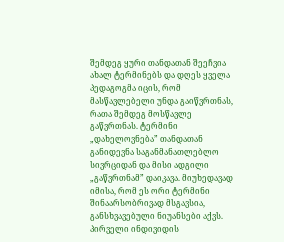შემდეგ ყური თანდათან შეეჩვია ახალ ტერმინებს და დღეს ყველა პედაგოგმა იცის, რომ მასწავლებელი უნდა გაიწვრთნას, რათა შემდეგ მოსწავლე გაწვრთნას. ტერმინი „დახელოვნება” თანდათან განიდევნა საგანმანათლებლო სივრციდან და მისი ადგილი „გაწვრთნამ” დაიკავა. მიუხედავად იმისა, რომ ეს ორი ტერმინი შინაარსობრივად მსგავსია, განსხვავებული ნიუანსები აქვს. პირველი ინდივიდის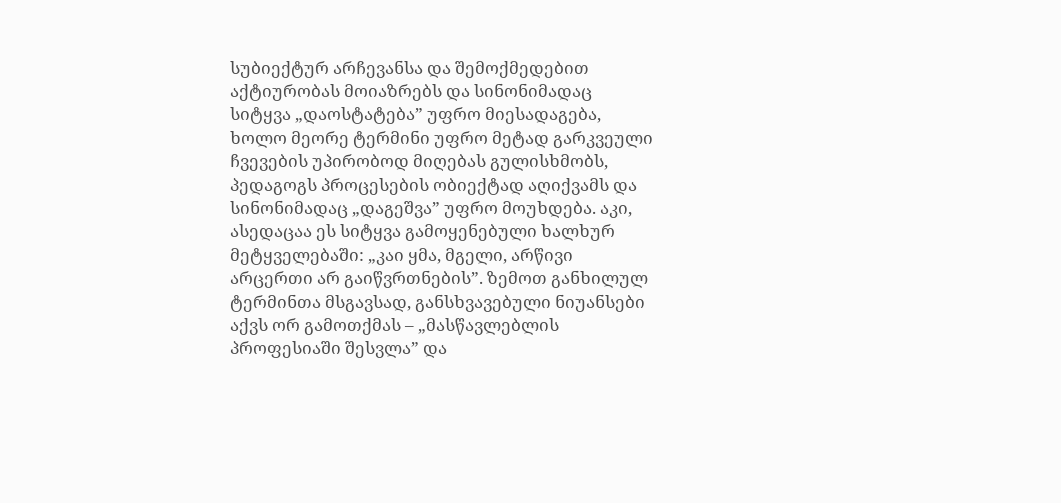სუბიექტურ არჩევანსა და შემოქმედებით აქტიურობას მოიაზრებს და სინონიმადაც სიტყვა „დაოსტატება” უფრო მიესადაგება, ხოლო მეორე ტერმინი უფრო მეტად გარკვეული ჩვევების უპირობოდ მიღებას გულისხმობს, პედაგოგს პროცესების ობიექტად აღიქვამს და სინონიმადაც „დაგეშვა” უფრო მოუხდება. აკი, ასედაცაა ეს სიტყვა გამოყენებული ხალხურ მეტყველებაში: „კაი ყმა, მგელი, არწივი არცერთი არ გაიწვრთნების”. ზემოთ განხილულ ტერმინთა მსგავსად, განსხვავებული ნიუანსები აქვს ორ გამოთქმას – „მასწავლებლის პროფესიაში შესვლა” და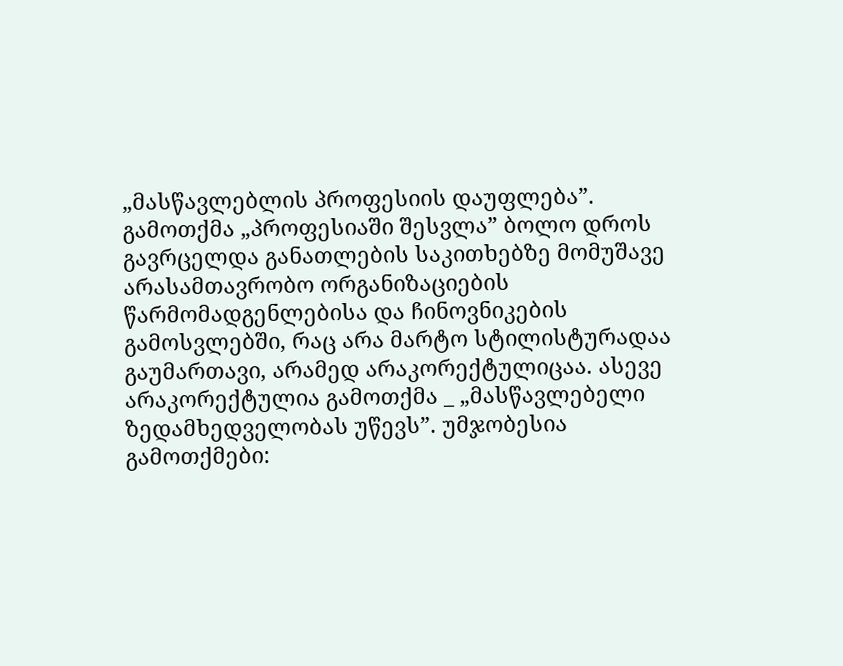„მასწავლებლის პროფესიის დაუფლება”. გამოთქმა „პროფესიაში შესვლა” ბოლო დროს გავრცელდა განათლების საკითხებზე მომუშავე არასამთავრობო ორგანიზაციების წარმომადგენლებისა და ჩინოვნიკების გამოსვლებში, რაც არა მარტო სტილისტურადაა გაუმართავი, არამედ არაკორექტულიცაა. ასევე არაკორექტულია გამოთქმა _ „მასწავლებელი ზედამხედველობას უწევს”. უმჯობესია გამოთქმები: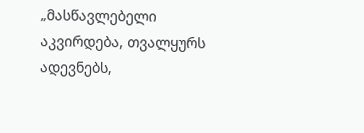„მასწავლებელი აკვირდება, თვალყურს ადევნებს,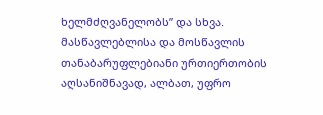ხელმძღვანელობს” და სხვა. მასწავლებლისა და მოსწავლის თანაბარუფლებიანი ურთიერთობის აღსანიშნავად, ალბათ, უფრო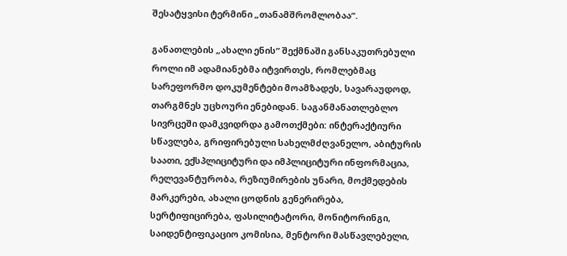შესატყვისი ტერმინი „თანამშრომლობაა”.

განათლების „ახალი ენის” შექმნაში განსაკუთრებული როლი იმ ადამიანებმა იტვირთეს, რომლებმაც სარეფორმო დოკუმენტები მოამზადეს, სავარაუდოდ, თარგმნეს უცხოური ენებიდან. საგანმანათლებლო სივრცეში დამკვიდრდა გამოთქმები: ინტერაქტიური სწავლება, გრიფირებული სახელმძღვანელო, აბიტურის საათი, ექსპლიციტური და იმპლიციტური ინფორმაცია, რელევანტურობა, რეზიუმირების უნარი, მოქმედების მარკერები, ახალი ცოდნის გენერირება, სერტიფიცირება, ფასილიტატორი, მონიტორინგი, საიდენტიფიკაციო კომისია, მენტორი მასწავლებელი,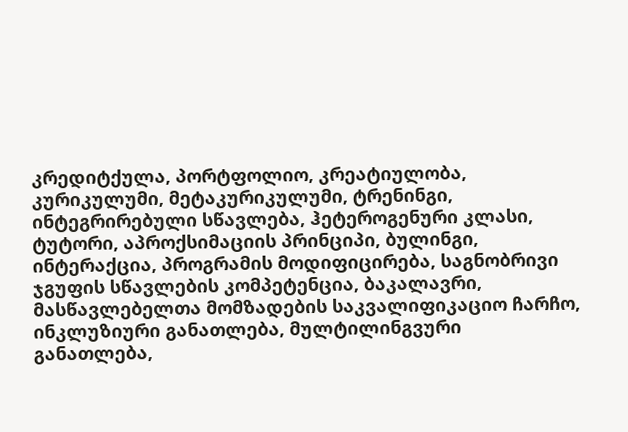კრედიტქულა, პორტფოლიო, კრეატიულობა, კურიკულუმი, მეტაკურიკულუმი, ტრენინგი, ინტეგრირებული სწავლება, ჰეტეროგენური კლასი, ტუტორი, აპროქსიმაციის პრინციპი, ბულინგი, ინტერაქცია, პროგრამის მოდიფიცირება, საგნობრივი ჯგუფის სწავლების კომპეტენცია, ბაკალავრი, მასწავლებელთა მომზადების საკვალიფიკაციო ჩარჩო, ინკლუზიური განათლება, მულტილინგვური განათლება,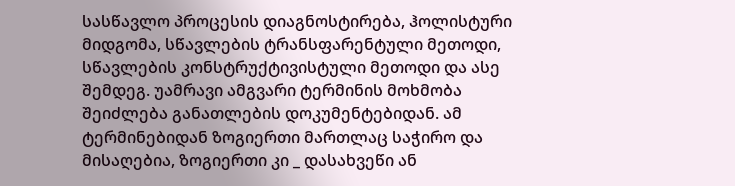სასწავლო პროცესის დიაგნოსტირება, ჰოლისტური მიდგომა, სწავლების ტრანსფარენტული მეთოდი, სწავლების კონსტრუქტივისტული მეთოდი და ასე შემდეგ. უამრავი ამგვარი ტერმინის მოხმობა შეიძლება განათლების დოკუმენტებიდან. ამ ტერმინებიდან ზოგიერთი მართლაც საჭირო და მისაღებია, ზოგიერთი კი _ დასახვეწი ან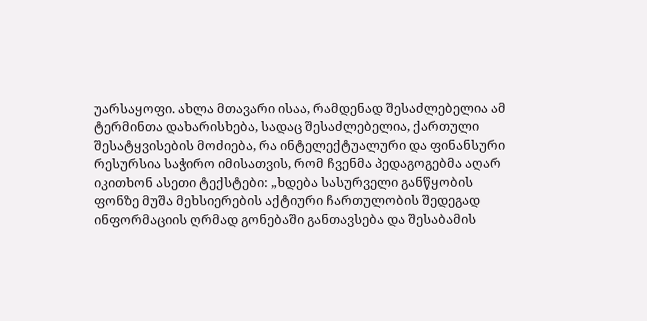უარსაყოფი. ახლა მთავარი ისაა, რამდენად შესაძლებელია ამ ტერმინთა დახარისხება, სადაც შესაძლებელია, ქართული შესატყვისების მოძიება, რა ინტელექტუალური და ფინანსური რესურსია საჭირო იმისათვის, რომ ჩვენმა პედაგოგებმა აღარ იკითხონ ასეთი ტექსტები: „ხდება სასურველი განწყობის ფონზე მუშა მეხსიერების აქტიური ჩართულობის შედეგად ინფორმაციის ღრმად გონებაში განთავსება და შესაბამის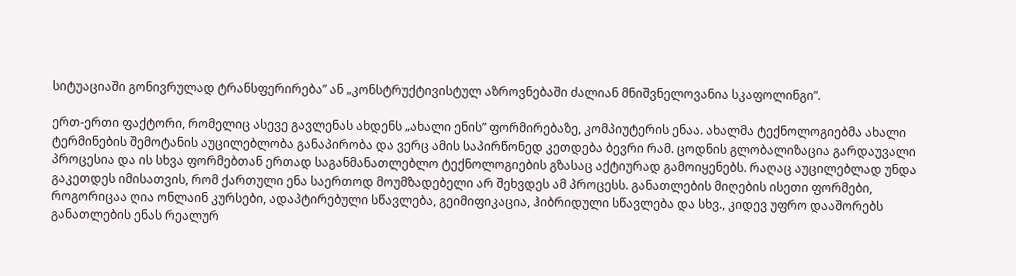სიტუაციაში გონივრულად ტრანსფერირება” ან „კონსტრუქტივისტულ აზროვნებაში ძალიან მნიშვნელოვანია სკაფოლინგი”.

ერთ-ერთი ფაქტორი, რომელიც ასევე გავლენას ახდენს „ახალი ენის” ფორმირებაზე, კომპიუტერის ენაა. ახალმა ტექნოლოგიებმა ახალი ტერმინების შემოტანის აუცილებლობა განაპირობა და ვერც ამის საპირწონედ კეთდება ბევრი რამ. ცოდნის გლობალიზაცია გარდაუვალი პროცესია და ის სხვა ფორმებთან ერთად საგანმანათლებლო ტექნოლოგიების გზასაც აქტიურად გამოიყენებს. რაღაც აუცილებლად უნდა გაკეთდეს იმისათვის, რომ ქართული ენა საერთოდ მოუმზადებელი არ შეხვდეს ამ პროცესს. განათლების მიღების ისეთი ფორმები, როგორიცაა ღია ონლაინ კურსები, ადაპტირებული სწავლება, გეიმიფიკაცია, ჰიბრიდული სწავლება და სხვ., კიდევ უფრო დააშორებს განათლების ენას რეალურ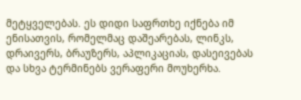მეტყველებას. ეს დიდი საფრთხე იქნება იმ ენისათვის, რომელმაც დაშეარებას, ლინკს, დრაივერს, ბრაუზერს, აპლიკაციას, დასეივებას და სხვა ტერმინებს ვერაფერი მოუხერხა.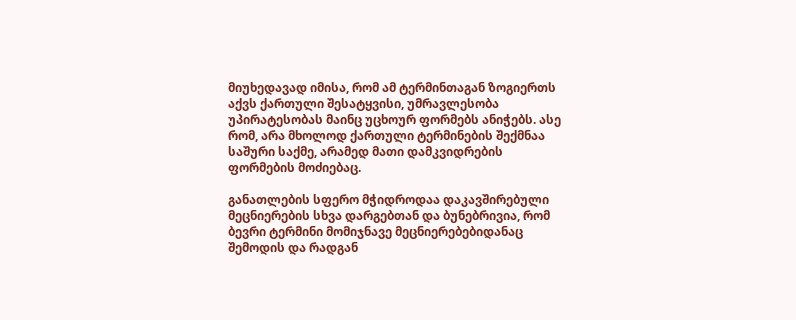მიუხედავად იმისა, რომ ამ ტერმინთაგან ზოგიერთს აქვს ქართული შესატყვისი, უმრავლესობა უპირატესობას მაინც უცხოურ ფორმებს ანიჭებს. ასე რომ, არა მხოლოდ ქართული ტერმინების შექმნაა საშური საქმე, არამედ მათი დამკვიდრების ფორმების მოძიებაც.

განათლების სფერო მჭიდროდაა დაკავშირებული მეცნიერების სხვა დარგებთან და ბუნებრივია, რომ ბევრი ტერმინი მომიჯნავე მეცნიერებებიდანაც შემოდის და რადგან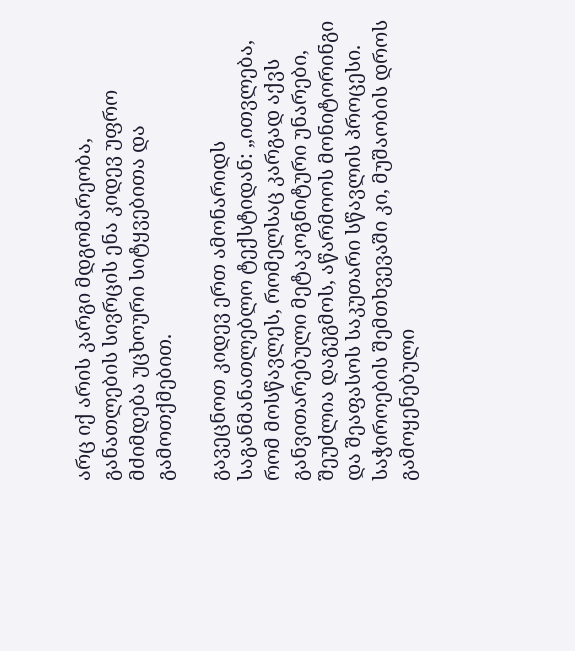არც იქ არის კარგი მდგომარეობა, განათლების სივრცის ენა კიდევ უფრო მძიმდება უცხოური სიტყვებითა და გამოთქმებით.

გავეცნოთ კიდევ ერთ ამონარიდს საგანმანათლებლო ტექსტიდან: „ითვლება, რომ მოსწავლეს, რომელსაც კარგად აქვს განვითარებული მეტაკოგნიტური უნარები, შეუძლია დაგეგმოს, აწარმოოს მონიტორინგი და შეაფასოს საკუთარი სწავლის პროცესი. საჭიროების შემთხვევაში კი, მუშაობის დროს გამოყენებული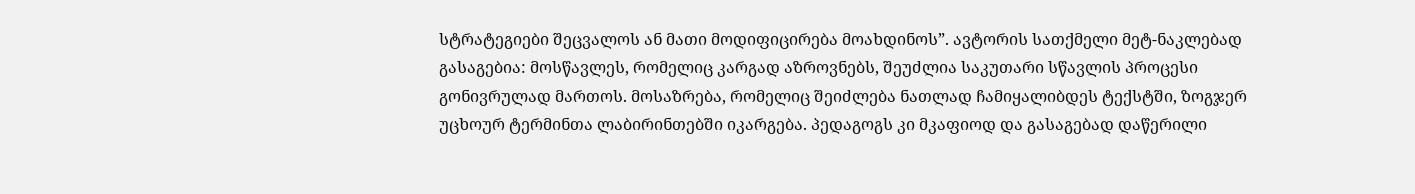სტრატეგიები შეცვალოს ან მათი მოდიფიცირება მოახდინოს”. ავტორის სათქმელი მეტ-ნაკლებად გასაგებია: მოსწავლეს, რომელიც კარგად აზროვნებს, შეუძლია საკუთარი სწავლის პროცესი გონივრულად მართოს. მოსაზრება, რომელიც შეიძლება ნათლად ჩამიყალიბდეს ტექსტში, ზოგჯერ უცხოურ ტერმინთა ლაბირინთებში იკარგება. პედაგოგს კი მკაფიოდ და გასაგებად დაწერილი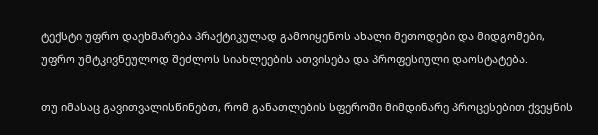ტექსტი უფრო დაეხმარება პრაქტიკულად გამოიყენოს ახალი მეთოდები და მიდგომები, უფრო უმტკივნეულოდ შეძლოს სიახლეების ათვისება და პროფესიული დაოსტატება.

თუ იმასაც გავითვალისწინებთ, რომ განათლების სფეროში მიმდინარე პროცესებით ქვეყნის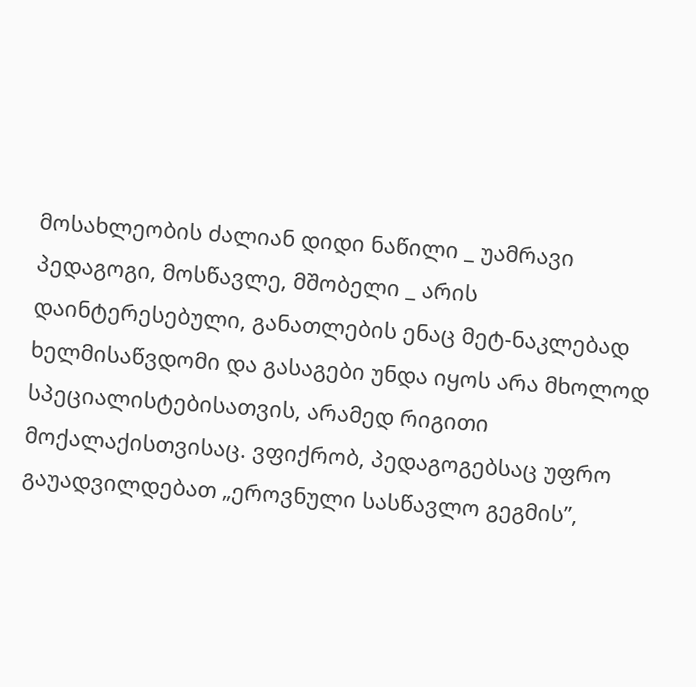მოსახლეობის ძალიან დიდი ნაწილი _ უამრავი პედაგოგი, მოსწავლე, მშობელი _ არის დაინტერესებული, განათლების ენაც მეტ-ნაკლებად ხელმისაწვდომი და გასაგები უნდა იყოს არა მხოლოდ სპეციალისტებისათვის, არამედ რიგითი მოქალაქისთვისაც. ვფიქრობ, პედაგოგებსაც უფრო გაუადვილდებათ „ეროვნული სასწავლო გეგმის”,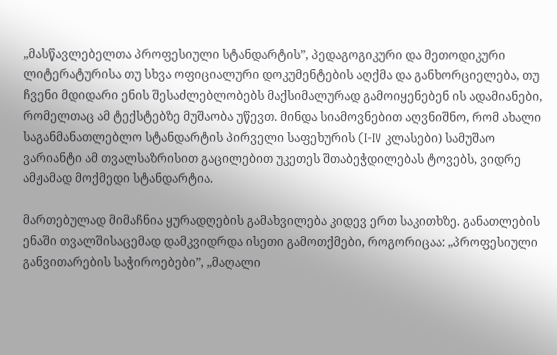„მასწავლებელთა პროფესიული სტანდარტის”, პედაგოგიკური და მეთოდიკური ლიტერატურისა თუ სხვა ოფიციალური დოკუმენტების აღქმა და განხორციელება, თუ ჩვენი მდიდარი ენის შესაძლებლობებს მაქსიმალურად გამოიყენებენ ის ადამიანები, რომელთაც ამ ტექსტებზე მუშაობა უწევთ. მინდა სიამოვნებით აღვნიშნო, რომ ახალი საგანმანათლებლო სტანდარტის პირველი საფეხურის (I-IV კლასები) სამუშაო ვარიანტი ამ თვალსაზრისით გაცილებით უკეთეს შთაბეჭდილებას ტოვებს, ვიდრე ამჟამად მოქმედი სტანდარტია.

მართებულად მიმაჩნია ყურადღების გამახვილება კიდევ ერთ საკითხზე. განათლების ენაში თვალშისაცემად დამკვიდრდა ისეთი გამოთქმები, როგორიცაა: „პროფესიული განვითარების საჭიროებები”, „მაღალი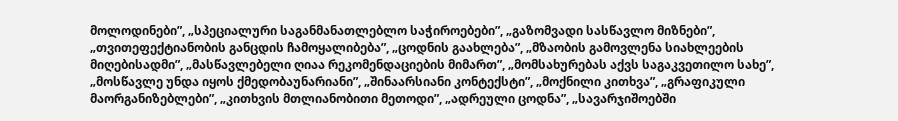მოლოდინები”, „სპეციალური საგანმანათლებლო საჭიროებები”, „გაზომვადი სასწავლო მიზნები”, „თვითეფექტიანობის განცდის ჩამოყალიბება”, „ცოდნის გაახლება”, „მზაობის გამოვლენა სიახლეების მიღებისადმი”, „მასწავლებელი ღიაა რეკომენდაციების მიმართ”, „მომსახურებას აქვს საგაკვეთილო სახე”, „მოსწავლე უნდა იყოს ქმედობაუნარიანი”, „შინაარსიანი კონტექსტი”, „მოქნილი კითხვა”, „გრაფიკული მაორგანიზებლები”, „კითხვის მთლიანობითი მეთოდი”, „ადრეული ცოდნა”, „სავარჯიშოებში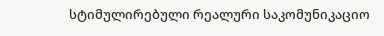სტიმულირებული რეალური საკომუნიკაციო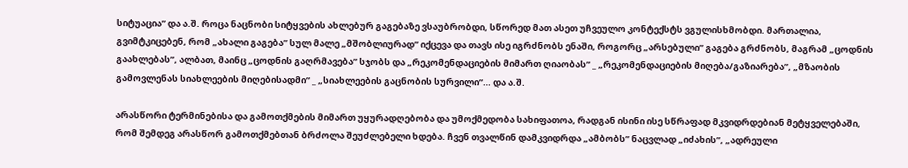სიტუაცია” და ა.შ. როცა ნაცნობი სიტყვების ახლებურ გაგებაზე ვსაუბრობდი, სწორედ მათ ასეთ უჩვეულო კონტექსტს ვგულისხმობდი. მართალია, გვიმტკიცებენ, რომ „ახალი გაგება” სულ მალე „მშობლიურად” იქცევა და თავს ისე იგრძნობს ენაში, როგორც „არსებული” გაგება გრძნობს, მაგრამ „ცოდნის გაახლებას”, ალბათ, მაინც „ცოდნის გაღრმავება” სჯობს და „რეკომენდაციების მიმართ ღიაობას” _ „რეკომენდაციების მიღება/გაზიარება”, „მზაობის გამოვლენას სიახლეების მიღებისადმი” _ „სიახლეების გაცნობის სურვილი”… და ა.შ.

არასწორი ტერმინებისა და გამოთქმების მიმართ უყურადღებობა და უმოქმედობა სახიფათოა, რადგან ისინი ისე სწრაფად მკვიდრდებიან მეტყველებაში, რომ შემდეგ არასწორ გამოთქმებთან ბრძოლა შეუძლებელი ხდება. ჩვენ თვალწინ დამკვიდრდა „ამბობს” ნაცვლად „იძახის”, „ადრეული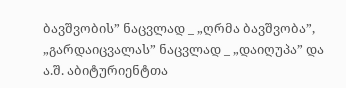ბავშვობის” ნაცვლად _ „ღრმა ბავშვობა”, „გარდაიცვალას” ნაცვლად _ „დაიღუპა” და ა.შ. აბიტურიენტთა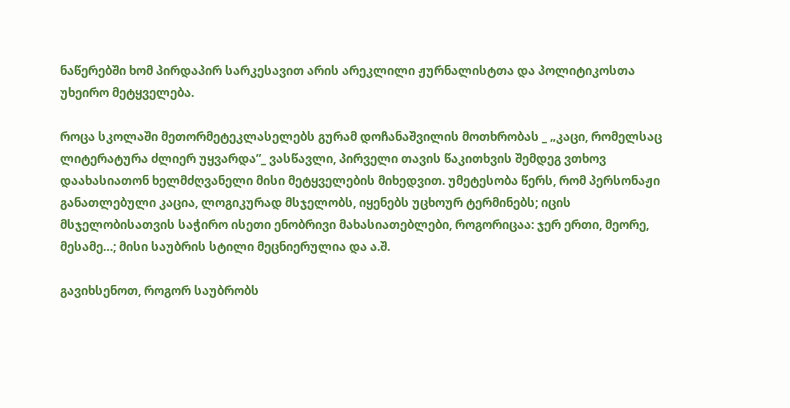ნაწერებში ხომ პირდაპირ სარკესავით არის არეკლილი ჟურნალისტთა და პოლიტიკოსთა უხეირო მეტყველება.

როცა სკოლაში მეთორმეტეკლასელებს გურამ დოჩანაშვილის მოთხრობას _ „კაცი, რომელსაც ლიტერატურა ძლიერ უყვარდა”_ ვასწავლი, პირველი თავის წაკითხვის შემდეგ ვთხოვ დაახასიათონ ხელმძღვანელი მისი მეტყველების მიხედვით. უმეტესობა წერს, რომ პერსონაჟი განათლებული კაცია, ლოგიკურად მსჯელობს, იყენებს უცხოურ ტერმინებს; იცის მსჯელობისათვის საჭირო ისეთი ენობრივი მახასიათებლები, როგორიცაა: ჯერ ერთი, მეორე, მესამე…; მისი საუბრის სტილი მეცნიერულია და ა.შ.

გავიხსენოთ, როგორ საუბრობს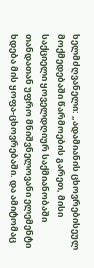ხელმძღვანელი: „ადამიანის ცხოვრებისეულ მოქმედებაში წარმოების გარეთ, მისი საქციელი ყოველდღიურ საქმიანობაში თანდათან უფრო მნიშვნელოვანი ელემენტი ხდება მის ყოფა-ცხოვრებაში. და ამიტომაც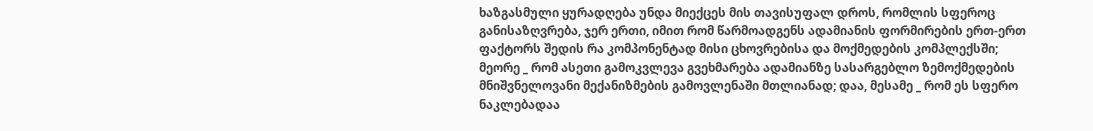ხაზგასმული ყურადღება უნდა მიექცეს მის თავისუფალ დროს, რომლის სფეროც განისაზღვრება, ჯერ ერთი, იმით რომ წარმოადგენს ადამიანის ფორმირების ერთ-ერთ ფაქტორს შედის რა კომპონენტად მისი ცხოვრებისა და მოქმედების კომპლექსში; მეორე _ რომ ასეთი გამოკვლევა გვეხმარება ადამიანზე სასარგებლო ზემოქმედების მნიშვნელოვანი მექანიზმების გამოვლენაში მთლიანად; დაა, მესამე _ რომ ეს სფერო ნაკლებადაა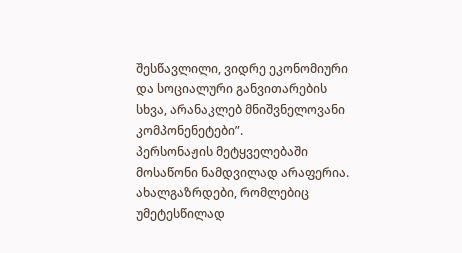შესწავლილი, ვიდრე ეკონომიური და სოციალური განვითარების სხვა, არანაკლებ მნიშვნელოვანი კომპონენეტები”.
პერსონაჟის მეტყველებაში მოსაწონი ნამდვილად არაფერია. ახალგაზრდები, რომლებიც უმეტესწილად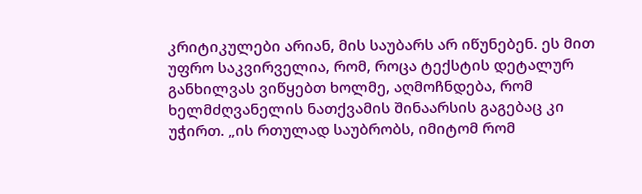კრიტიკულები არიან, მის საუბარს არ იწუნებენ. ეს მით უფრო საკვირველია, რომ, როცა ტექსტის დეტალურ განხილვას ვიწყებთ ხოლმე, აღმოჩნდება, რომ ხელმძღვანელის ნათქვამის შინაარსის გაგებაც კი უჭირთ. „ის რთულად საუბრობს, იმიტომ რომ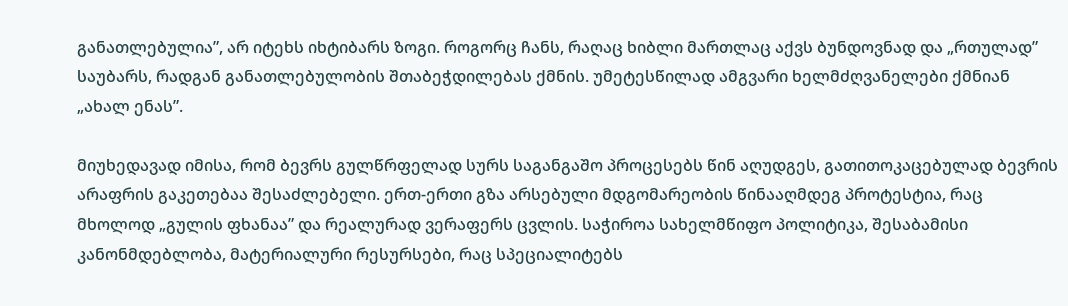განათლებულია”, არ იტეხს იხტიბარს ზოგი. როგორც ჩანს, რაღაც ხიბლი მართლაც აქვს ბუნდოვნად და „რთულად” საუბარს, რადგან განათლებულობის შთაბეჭდილებას ქმნის. უმეტესწილად ამგვარი ხელმძღვანელები ქმნიან „ახალ ენას”.

მიუხედავად იმისა, რომ ბევრს გულწრფელად სურს საგანგაშო პროცესებს წინ აღუდგეს, გათითოკაცებულად ბევრის არაფრის გაკეთებაა შესაძლებელი. ერთ-ერთი გზა არსებული მდგომარეობის წინააღმდეგ პროტესტია, რაც მხოლოდ „გულის ფხანაა” და რეალურად ვერაფერს ცვლის. საჭიროა სახელმწიფო პოლიტიკა, შესაბამისი კანონმდებლობა, მატერიალური რესურსები, რაც სპეციალიტებს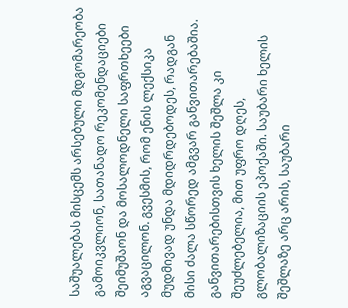საშუალებას მისცემს არსებული მდგომარეობა გამოიკვლიონ, სათანადო რეკომენდაციები შეიმუშაონ და მოსალოდნელი საფრთხეები აგვაცილონ. გვესმის, რომ ენის ლექსიკა მუდმივად უნდა მდიდრდებოდეს, რადგან მისი ძალა სწორედ ამგვარ განვითარებაშია. განვითარებისთვის ხელის შეშლა კი შეუძლებელია, მით უფრო დღეს, გლობალიზაციის ეპოქაში. საუბარი ხელის შეშლაზე არც არის, საუბარი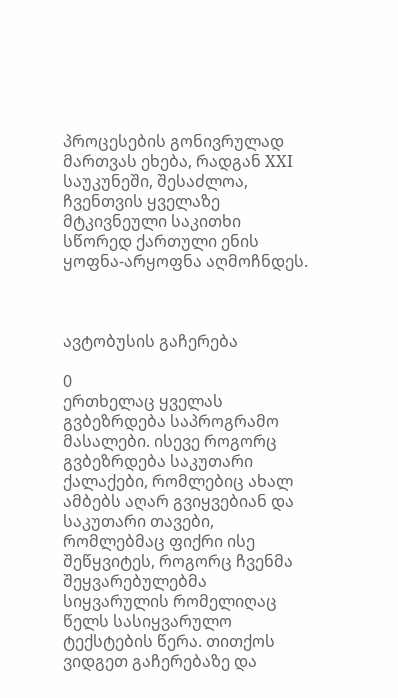პროცესების გონივრულად მართვას ეხება, რადგან XXI საუკუნეში, შესაძლოა, ჩვენთვის ყველაზე მტკივნეული საკითხი სწორედ ქართული ენის ყოფნა-არყოფნა აღმოჩნდეს.



ავტობუსის გაჩერება

0
ერთხელაც ყველას გვბეზრდება საპროგრამო მასალები. ისევე როგორც გვბეზრდება საკუთარი ქალაქები, რომლებიც ახალ ამბებს აღარ გვიყვებიან და საკუთარი თავები, რომლებმაც ფიქრი ისე შეწყვიტეს, როგორც ჩვენმა შეყვარებულებმა სიყვარულის რომელიღაც წელს სასიყვარულო ტექსტების წერა. თითქოს ვიდგეთ გაჩერებაზე და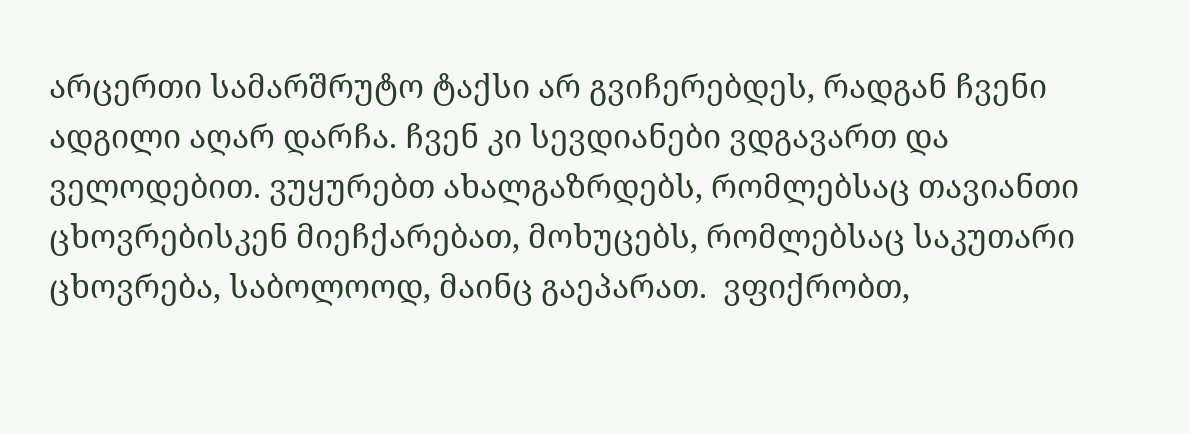არცერთი სამარშრუტო ტაქსი არ გვიჩერებდეს, რადგან ჩვენი ადგილი აღარ დარჩა. ჩვენ კი სევდიანები ვდგავართ და ველოდებით. ვუყურებთ ახალგაზრდებს, რომლებსაც თავიანთი ცხოვრებისკენ მიეჩქარებათ, მოხუცებს, რომლებსაც საკუთარი ცხოვრება, საბოლოოდ, მაინც გაეპარათ.  ვფიქრობთ,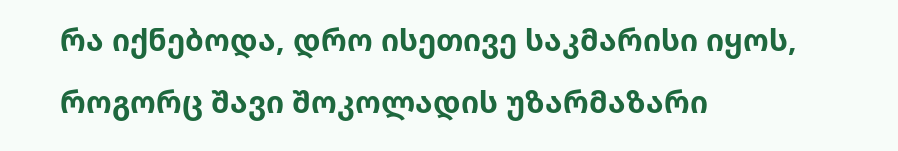რა იქნებოდა, დრო ისეთივე საკმარისი იყოს, როგორც შავი შოკოლადის უზარმაზარი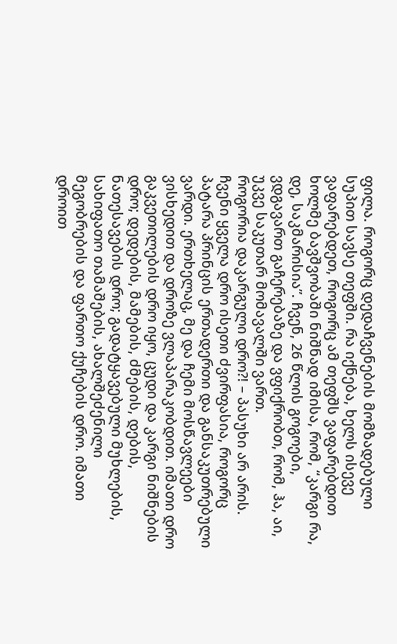ფილა. როგორც დედაჩვენების მომზადებული სუპით სავსე თეფში. რა იქნება, ხელს ისევე ვაფარებდეთ, როგორც ამ თეფშს ვაფარებდით ხოლმე ბავშვობაში ნიშნად იმისა, რომ, “კარგი რა, დე, საკმარისია”. ჩვენ, 26 წლის გოგოები, ვდგავართ გაჩერებაზე და ვფიქრობთ, რომ, ჰა, აი, უკვე საკუთარ მომავალში ვართ.
როგორია დაკარგული დრო?! – პასუხი არ არის. ჩვენი ყველა დრო ისეთი ძვირფასია, როგორც პატარა პრინცის ერთადერთი და განსაკუთრებული ვარდი. ერთხელაც, მე და ჩემი მოსწავლეები ვისხედით და დროზე ვლაპარაკობდით. იმათი დრო გაკვეთილების დრო იყო, ცუდი და კარგი ნიშნების დრო; დედების, მამების, ძმების, დების, ნათესავების დრო; გადატყავებული მუხლების, სახიფათო თამაშების, ახალშეძენილი მეგობრების და ფართო ქუჩების დრო. იმათი დროით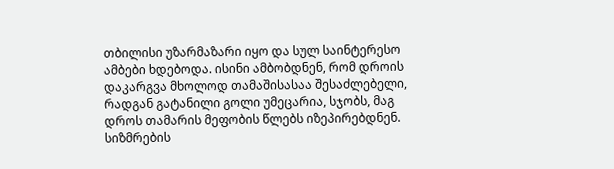თბილისი უზარმაზარი იყო და სულ საინტერესო ამბები ხდებოდა. ისინი ამბობდნენ, რომ დროის დაკარგვა მხოლოდ თამაშისასაა შესაძლებელი, რადგან გატანილი გოლი უმეცარია, სჯობს, მაგ დროს თამარის მეფობის წლებს იზეპირებდნენ. სიზმრების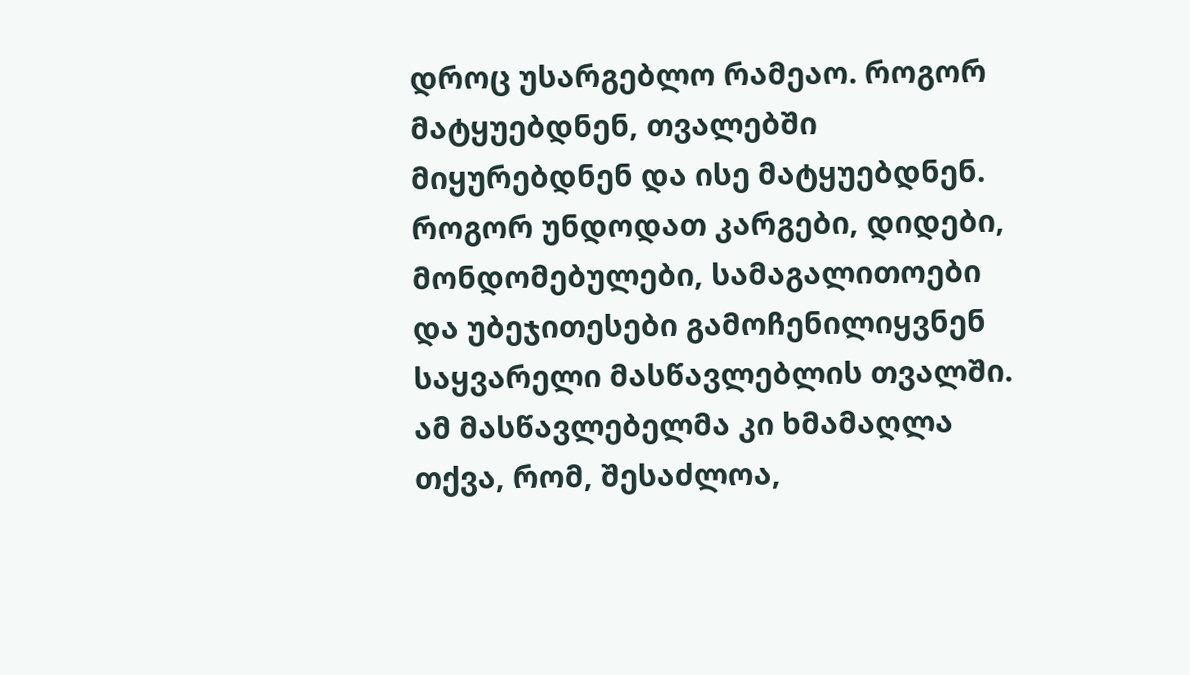დროც უსარგებლო რამეაო. როგორ მატყუებდნენ, თვალებში მიყურებდნენ და ისე მატყუებდნენ. როგორ უნდოდათ კარგები, დიდები, მონდომებულები, სამაგალითოები და უბეჯითესები გამოჩენილიყვნენ საყვარელი მასწავლებლის თვალში. ამ მასწავლებელმა კი ხმამაღლა თქვა, რომ, შესაძლოა,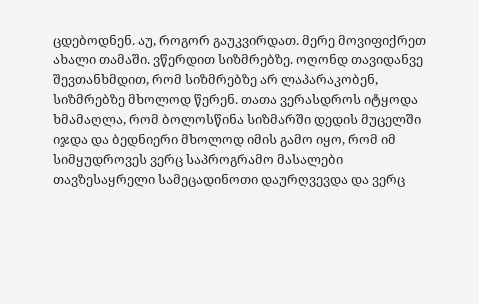ცდებოდნენ. აუ, როგორ გაუკვირდათ. მერე მოვიფიქრეთ ახალი თამაში. ვწერდით სიზმრებზე. ოღონდ თავიდანვე შევთანხმდით, რომ სიზმრებზე არ ლაპარაკობენ, სიზმრებზე მხოლოდ წერენ. თათა ვერასდროს იტყოდა ხმამაღლა, რომ ბოლოსწინა სიზმარში დედის მუცელში იჯდა და ბედნიერი მხოლოდ იმის გამო იყო, რომ იმ სიმყუდროვეს ვერც საპროგრამო მასალები თავზესაყრელი სამეცადინოთი დაურღვევდა და ვერც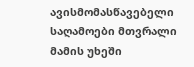ავისმომასწავებელი საღამოები მთვრალი მამის უხეში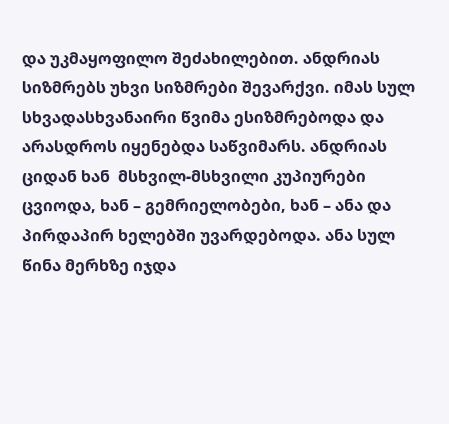და უკმაყოფილო შეძახილებით. ანდრიას სიზმრებს უხვი სიზმრები შევარქვი. იმას სულ სხვადასხვანაირი წვიმა ესიზმრებოდა და არასდროს იყენებდა საწვიმარს. ანდრიას ციდან ხან  მსხვილ-მსხვილი კუპიურები ცვიოდა, ხან – გემრიელობები, ხან – ანა და პირდაპირ ხელებში უვარდებოდა. ანა სულ წინა მერხზე იჯდა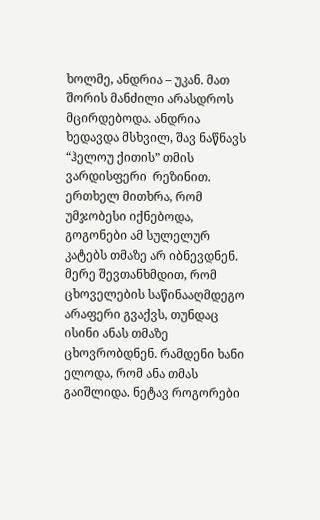ხოლმე, ანდრია – უკან. მათ შორის მანძილი არასდროს მცირდებოდა. ანდრია ხედავდა მსხვილ, შავ ნაწნავს “ჰელოუ ქითის” თმის ვარდისფერი  რეზინით. ერთხელ მითხრა, რომ უმჯობესი იქნებოდა, გოგონები ამ სულელურ კატებს თმაზე არ იბნევდნენ. მერე შევთანხმდით, რომ ცხოველების საწინააღმდეგო არაფერი გვაქვს, თუნდაც ისინი ანას თმაზე ცხოვრობდნენ. რამდენი ხანი ელოდა, რომ ანა თმას გაიშლიდა. ნეტავ როგორები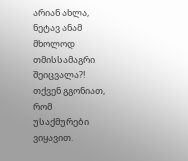არიან ახლა, ნეტავ ანამ მხოლოდ თმისსამაგრი შეიცვალა?!
თქვენ გგონიათ, რომ უსაქმურები ვიყავით.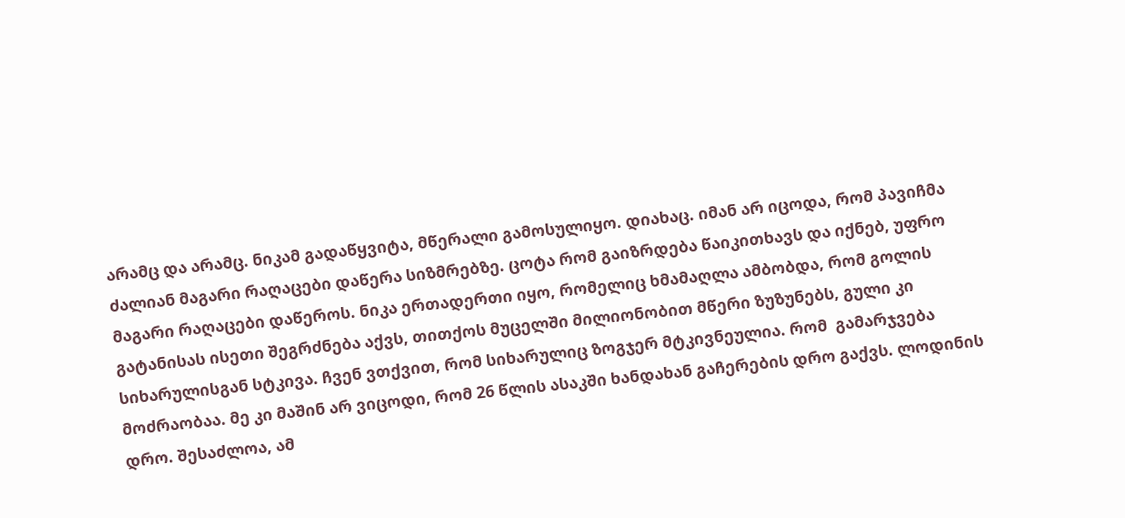არამც და არამც. ნიკამ გადაწყვიტა, მწერალი გამოსულიყო. დიახაც. იმან არ იცოდა, რომ პავიჩმა ძალიან მაგარი რაღაცები დაწერა სიზმრებზე. ცოტა რომ გაიზრდება წაიკითხავს და იქნებ, უფრო მაგარი რაღაცები დაწეროს. ნიკა ერთადერთი იყო, რომელიც ხმამაღლა ამბობდა, რომ გოლის გატანისას ისეთი შეგრძნება აქვს, თითქოს მუცელში მილიონობით მწერი ზუზუნებს, გული კი სიხარულისგან სტკივა. ჩვენ ვთქვით, რომ სიხარულიც ზოგჯერ მტკივნეულია. რომ  გამარჯვება  მოძრაობაა. მე კი მაშინ არ ვიცოდი, რომ 26 წლის ასაკში ხანდახან გაჩერების დრო გაქვს. ლოდინის დრო. შესაძლოა, ამ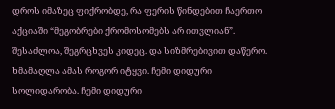დროს იმაზეც ფიქრობდე, რა ფერის წინდებით ჩაერთო აქციაში “მეგობრები ქრომოსომებს არ ითვლიან”. შესაძლოა, შეგრცხვეს კიდეც. და სიზმრებივით დაწერო. ხმამაღლა ამას როგორ იტყვი. ჩემი დიდური სოლიდარობა. ჩემი დიდური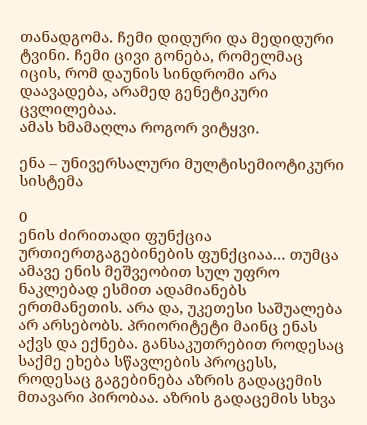თანადგომა. ჩემი დიდური და მედიდური ტვინი. ჩემი ცივი გონება, რომელმაც იცის, რომ დაუნის სინდრომი არა დაავადება, არამედ გენეტიკური ცვლილებაა.
ამას ხმამაღლა როგორ ვიტყვი.

ენა – უნივერსალური მულტისემიოტიკური სისტემა

0
ენის ძირითადი ფუნქცია ურთიერთგაგებინების ფუნქციაა… თუმცა ამავე ენის მეშვეობით სულ უფრო ნაკლებად ესმით ადამიანებს ერთმანეთის. არა და, უკეთესი საშუალება არ არსებობს. პრიორიტეტი მაინც ენას აქვს და ექნება. განსაკუთრებით როდესაც საქმე ეხება სწავლების პროცესს, როდესაც გაგებინება აზრის გადაცემის მთავარი პირობაა. აზრის გადაცემის სხვა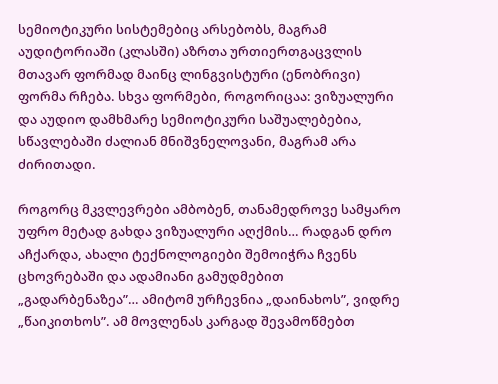სემიოტიკური სისტემებიც არსებობს, მაგრამ აუდიტორიაში (კლასში) აზრთა ურთიერთგაცვლის მთავარ ფორმად მაინც ლინგვისტური (ენობრივი) ფორმა რჩება. სხვა ფორმები, როგორიცაა: ვიზუალური და აუდიო დამხმარე სემიოტიკური საშუალებებია, სწავლებაში ძალიან მნიშვნელოვანი, მაგრამ არა ძირითადი.

როგორც მკვლევრები ამბობენ, თანამედროვე სამყარო უფრო მეტად გახდა ვიზუალური აღქმის… რადგან დრო აჩქარდა, ახალი ტექნოლოგიები შემოიჭრა ჩვენს ცხოვრებაში და ადამიანი გამუდმებით „გადარბენაზეა”… ამიტომ ურჩევნია „დაინახოს”, ვიდრე „წაიკითხოს”. ამ მოვლენას კარგად შევამოწმებთ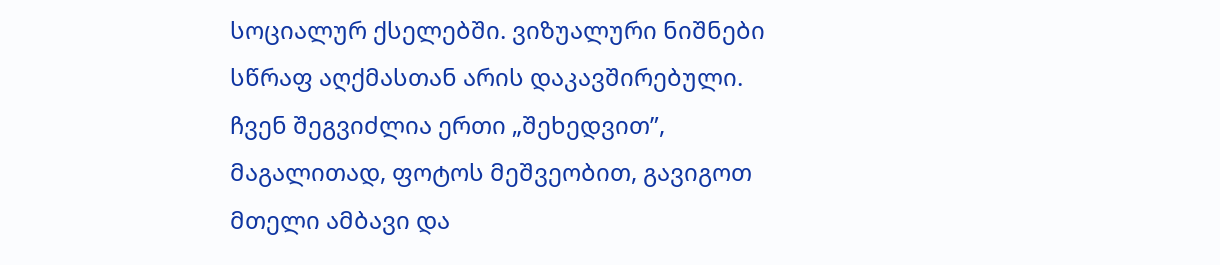სოციალურ ქსელებში. ვიზუალური ნიშნები სწრაფ აღქმასთან არის დაკავშირებული. ჩვენ შეგვიძლია ერთი „შეხედვით”, მაგალითად, ფოტოს მეშვეობით, გავიგოთ მთელი ამბავი და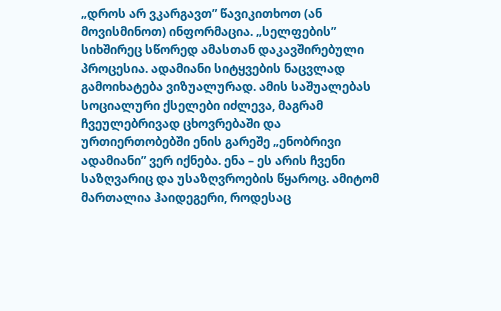„დროს არ ვკარგავთ” წავიკითხოთ (ან მოვისმინოთ) ინფორმაცია. „სელფების” სიხშირეც სწორედ ამასთან დაკავშირებული პროცესია. ადამიანი სიტყვების ნაცვლად გამოიხატება ვიზუალურად. ამის საშუალებას სოციალური ქსელები იძლევა, მაგრამ ჩვეულებრივად ცხოვრებაში და ურთიერთობებში ენის გარეშე „ენობრივი ადამიანი” ვერ იქნება. ენა – ეს არის ჩვენი საზღვარიც და უსაზღვროების წყაროც. ამიტომ მართალია ჰაიდეგერი, როდესაც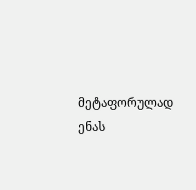მეტაფორულად ენას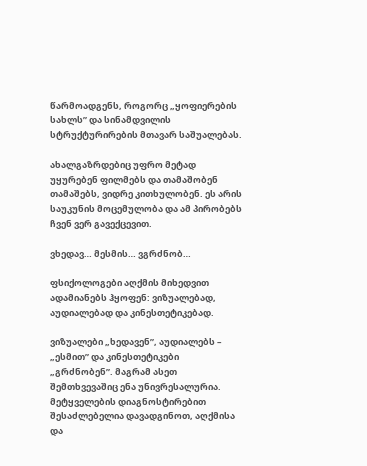წარმოადგენს, როგორც „ყოფიერების სახლს” და სინამდვილის სტრუქტურირების მთავარ საშუალებას.

ახალგაზრდებიც უფრო მეტად უყურებენ ფილმებს და თამაშობენ თამაშებს, ვიდრე კითხულობენ. ეს არის საუკუნის მოცემულობა და ამ პირობებს ჩვენ ვერ გავექცევით.

ვხედავ… მესმის… ვგრძნობ…

ფსიქოლოგები აღქმის მიხედვით ადამიანებს ჰყოფენ: ვიზუალებად, აუდიალებად და კინესთეტიკებად.

ვიზუალები „ხედავენ”, აუდიალებს – „ესმით” და კინესთეტიკები „გრძნობენ”. მაგრამ ასეთ შემთხვევაშიც ენა უნივრესალურია. მეტყველების დიაგნოსტირებით შესაძლებელია დავადგინოთ, აღქმისა და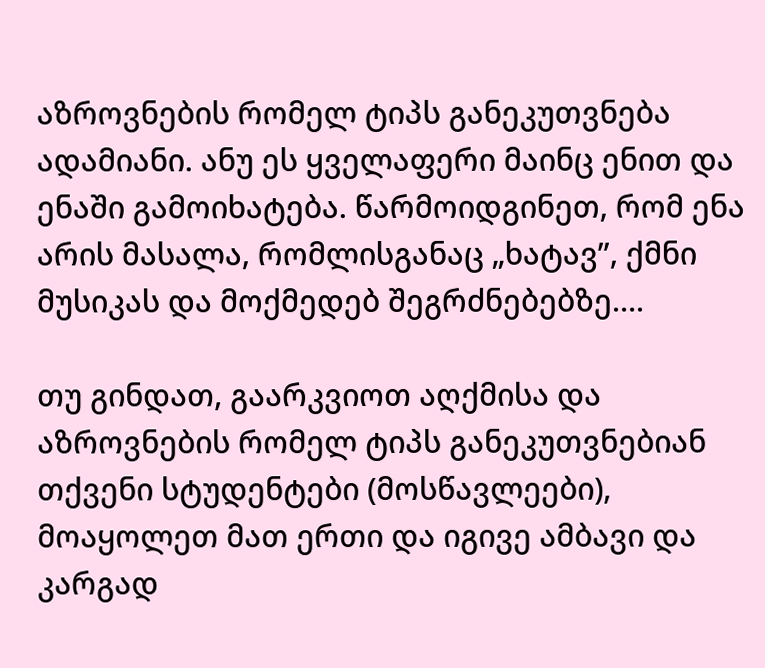აზროვნების რომელ ტიპს განეკუთვნება ადამიანი. ანუ ეს ყველაფერი მაინც ენით და ენაში გამოიხატება. წარმოიდგინეთ, რომ ენა არის მასალა, რომლისგანაც „ხატავ”, ქმნი მუსიკას და მოქმედებ შეგრძნებებზე….

თუ გინდათ, გაარკვიოთ აღქმისა და აზროვნების რომელ ტიპს განეკუთვნებიან თქვენი სტუდენტები (მოსწავლეები), მოაყოლეთ მათ ერთი და იგივე ამბავი და კარგად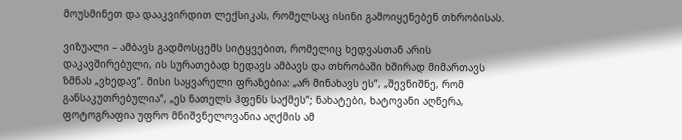მოუსმინეთ და დააკვირდით ლექსიკას, რომელსაც ისინი გამოიყენებენ თხრობისას.

ვიზუალი – ამბავს გადმოსცემს სიტყვებით, რომელიც ხედვასთან არის დაკავშირებული, ის სურათებად ხედავს ამბავს და თხრობაში ხშირად მიმართავს ზმნას „ვხედავ”. მისი საყვარელი ფრაზებია: „არ მინახავს ეს”, „შევნიშნე, რომ განსაკუთრებულია”, „ეს ნათელს ჰფენს საქმეს”; ნახატები, ხატოვანი აღწერა, ფოტოგრაფია უფრო მნიშვნელოვანია აღქმის ამ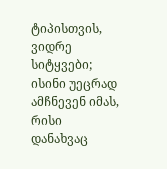ტიპისთვის, ვიდრე სიტყვები; ისინი უეცრად ამჩნევენ იმას, რისი დანახვაც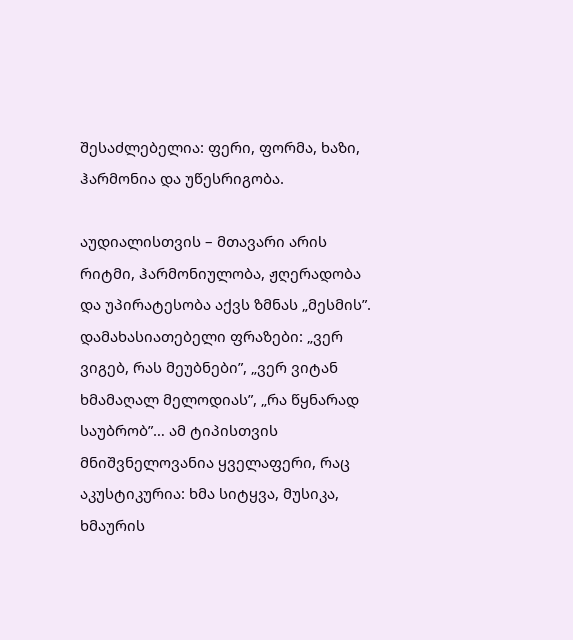შესაძლებელია: ფერი, ფორმა, ხაზი, ჰარმონია და უწესრიგობა.

აუდიალისთვის – მთავარი არის რიტმი, ჰარმონიულობა, ჟღერადობა და უპირატესობა აქვს ზმნას „მესმის”. დამახასიათებელი ფრაზები: „ვერ ვიგებ, რას მეუბნები”, „ვერ ვიტან ხმამაღალ მელოდიას”, „რა წყნარად საუბრობ”… ამ ტიპისთვის მნიშვნელოვანია ყველაფერი, რაც აკუსტიკურია: ხმა სიტყვა, მუსიკა, ხმაურის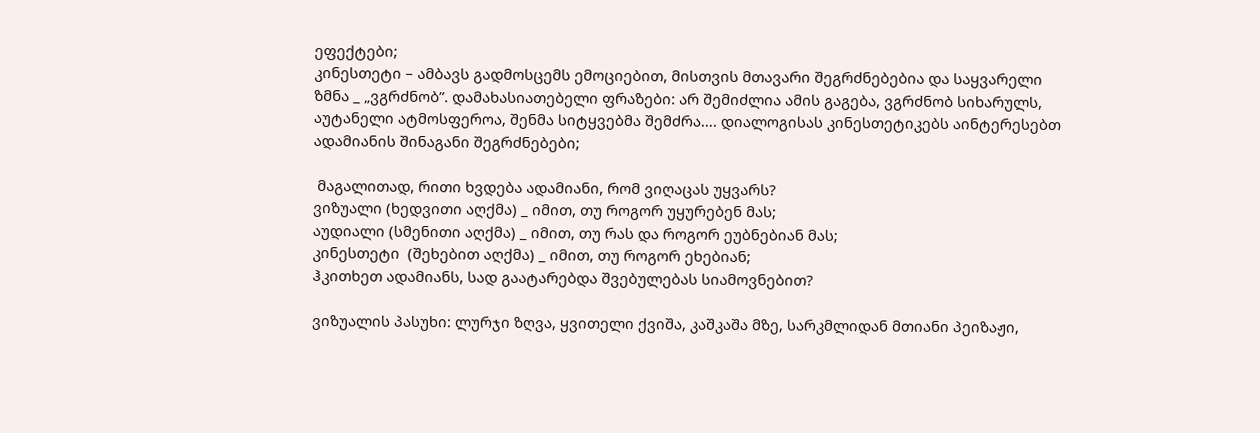ეფექტები;
კინესთეტი – ამბავს გადმოსცემს ემოციებით, მისთვის მთავარი შეგრძნებებია და საყვარელი ზმნა _ „ვგრძნობ”. დამახასიათებელი ფრაზები: არ შემიძლია ამის გაგება, ვგრძნობ სიხარულს, აუტანელი ატმოსფეროა, შენმა სიტყვებმა შემძრა…. დიალოგისას კინესთეტიკებს აინტერესებთ ადამიანის შინაგანი შეგრძნებები;

 მაგალითად, რითი ხვდება ადამიანი, რომ ვიღაცას უყვარს?
ვიზუალი (ხედვითი აღქმა) _ იმით, თუ როგორ უყურებენ მას;
აუდიალი (სმენითი აღქმა) _ იმით, თუ რას და როგორ ეუბნებიან მას;
კინესთეტი  (შეხებით აღქმა) _ იმით, თუ როგორ ეხებიან;
ჰკითხეთ ადამიანს, სად გაატარებდა შვებულებას სიამოვნებით?

ვიზუალის პასუხი: ლურჯი ზღვა, ყვითელი ქვიშა, კაშკაშა მზე, სარკმლიდან მთიანი პეიზაჟი,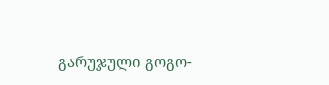გარუჯული გოგო-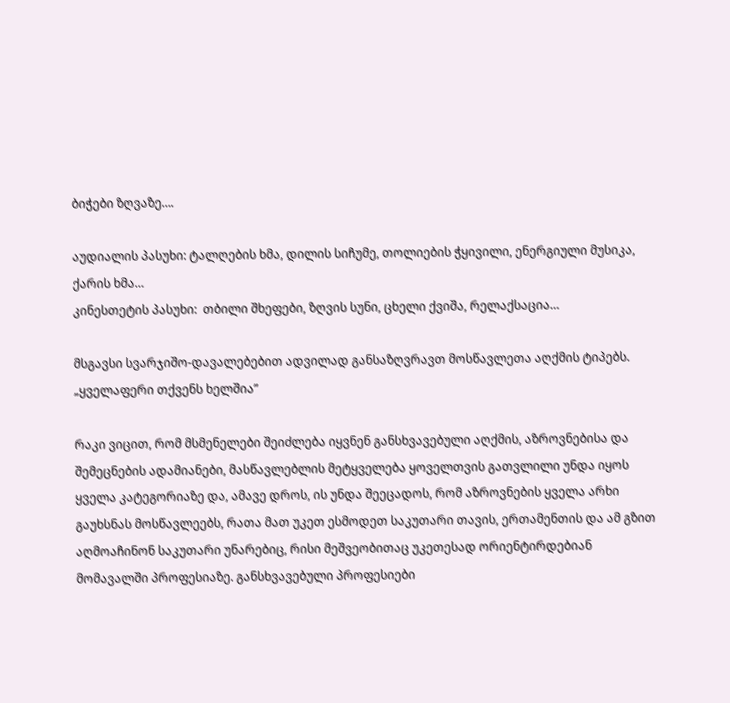ბიჭები ზღვაზე….

აუდიალის პასუხი: ტალღების ხმა, დილის სიჩუმე, თოლიების ჭყივილი, ენერგიული მუსიკა, ქარის ხმა…
კინესთეტის პასუხი:  თბილი შხეფები, ზღვის სუნი, ცხელი ქვიშა, რელაქსაცია…

მსგავსი სვარჯიშო-დავალებებით ადვილად განსაზღვრავთ მოსწავლეთა აღქმის ტიპებს.
„ყველაფერი თქვენს ხელშია”

რაკი ვიცით, რომ მსმენელები შეიძლება იყვნენ განსხვავებული აღქმის, აზროვნებისა და შემეცნების ადამიანები, მასწავლებლის მეტყველება ყოველთვის გათვლილი უნდა იყოს  ყველა კატეგორიაზე და, ამავე დროს, ის უნდა შეეცადოს, რომ აზროვნების ყველა არხი გაუხსნას მოსწავლეებს, რათა მათ უკეთ ესმოდეთ საკუთარი თავის, ერთამენთის და ამ გზით აღმოაჩინონ საკუთარი უნარებიც, რისი მეშვეობითაც უკეთესად ორიენტირდებიან მომავალში პროფესიაზე. განსხვავებული პროფესიები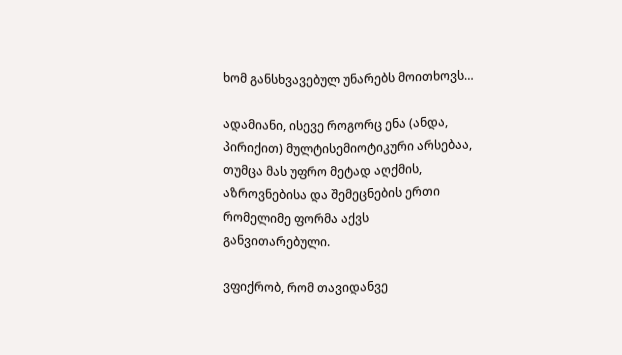ხომ განსხვავებულ უნარებს მოითხოვს…

ადამიანი, ისევე როგორც ენა (ანდა, პირიქით) მულტისემიოტიკური არსებაა, თუმცა მას უფრო მეტად აღქმის, აზროვნებისა და შემეცნების ერთი რომელიმე ფორმა აქვს განვითარებული.

ვფიქრობ, რომ თავიდანვე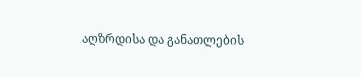აღზრდისა და განათლების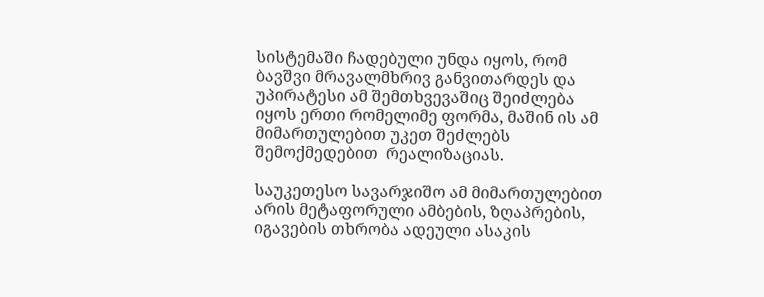სისტემაში ჩადებული უნდა იყოს, რომ ბავშვი მრავალმხრივ განვითარდეს და უპირატესი ამ შემთხვევაშიც შეიძლება იყოს ერთი რომელიმე ფორმა, მაშინ ის ამ მიმართულებით უკეთ შეძლებს შემოქმედებით  რეალიზაციას.

საუკეთესო სავარჯიშო ამ მიმართულებით არის მეტაფორული ამბების, ზღაპრების, იგავების თხრობა ადეული ასაკის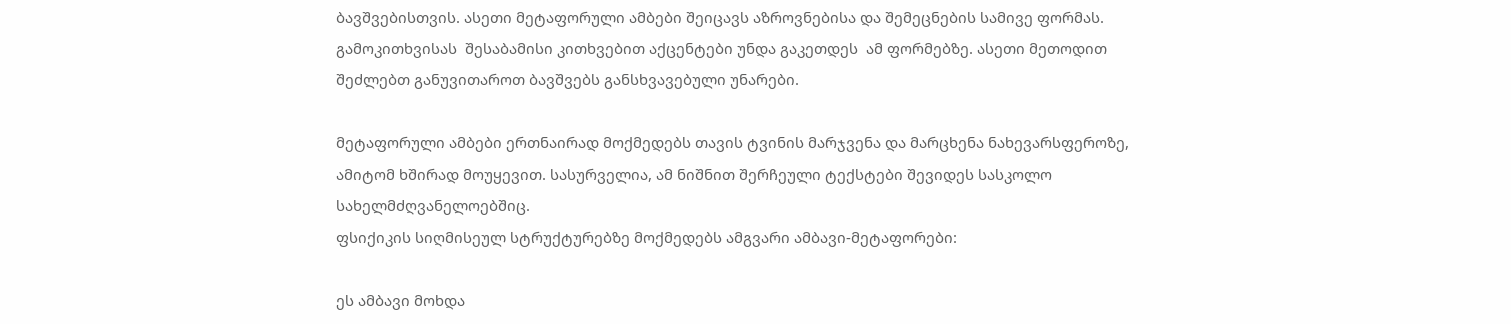ბავშვებისთვის. ასეთი მეტაფორული ამბები შეიცავს აზროვნებისა და შემეცნების სამივე ფორმას. გამოკითხვისას  შესაბამისი კითხვებით აქცენტები უნდა გაკეთდეს  ამ ფორმებზე. ასეთი მეთოდით შეძლებთ განუვითაროთ ბავშვებს განსხვავებული უნარები.

მეტაფორული ამბები ერთნაირად მოქმედებს თავის ტვინის მარჯვენა და მარცხენა ნახევარსფეროზე, ამიტომ ხშირად მოუყევით. სასურველია, ამ ნიშნით შერჩეული ტექსტები შევიდეს სასკოლო სახელმძღვანელოებშიც.
ფსიქიკის სიღმისეულ სტრუქტურებზე მოქმედებს ამგვარი ამბავი-მეტაფორები:

ეს ამბავი მოხდა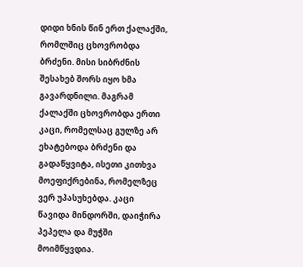დიდი ხნის წინ ერთ ქალაქში, რომლშიც ცხოვრობდა ბრძენი. მისი სიბრძნის შესახებ შორს იყო ხმა გავარდნილი. მაგრამ ქალაქში ცხოვრობდა ერთი კაცი, რომელსაც გულზე არ ეხატებოდა ბრძენი და გადაწყვიტა, ისეთი კითხვა მოეფიქრებინა, რომელზეც ვერ უპასუხებდა. კაცი წავიდა მინდორში, დაიჭირა პეპელა და მუჭში მოიმწყვდია.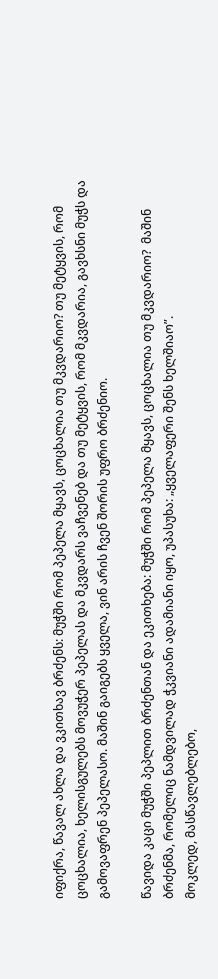იფიქრა, წავალ ახლა და ვკითხავ ბრძენს: მუჭში რომ პეპელა მყავს, ცოცხალია თუ მკვდარიო? თუ მეტყვის, რომ ცოცხალია, ხელისგულებს მოვუჭერ პეპელას და მკვდარს ვაჩვენებ და თუ მეტყვის, რომ მკვდარია, გავხსნი მუჭს და გამოვაფრენ პეპელასო. მაშინ გაიგებს ყველა, ვინ არის ჩვენ შორის უფრო ბრძენიო.

წავიდა კაცი მუჭში პეპლით ბრძენთან და ეკითხება: მუჭში რომ პეპელა მყავს, ცოცხალია თუ მკვდარიო?  მაშინ ბრძენმა, რომელიც ნამდვილად ჭკვიანი ადამიანი იყო, უპასუხა: „ყველაფერი შენს ხელშიაო”.
მოკლედ, მასწავლებლებო,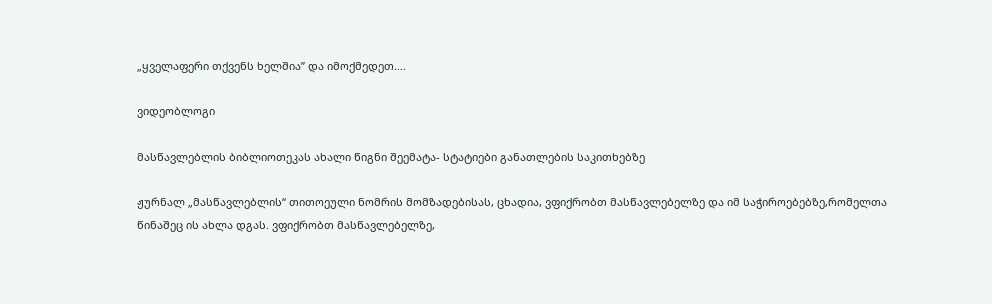„ყველაფერი თქვენს ხელშია” და იმოქმედეთ….

ვიდეობლოგი

მასწავლებლის ბიბლიოთეკას ახალი წიგნი შეემატა- სტატიები განათლების საკითხებზე

ჟურნალ „მასწავლებლის“ თითოეული ნომრის მომზადებისას, ცხადია, ვფიქრობთ მასწავლებელზე და იმ საჭიროებებზე,რომელთა წინაშეც ის ახლა დგას. ვფიქრობთ მასწავლებელზე,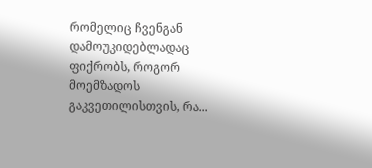რომელიც ჩვენგან დამოუკიდებლადაც ფიქრობს, როგორ მოემზადოს გაკვეთილისთვის, რა...